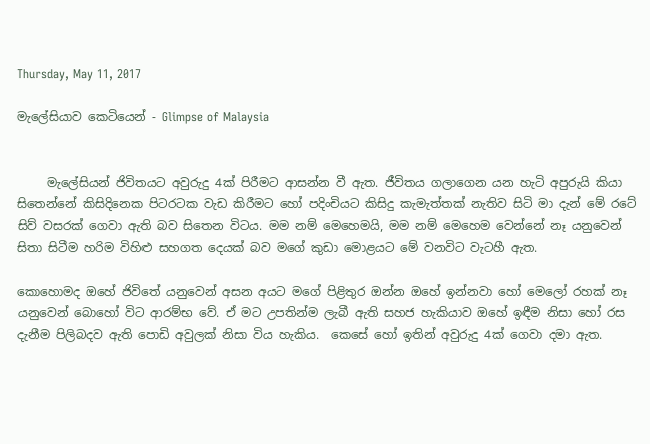Thursday, May 11, 2017

මැලේසියාව කෙටියෙන් - Glimpse of Malaysia


     මැලේසියන් ජිවිතයට අවුරුදු 4ක් පිරීමට ආසන්න වී ඇත. ජීවිතය ගලාගෙන යන හැටි අපුරුයි කියා සිතෙන්නේ කිසිදිනෙක පිටරටක වැඩ කිරීමට හෝ පදිංචියට කිසිදු කැමැත්තක් නැතිව සිටි මා දැන් මේ රටේ සිව් වසරක් ගෙවා ඇති බව සිතෙන විටය. මම නම් මෙහෙමයි, මම නම් මෙහෙම වෙන්නේ නෑ යනුවෙන් සිතා සිටීම හරිම විහිළු සහගත දෙයක් බව මගේ කුඩා මොළයට මේ වනවිට වැටහී ඇත.

කොහොමද ඔහේ ජිවිතේ යනුවෙන් අසන අයට මගේ පිළිතුර ඔන්න ඔහේ ඉන්නවා හෝ මෙලෝ රහක් නෑ යනුවෙන් බොහෝ විට ආරම්භ වේ. ඒ මට උපතින්ම ලැබී ඇති සහජ හැකියාව ඔහේ ඉඳීම නිසා හෝ රස දැනීම පිලිබදව ඇති පොඩි අවුලක් නිසා විය හැකිය.  කෙසේ හෝ ඉතින් අවුරුදු 4ක් ගෙවා දමා ඇත.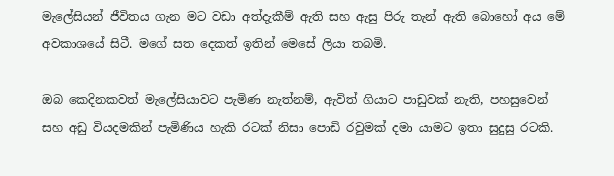මැලේසියන් ජීවිතය ගැන මට වඩා අත්දැකීම් ඇති සහ ඇසු පිරු තැන් ඇති බොහෝ අය මේ අවකාශයේ සිටී. මගේ සත දෙකත් ඉතින් මෙසේ ලියා තබමි.

ඔබ කෙදිනකවත් මැලේසියාවට පැමිණ නැත්නම්, ඇවිත් ගියාට පාඩුවක් නැති, පහසුවෙන් සහ අඩු වියදමකින් පැමිණිය හැකි රටක් නිසා පොඩි රවුමක් දමා යාමට ඉතා සුදුසු රටකි.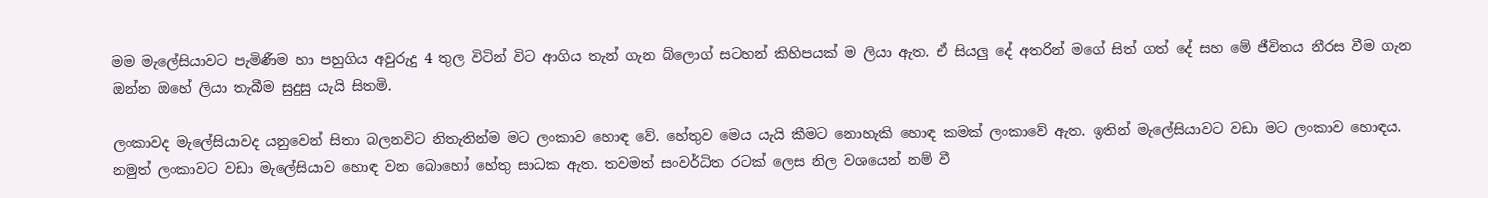මම මැලේසියාවට පැමිණීම හා පහුගිය අවුරුදු 4 තුල විටින් විට ආගිය තැන් ගැන බ්ලොග් සටහන් කිහිපයක් ම ලියා ඇත. ඒ සියලු දේ අතරින් මගේ සිත් ගත් දේ සහ මේ ජීවිතය නීරස වීම ගැන ඔන්න ඔහේ ලියා තැබීම සුදුසු යැයි සිතමි.

ලංකාවද මැලේසියාවද යනුවෙන් සිතා බලනවිට නිතැතින්ම මට ලංකාව හොඳ වේ. හේතුව මෙය යැයි කීමට නොහැකි හොඳ කමක් ලංකාවේ ඇත. ඉතින් මැලේසියාවට වඩා මට ලංකාව හොඳය. නමුත් ලංකාවට වඩා මැලේසියාව හොඳ වන බොහෝ හේතු සාධක ඇත. තවමත් සංවර්ධිත රටක් ලෙස නිල වශයෙන් නම් වී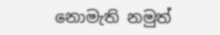නොමැති නමුත්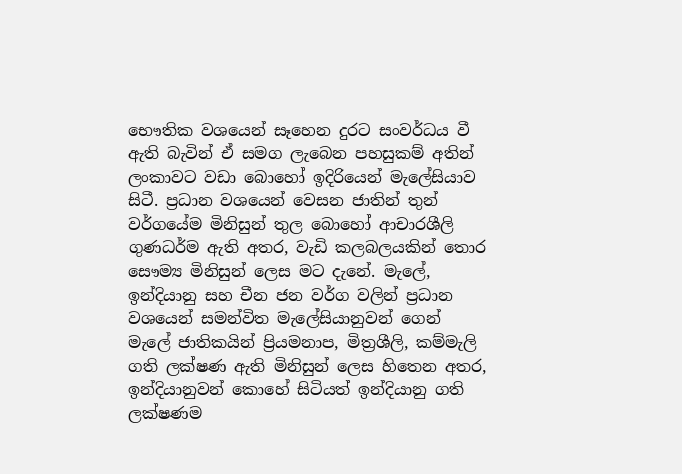භෞතික වශයෙන් සෑහෙන දුරට සංවර්ධය වී ඇති බැවින් ඒ සමග ලැබෙන පහසුකම් අතින් ලංකාවට වඩා බොහෝ ඉදිරියෙන් මැලේසියාව සිටී. ප්‍රධාන වශයෙන් වෙසන ජාතින් තුන් වර්ගයේම මිනිසුන් තුල බොහෝ ආචාරශීලි ගුණධර්ම ඇති අතර, වැඩි කලබලයකින් තොර සෞම්‍ය මිනිසුන් ලෙස මට දැනේ. මැලේ, ඉන්දියානු සහ චීන ජන වර්ග වලින් ප්‍රධාන වශයෙන් සමන්විත මැලේසියානුවන් ගෙන් මැලේ ජාතිකයින් ප්‍රියමනාප, මිත්‍රශීලි, කම්මැලි ගති ලක්ෂණ ඇති මිනිසුන් ලෙස හිතෙන අතර, ඉන්දියානුවන් කොහේ සිටියත් ඉන්දියානු ගති ලක්ෂණම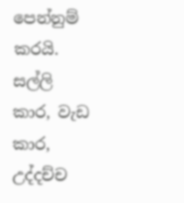පෙන්නුම් කරයි. සල්ලි කාර, වැඩ කාර,  උද්දච්ච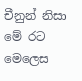චීනුන් නිසා මේ රට මෙලෙස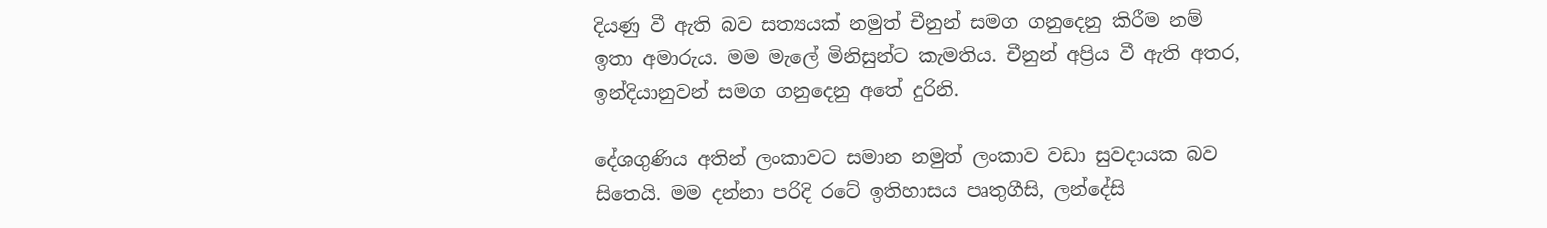දියණු වී ඇති බව සත්‍යයක් නමුත් චීනුන් සමග ගනුදෙනු කිරීම නම් ඉතා අමාරුය. මම මැලේ මිනිසුන්ට කැමතිය. චීනුන් අප්‍රිය වී ඇති අතර, ඉන්දියානුවන් සමග ගනුදෙනු අතේ දුරිනි.

දේශගුණිය අතින් ලංකාවට සමාන නමුත් ලංකාව වඩා සුවදායක බව සිතෙයි. මම දන්නා පරිදි රටේ ඉතිහාසය පෘතුගීසි, ලන්දේසි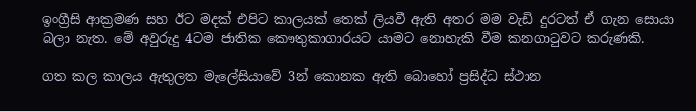ඉංග්‍රීසි ආක්‍රමණ සහ ඊට මදක් එපිට කාලයක් තෙක් ලියවී ඇති අතර මම වැඩි දුරටත් ඒ ගැන සොයා බලා නැත. මේ අවුරුදු 4ටම ජාතික කෞතුකාගාරයට යාමට නොහැකි වීම කනගාටුවට කරුණකි.

ගත කල කාලය ඇතුලත මැලේසියාවේ 3න් කොනක ඇති බොහෝ ප්‍රසිද්ධ ස්ථාන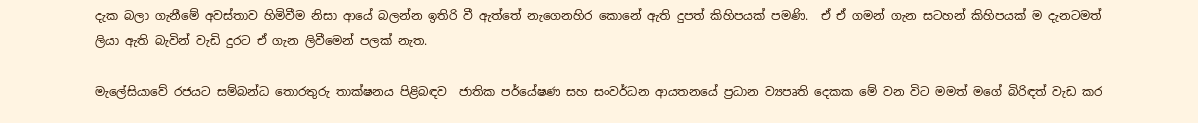දැක බලා ගැනීමේ අවස්තාව හිමිවීම නිසා ආයේ බලන්න ඉතිරි වී ඇත්තේ නැගෙනහිර කොනේ ඇති දුපත් කිහිපයක් පමණි.  ඒ ඒ ගමන් ගැන සටහන් කිහිපයක් ම දැනටමත් ලියා ඇති බැවින් වැඩි දුරට ඒ ගැන ලිවීමෙන් පලක් නැත.

මැලේසියාවේ රජයට සම්බන්ධ තොරතුරු තාක්ෂනය පිළිබඳව  ජාතික පර්යේෂණ සහ සංවර්ධන ආයතනයේ ප්‍රධාන ව්‍යපෘති දෙකක මේ වන විට මමත් මගේ බිරිඳත් වැඩ කර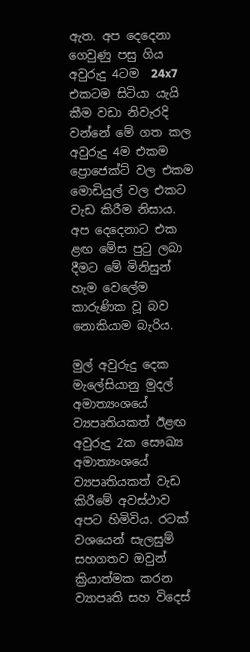ඇත. අප දෙදෙනා ගෙවුණු පසු ගිය අවුරුදු 4ටම  24x7 එකටම සිටියා යැයි කීම වඩා නිවැරදි වන්නේ මේ ගත කල අවුරුදු 4ම එකම ප්‍රොජෙක්ට් වල එකම මොඩියුල් වල එකට වැඩ කිරීම නිසාය. අප දෙදෙනාට එක ළඟ මේස පුටු ලබා දීමට මේ මිනිසුන් හැම වෙලේම කාරුණික වූ බව නොකියාම බැරිය.

මුල් අවුරුදු දෙක මැලේසියානු මුදල් අමාත්‍යංශයේ ව්‍යපෘතියකත් ඊළඟ අවුරුදු 2ක සෞඛ්‍ය අමාත්‍යංශයේ ව්‍යපෘතියකත් වැඩ කිරීමේ අවස්ථාව අපට හිමිවිය. රටක් වශයෙන් සැලසුම් සහගතව ඔවුන් ක්‍රියාත්මක කරන ව්‍යාපෘති සහ විදෙස්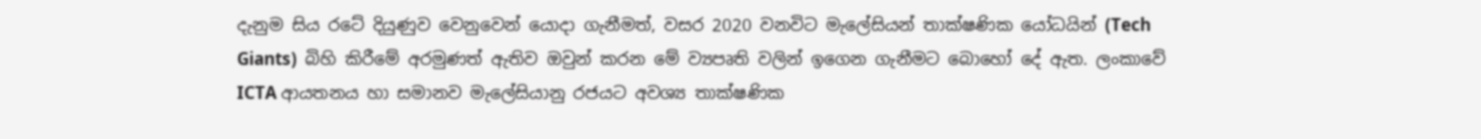දැනුම සිය රටේ දියුණුව වෙනුවෙන් යොදා ගැනීමත්, වසර 2020 වනවිට මැලේසියන් තාක්ෂණික යෝධයින් (Tech Giants)  බිහි කිරීමේ අරමුණත් ඇතිව ඔවුන් කරන මේ ව්‍යපෘති වලින් ඉගෙන ගැනීමට බොහෝ දේ ඇත. ලංකාවේ ICTA ආයතනය හා සමානව මැලේසියානු රජයට අවශ්‍ය තාක්ෂණික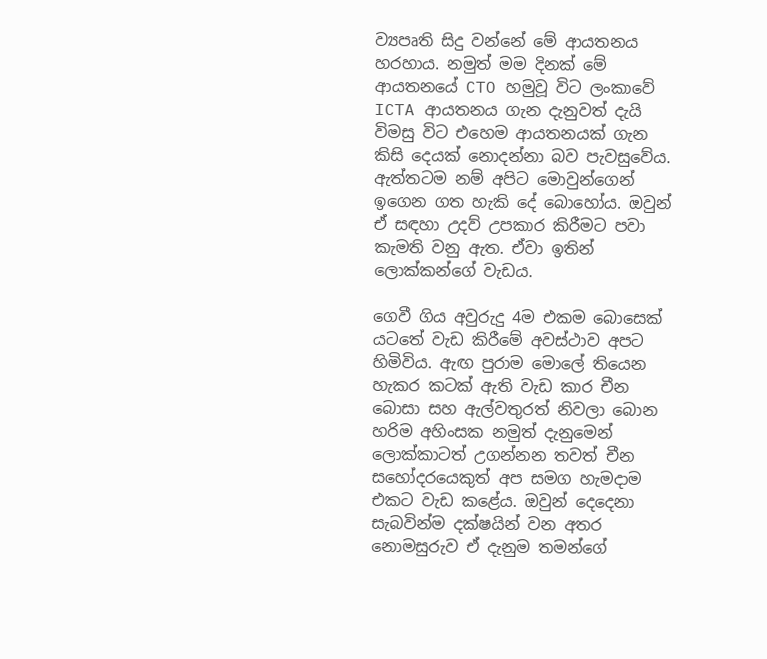ව්‍යපෘති සිදු වන්නේ මේ ආයතනය හරහාය. නමුත් මම දිනක් මේ ආයතනයේ CTO හමුවූ විට ලංකාවේ ICTA ආයතනය ගැන දැනුවත් දැයි විමසු විට එහෙම ආයතනයක් ගැන කිසි දෙයක් නොදන්නා බව පැවසුවේය. ඇත්තටම නම් අපිට මොවුන්ගෙන් ඉගෙන ගත හැකි දේ බොහෝය. ඔවුන් ඒ සඳහා උදව් උපකාර කිරීමට පවා කැමති වනු ඇත. ඒවා ඉතින් ලොක්කන්ගේ වැඩය.

ගෙවී ගිය අවුරුදු 4ම එකම බොසෙක් යටතේ වැඩ කිරීමේ අවස්ථාව අපට හිමිවිය. ඇඟ පුරාම මොලේ තියෙන හැකර කටක් ඇති වැඩ කාර චීන බොසා සහ ඇල්වතුරත් නිවලා බොන හරිම අහිංසක නමුත් දැනුමෙන් ලොක්කාටත් උගන්නන තවත් චීන සහෝදරයෙකුත් අප සමග හැමදාම එකට වැඩ කළේය. ඔවුන් දෙදෙනා සැබවින්ම දක්ෂයින් වන අතර නොමසුරුව ඒ දැනුම තමන්ගේ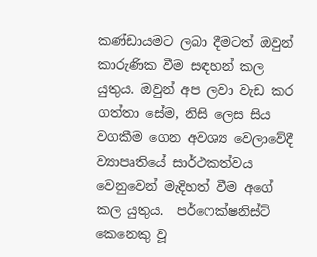කණ්ඩායමට ලබා දීමටත් ඔවුන් කාරුණික වීම සඳහන් කල යුතුය. ඔවුන් අප ලවා වැඩ කර ගත්තා සේම, නිසි ලෙස සිය වගකීම ගෙන අවශ්‍ය වෙලාවේදී ව්‍යාපෘතියේ සාර්ථකත්වය වෙනුවෙන් මැදිහත් වීම අගේ කල යුතුය.  පර්ෆෙක්ෂනිස්ට් කෙනෙකු වූ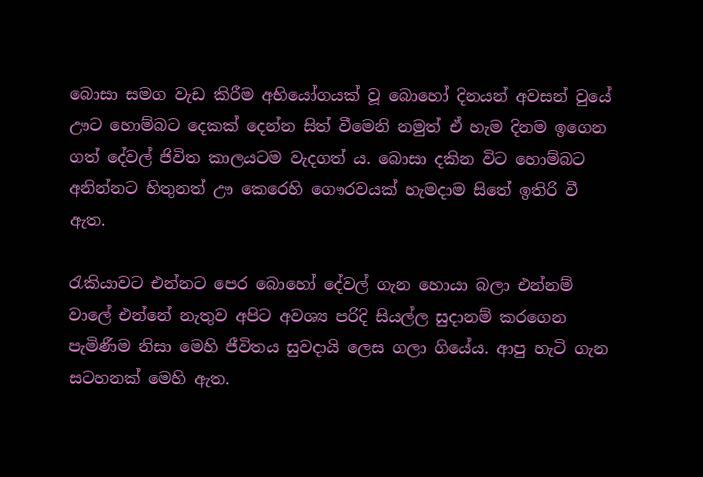බොසා සමග වැඩ කිරීම අභියෝගයක් වූ බොහෝ දිනයන් අවසන් වුයේ ඌට හොම්බට දෙකක් දෙන්න සිත් වීමෙනි නමුත් ඒ හැම දිනම ඉගෙන ගත් දේවල් ජිවිත කාලයටම වැදගත් ය. බොසා දකින විට හොම්බට අනින්නට හිතුනත් ඌ කෙරෙහි ගෞරවයක් හැමදාම සිතේ ඉතිරි වී ඇත.

රැකියාවට එන්නට පෙර බොහෝ දේවල් ගැන හොයා බලා එන්නම් වාලේ එන්නේ නැතුව අපිට අවශ්‍ය පරිදි සියල්ල සුදානම් කරගෙන පැමිණීම නිසා මෙහි ජීවිතය සුවදායි ලෙස ගලා ගියේය. ආපු හැටි ගැන සටහනක් මෙහි ඇත.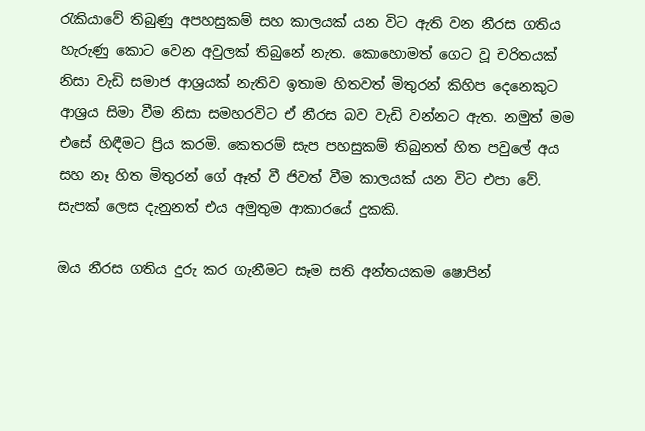රැකියාවේ තිබුණු අපහසුකම් සහ කාලයක් යන විට ඇති වන නීරස ගතිය හැරුණු කොට වෙන අවුලක් තිබුනේ නැත. කොහොමත් ගෙට වූ චරිතයක්  නිසා වැඩි සමාජ ආශ්‍රයක් නැතිව ඉතාම හිතවත් මිතුරන් කිහිප දෙනෙකුට ආශ්‍රය සිමා වීම නිසා සමහරවිට ඒ නීරස බව වැඩි වන්නට ඇත. නමුත් මම එසේ හිඳීමට ප්‍රිය කරමි. කෙතරම් සැප පහසුකම් තිබුනත් හිත පවුලේ අය සහ නෑ හිත මිතුරන් ගේ ඈත් වී ජිවත් වීම කාලයක් යන විට එපා වේ. සැපක් ලෙස දැනුනත් එය අමුතුම ආකාරයේ දුකකි.

ඔය නීරස ගතිය දුරු කර ගැනීමට සෑම සති අන්තයකම ෂොපින්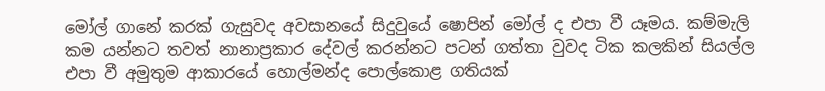මෝල් ගානේ කරක් ගැසුවද අවසානයේ සිදුවුයේ ෂොපින් මෝල් ද එපා වී යෑමය. කම්මැලි කම යන්නට තවත් නානාප්‍රකාර දේවල් කරන්නට පටන් ගත්තා වුවද ටික කලකින් සියල්ල එපා වී අමුතුම ආකාරයේ හොල්මන්ද පොල්කොළ ගතියක්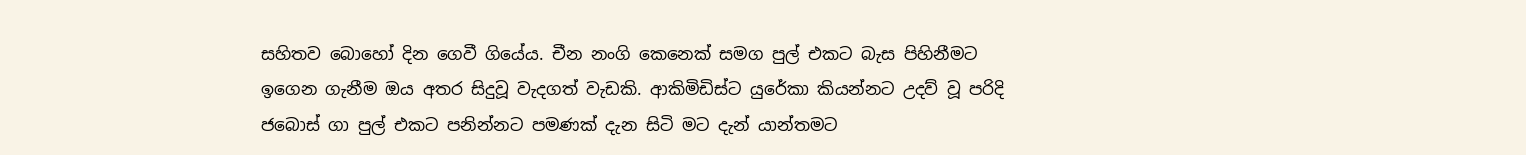සහිතව බොහෝ දින ගෙවී ගියේය. චීන නංගි කෙනෙක් සමග පුල් එකට බැස පිහිනීමට ඉගෙන ගැනීම ඔය අතර සිදුවූ වැදගත් වැඩකි. ආකිමිඩිස්ට යුරේකා කියන්නට උදව් වූ පරිදි ජබොස් ගා පුල් එකට පනින්නට පමණක් දැන සිටි මට දැන් යාන්තමට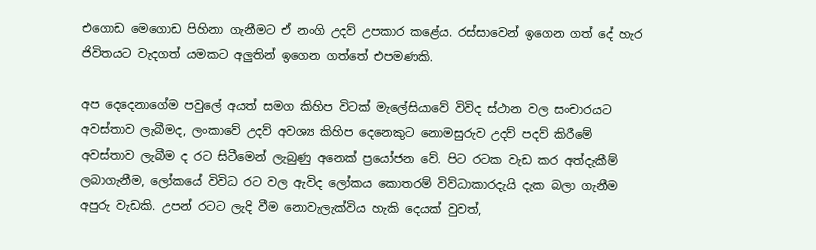එගොඩ මෙගොඩ පිහිනා ගැනීමට ඒ නංගි උදව් උපකාර කළේය. රස්සාවෙන් ඉගෙන ගත් දේ හැර ජිවිතයට වැදගත් යමකට අලුතින් ඉගෙන ගත්තේ එපමණකි.

අප දෙදෙනාගේම පවුලේ අයත් සමග කිහිප විටක් මැලේසියාවේ විවිද ස්ථාන වල සංචාරයට අවස්තාව ලැබීමද, ලංකාවේ උදව් අවශ්‍ය කිහිප දෙනෙකුට නොමසුරුව උදව් පදව් කිරීමේ අවස්තාව ලැබීම ද රට සිටීමෙන් ලැබුණු අනෙක් ප්‍රයෝජන වේ. පිට රටක වැඩ කර අත්දැකීම් ලබාගැනීම, ලෝකයේ විවිධ රට වල ඇවිද ලෝකය කොතරම් විව්ධාකාරදැයි දැක බලා ගැනීම අපුරු වැඩකි. උපන් රටට ලැදි වීම නොවැලැක්විය හැකි දෙයක් වුවත්,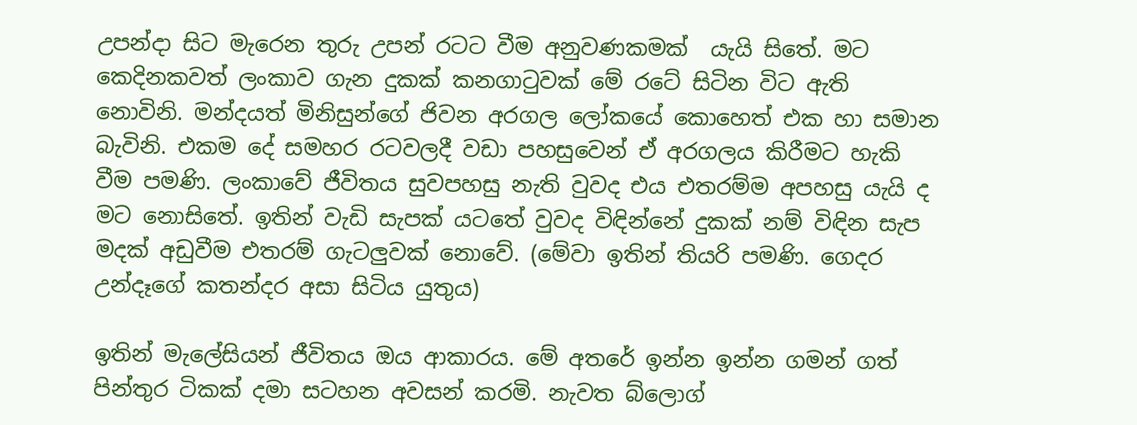උපන්දා සිට මැරෙන තුරු උපන් රටට වීම අනුවණකමක්  යැයි සිතේ. මට කෙදිනකවත් ලංකාව ගැන දුකක් කනගාටුවක් මේ රටේ සිටින විට ඇති නොවිනි. මන්දයත් මිනිසුන්ගේ ජිවන අරගල ලෝකයේ කොහෙත් එක හා සමාන බැවිනි. එකම දේ සමහර රටවලදී වඩා පහසුවෙන් ඒ අරගලය කිරීමට හැකි වීම පමණි. ලංකාවේ ජීවිතය සුවපහසු නැති වුවද එය එතරම්ම අපහසු යැයි ද මට නොසිතේ. ඉතින් වැඩි සැපක් යටතේ වුවද විඳින්නේ දුකක් නම් විඳින සැප මදක් අඩුවීම එතරම් ගැටලුවක් නොවේ. (මේවා ඉතින් තියරි පමණි. ගෙදර උන්දෑගේ කතන්දර අසා සිටිය යුතුය)

ඉතින් මැලේසියන් ජීවිතය ඔය ආකාරය. මේ අතරේ ඉන්න ඉන්න ගමන් ගත් පින්තුර ටිකක් දමා සටහන අවසන් කරමි. නැවත බ්ලොග්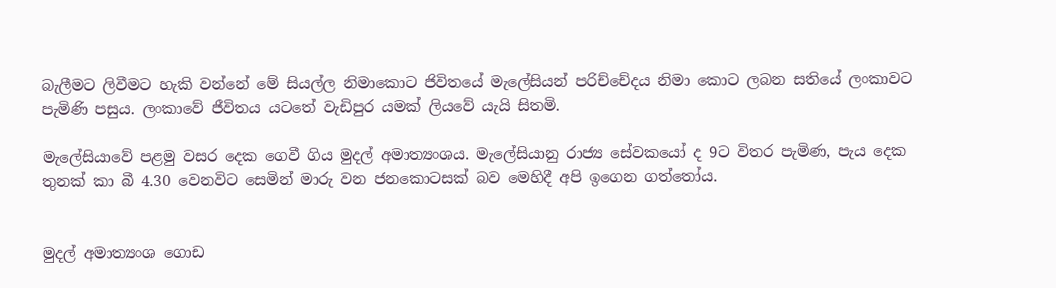බැලීමට ලිවීමට හැකි වන්නේ මේ සියල්ල නිමාකොට ජිවිතයේ මැලේසියන් පරිච්චේදය නිමා කොට ලබන සතියේ ලංකාවට පැමිණි පසුය. ලංකාවේ ජීවිතය යටතේ වැඩිපුර යමක් ලියවේ යැයි සිතමි.

මැලේසියාවේ පළමු වසර දෙක ගෙවී ගිය මුදල් අමාත්‍යංශය. මැලේසියානු රාජ්‍ය සේවකයෝ ද 9ට විතර පැමිණ, පැය දෙක තුනක් කා බී 4.30 වෙනවිට සෙමින් මාරු වන ජනකොටසක් බව මෙහිදී අපි ඉගෙන ගත්තෝය.


මුදල් අමාත්‍යංශ ගොඩ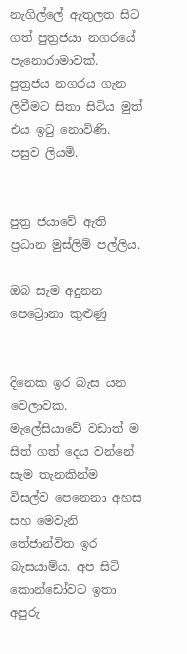නැගිල්ලේ ඇතුලත සිට ගත් පුත්‍රජයා නගරයේ පැනොරාමාවක්. පුත්‍රජය නගරය ගැන ලිවීමට සිතා සිටිය මුත් එය ඉටු නොවිණි. පසුව ලියමි.


පුත්‍ර ජයාවේ ඇති ප්‍රධාන මුස්ලිම් පල්ලිය.

ඔබ සැම අදුනන පෙට්‍රොනා කුළුණු


දිනෙක ඉර බැස යන වෙලාවක. මැලේසියාවේ වඩාත් ම සිත් ගත් දෙය වන්නේ සැම තැනකින්ම විසල්ව පෙනෙනා අහස සහ මෙවැනි තේජාන්විත ඉර බැසයාම්ය. අප සිටි කොන්ඩෝවට ඉතා අපුරු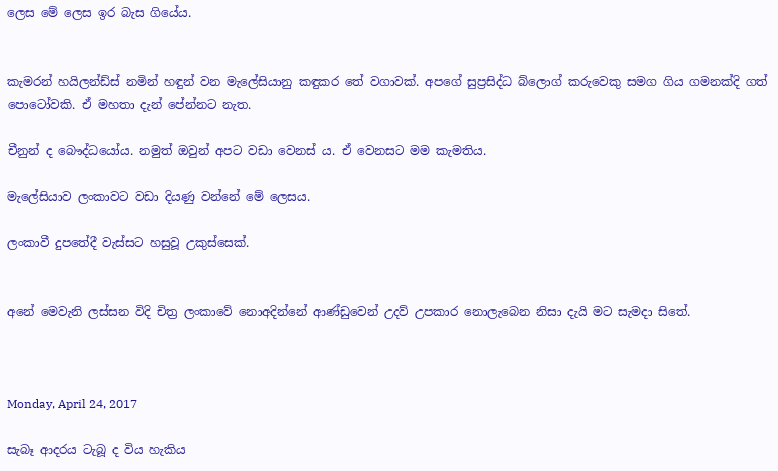ලෙස මේ ලෙස ඉර බැස ගියේය.


කැමරන් හයිලන්ඩ්ස් නමින් හඳුන් වන මැලේසියානු කඳුකර තේ වගාවක්. අපගේ සුප්‍රසිද්ධ බ්ලොග් කරුවෙකු සමග ගිය ගමනක්දි ගත් පොටෝවකි. ඒ මහතා දැන් පේන්නට නැත.

චීනුන් ද බෞද්ධයෝය. නමුත් ඔවුන් අපට වඩා වෙනස් ය. ඒ වෙනසට මම කැමතිය.

මැලේසියාව ලංකාවට වඩා දියණු වන්නේ මේ ලෙසය.

ලංකාවී දුපතේදී වැස්සට හසුවූ උකුස්සෙක්.


අනේ මෙවැනි ලස්සන විදි චිත්‍ර ලංකාවේ නොඅදින්නේ ආණ්ඩුවෙන් උදව් උපකාර නොලැබෙන නිසා දැයි මට සැමදා සිතේ.



Monday, April 24, 2017

සැබෑ ආදරය ටැබූ ද විය හැකිය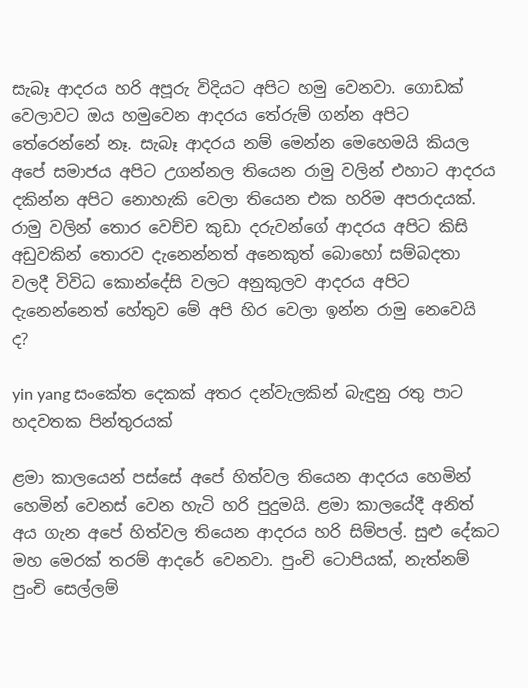සැබෑ ආදරය හරි අපූරු විදියට අපිට හමු වෙනවා. ගොඩක් වෙලාවට ඔය හමුවෙන ආදරය තේරුම් ගන්න අපිට තේරෙන්නේ නෑ. සැබෑ ආදරය නම් මෙන්න මෙහෙමයි කියල අපේ සමාජය අපිට උගන්නල තියෙන රාමු වලින් එහාට ආදරය දකින්න අපිට නොහැකි වෙලා තියෙන එක හරිම අපරාදයක්. රාමු වලින් තොර වෙච්ච කුඩා දරුවන්ගේ ආදරය අපිට කිසි අඩුවකින් තොරව දැනෙන්නත් අනෙකුත් බොහෝ සම්බදතා  වලදී විවිධ කොන්දේසි වලට අනුකුලව ආදරය අපිට දැනෙන්නෙත් හේතුව මේ අපි හිර වෙලා ඉන්න රාමු නෙවෙයි ද?

yin yang සංකේත දෙකක් අතර දන්වැලකින් බැඳුනු රතු පාට හදවතක පින්තුරයක්

ළමා කාලයෙන් පස්සේ අපේ හිත්වල තියෙන ආදරය හෙමින් හෙමින් වෙනස් වෙන හැටි හරි පුදුමයි. ළමා කාලයේදී අනිත් අය ගැන අපේ හිත්වල තියෙන ආදරය හරි සිම්පල්. සුළු දේකට මහ මෙරක් තරම් ආදරේ වෙනවා. පුංචි ටොපියක්, නැත්නම් පුංචි සෙල්ලම්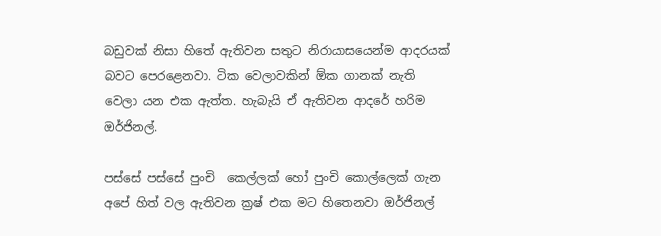බඩුවක් නිසා හිතේ ඇතිවන සතුට නිරායාසයෙන්ම ආදරයක් බවට පෙරළෙනවා. ටික වෙලාවකින් ඕක ගානක් නැති වෙලා යන එක ඇත්ත. හැබැයි ඒ ඇතිවන ආදරේ හරිම ඔර්ජිනල්.

පස්සේ පස්සේ පුංචි  කෙල්ලක් හෝ පුංචි කොල්ලෙක් ගැන අපේ හිත් වල ඇතිවන ක්‍රෂ් එක මට හිතෙනවා ඔර්ජිනල්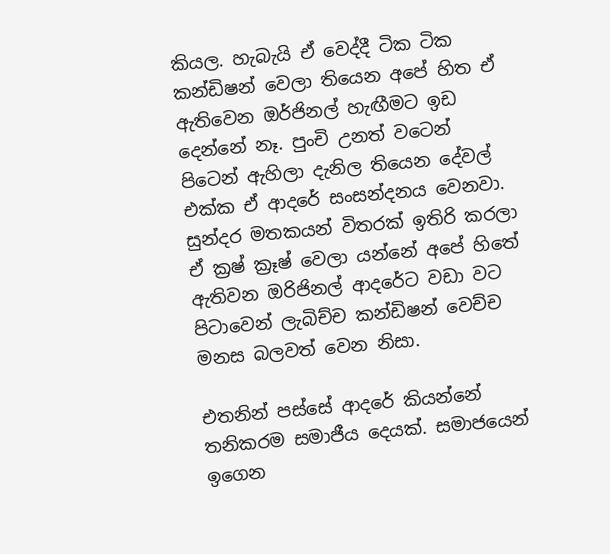කියල. හැබැයි ඒ වෙද්දී ටික ටික කන්ඩිෂන් වෙලා තියෙන අපේ හිත ඒ ඇතිවෙන ඔර්ජිනල් හැඟීමට ඉඩ දෙන්නේ නෑ. පුංචි උනත් වටෙන් පිටෙන් ඇහිලා දැනිල තියෙන දේවල් එක්ක ඒ ආදරේ සංසන්දනය වෙනවා. සුන්දර මතකයන් විතරක් ඉතිරි කරලා ඒ ක්‍රෂ් ක්‍රෑෂ් වෙලා යන්නේ අපේ හිතේ ඇතිවන ඔරිජිනල් ආදරේට වඩා වට පිටාවෙන් ලැබිච්ච කන්ඩිෂන් වෙච්ච මනස බලවත් වෙන නිසා.

එතනින් පස්සේ ආදරේ කියන්නේ තනිකරම සමාජීය දෙයක්. සමාජයෙන් ඉගෙන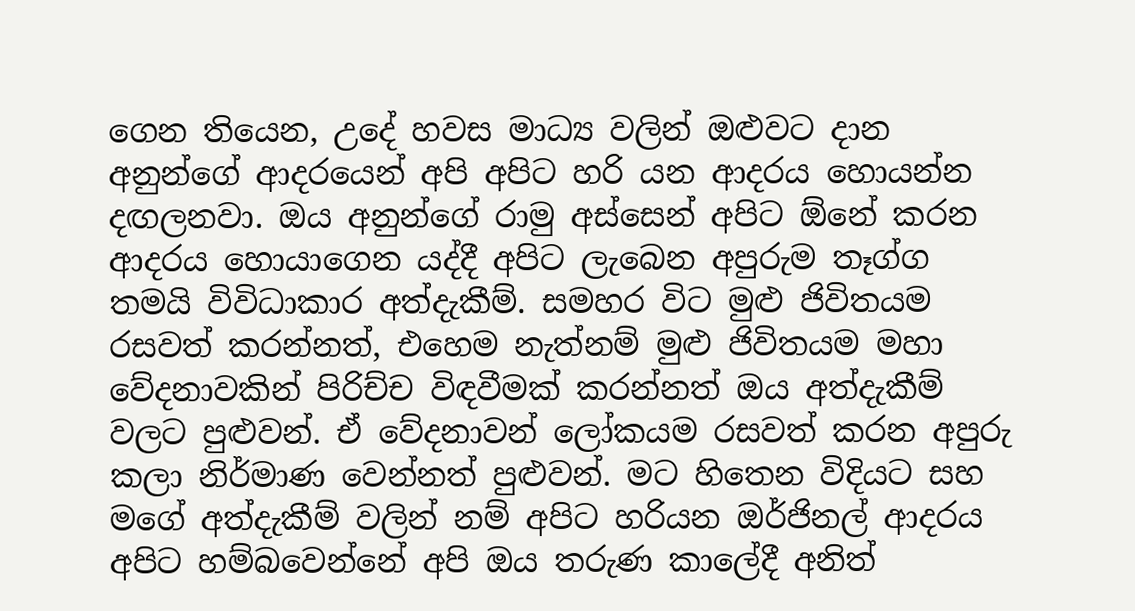ගෙන තියෙන, උදේ හවස මාධ්‍ය වලින් ඔළුවට දාන අනුන්ගේ ආදරයෙන් අපි අපිට හරි යන ආදරය හොයන්න දඟලනවා. ඔය අනුන්ගේ රාමු අස්සෙන් අපිට ඕනේ කරන ආදරය හොයාගෙන යද්දී අපිට ලැබෙන අපුරුම තෑග්ග තමයි විවිධාකාර අත්දැකීම්. සමහර විට මුළු ජිවිතයම රසවත් කරන්නත්, එහෙම නැත්නම් මුළු ජිවිතයම මහා වේදනාවකින් පිරිච්ච විඳවීමක් කරන්නත් ඔය අත්දැකීම් වලට පුළුවන්. ඒ වේදනාවන් ලෝකයම රසවත් කරන අපුරු කලා නිර්මාණ වෙන්නත් පුළුවන්. මට හිතෙන විදියට සහ මගේ අත්දැකීම් වලින් නම් අපිට හරියන ඔර්ජිනල් ආදරය අපිට හම්බවෙන්නේ අපි ඔය තරුණ කාලේදී අනිත්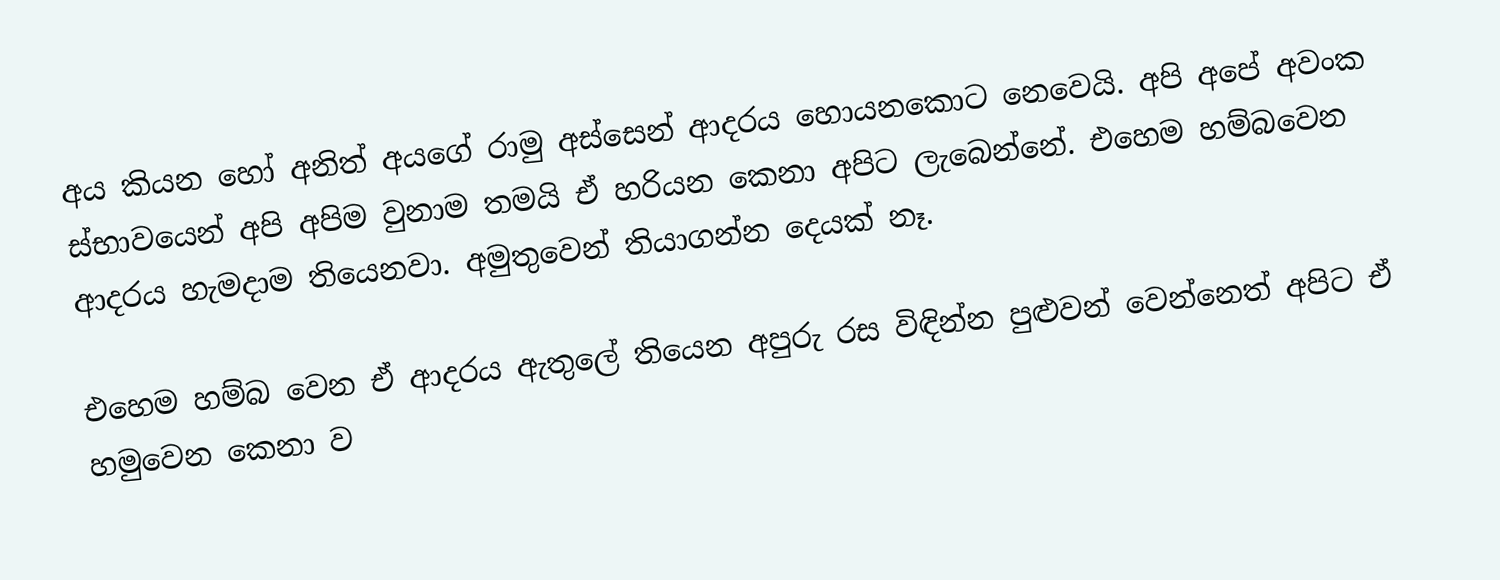අය කියන හෝ අනිත් අයගේ රාමු අස්සෙන් ආදරය හොයනකොට නෙවෙයි. අපි අපේ අවංක ස්භාවයෙන් අපි අපිම වුනාම තමයි ඒ හරියන කෙනා අපිට ලැබෙන්නේ. එහෙම හම්බවෙන ආදරය හැමදාම තියෙනවා. අමුතුවෙන් තියාගන්න දෙයක් නෑ.

එහෙම හම්බ වෙන ඒ ආදරය ඇතුලේ තියෙන අපුරු රස විඳින්න පුළුවන් වෙන්නෙත් අපිට ඒ හමුවෙන කෙනා ව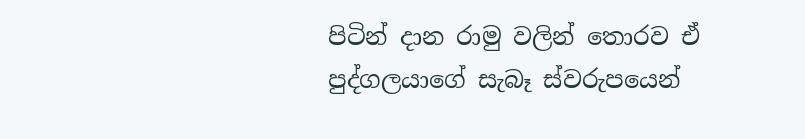පිටින් දාන රාමු වලින් තොරව ඒ පුද්ගලයාගේ සැබෑ ස්වරුපයෙන්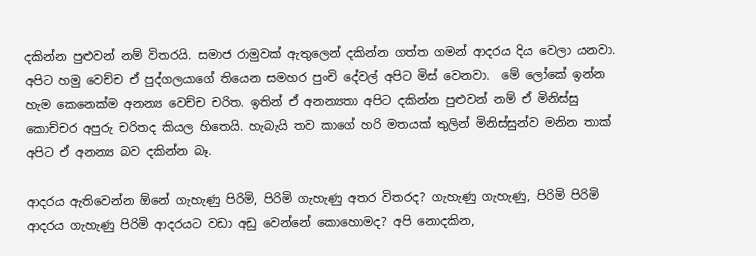දකින්න පුළුවන් නම් විතරයි. සමාජ රාමුවක් ඇතුලෙන් දකින්න ගත්ත ගමන් ආදරය දිය වෙලා යනවා. අපිට හමු වෙච්ච ඒ පුද්ගලයාගේ තියෙන සමහර පුංචි දේවල් අපිට මිස් වෙනවා.  මේ ලෝකේ ඉන්න හැම කෙනෙක්ම අනන්‍ය වෙච්ච චරිත. ඉතින් ඒ අනන්‍යතා අපිට දකින්න පුළුවන් නම් ඒ මිනිස්සු කොච්චර අපුරු චරිතද කියල හිතෙයි. හැබැයි තව කාගේ හරි මතයක් තුලින් මිනිස්සුන්ව මනින තාක් අපිට ඒ අනන්‍ය බව දකින්න බෑ.

ආදරය ඇතිවෙන්න ඕනේ ගැහැණු පිරිමි, පිරිමි ගැහැණු අතර විතරද? ගැහැණු ගැහැණු, පිරිමි පිරිමි ආදරය ගැහැණු පිරිමි ආදරයට වඩා අඩු වෙන්නේ කොහොමද? අපි නොදකින,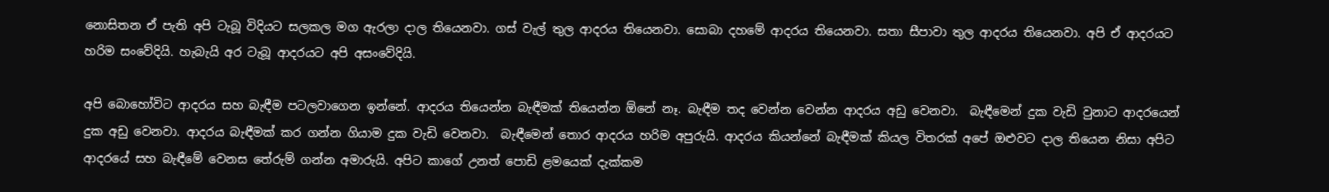නොසිතන ඒ පැති අපි ටැබූ විදියට සලකල මග ඇරලා දාල තියෙනවා. ගස් වැල් තුල ආදරය තියෙනවා. සොබා දහමේ ආදරය තියෙනවා. සතා සීපාවා තුල ආදරය තියෙනවා. අපි ඒ ආදරයට හරිම සංවේදියි. හැබැයි අර ටැබූ ආදරයට අපි අසංවේදියි.

අපි බොහෝවිට ආදරය සහ බැඳීම පටලවාගෙන ඉන්නේ. ආදරය තියෙන්න බැඳීමක් තියෙන්න ඕනේ නෑ. බැඳීම තද වෙන්න වෙන්න ආදරය අඩු වෙනවා.  බැඳීමෙන් දුක වැඩි වුනාට ආදරයෙන් දුක අඩු වෙනවා. ආදරය බැඳීමක් කර ගන්න ගියාම දුක වැඩි වෙනවා.  බැඳීමෙන් තොර ආදරය හරිම අපුරුයි. ආදරය කියන්නේ බැඳීමක් කියල විතරක් අපේ ඔළුවට දාල තියෙන නිසා අපිට ආදරයේ සහ බැඳීමේ වෙනස තේරුම් ගන්න අමාරුයි. අපිට කාගේ උනත් පොඩි ළමයෙක් දැක්කම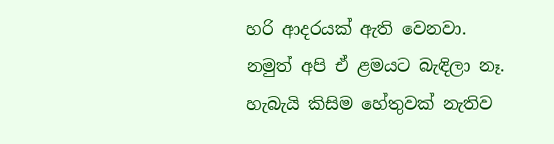හරි ආදරයක් ඇති වෙනවා. නමුත් අපි ඒ ළමයට බැඳිලා නෑ. හැබැයි කිසිම හේතුවක් නැතිව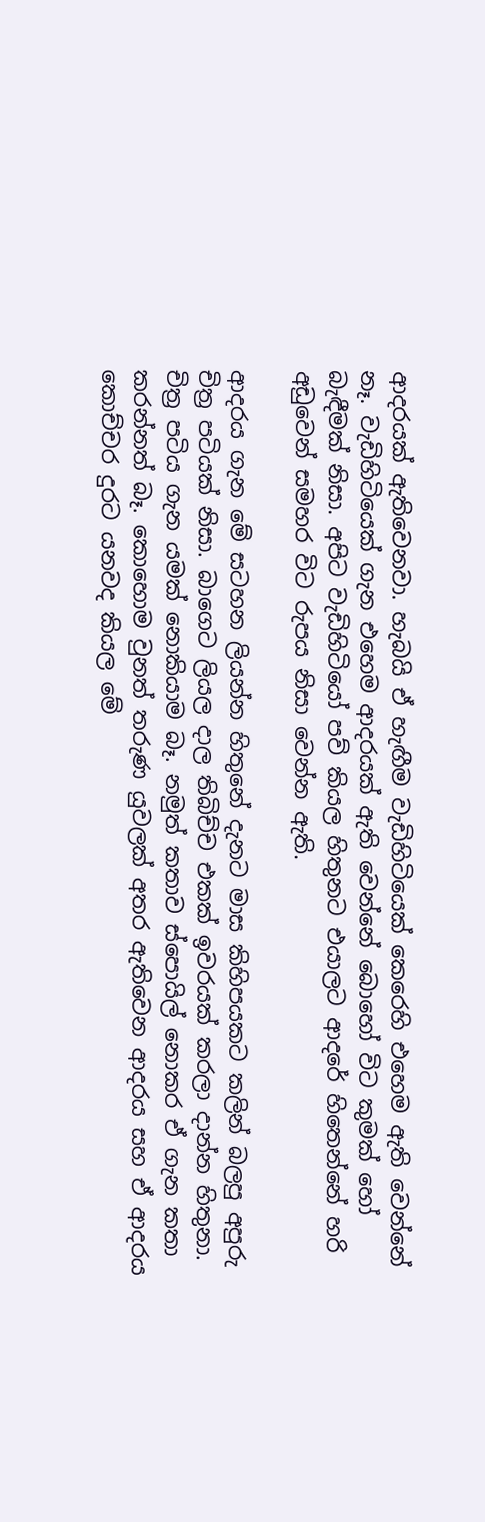ආදරයක් ඇතිවෙනවා. හැබයි ඒ හැඟීම වැඩිහිටියෙක් කෙරෙහි එහෙම ඇති වෙන්නේ නෑ. වැඩිහිටියෙක් ගැන එහෙම ආදරයක් ඇති වෙන්නේ බොහෝ විට කුමක් හෝ බැඳීමක් නිසා. අපිට වැඩිහිටියෝ පව් කියල හිතුනට එයාලට ආදරේ හිතෙන්නේ හරි අඩුවෙන් සමහර විට රුපය නිසා වෙන්න ඇති.

ආදරය ගැන මේ සටහන ලියන්න හිතුනේ දැනට මාස කිහිපයකට කලින් බලපු අපුරු චිත්‍ර පටියක් නිසා. බාගෙට ලියල දාල තිබිච්ච එකක් ඉවරයක් කරලා දාන්න හිතුනා. චිත්‍ර පටිය ගැන යමක් නොකියාම බෑ. නමුත් කතාව ස්පොයිල් නොකර ඒ ගැන කතා කරන්නත් බෑ. කොහොම වුනත් තරුණ යුවලක් අතර ඇතිවෙන ආදරය සහ ඒ ආදරය කොච්චර දුරට යනවද කියල මේ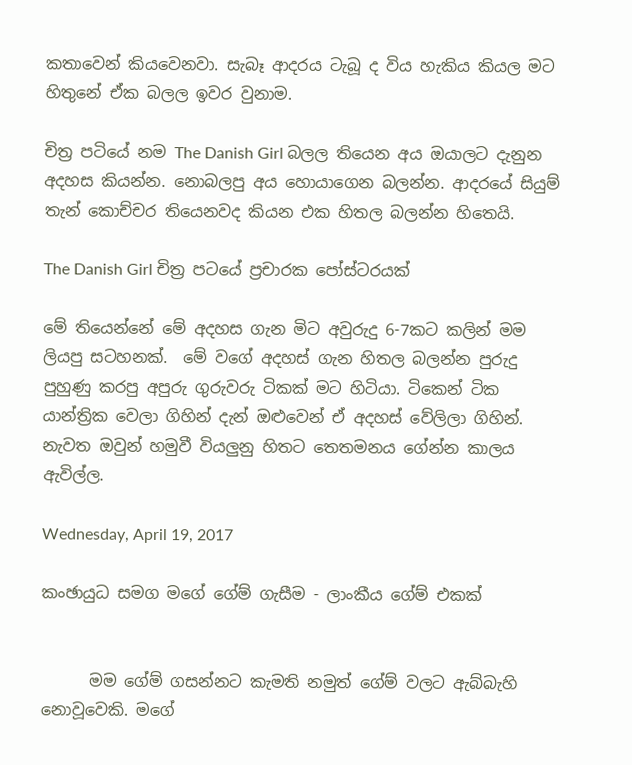කතාවෙන් කියවෙනවා. සැබෑ ආදරය ටැබූ ද විය හැකිය කියල මට හිතුනේ ඒක බලල ඉවර වුනාම.

චිත්‍ර පටියේ නම The Danish Girl බලල තියෙන අය ඔයාලට දැනුන අදහස කියන්න. නොබලපු අය හොයාගෙන බලන්න. ආදරයේ සියුම් තැන් කොච්චර තියෙනවද කියන එක හිතල බලන්න හිතෙයි.

The Danish Girl චිත්‍ර පටයේ ප්‍රචාරක පෝස්ටරයක්

මේ තියෙන්නේ මේ අදහස ගැන මිට අවුරුදු 6-7කට කලින් මම ලියපු සටහනක්.  මේ වගේ අදහස් ගැන හිතල බලන්න පුරුදු පුහුණු කරපු අපුරු ගුරුවරු ටිකක් මට හිටියා. ටිකෙන් ටික යාන්ත්‍රික වෙලා ගිහින් දැන් ඔළුවෙන් ඒ අදහස් වේලිලා ගිහින්. නැවත ඔවුන් හමුවී වියලුනු හිතට තෙතමනය ගේන්න කාලය ඇවිල්ල.

Wednesday, April 19, 2017

කංඡායුධ සමග මගේ ගේම් ගැසීම - ලාංකීය ගේම් එකක්


      මම ගේම් ගසන්නට කැමති නමුත් ගේම් වලට ඇබ්බැහි නොවූවෙකි. මගේ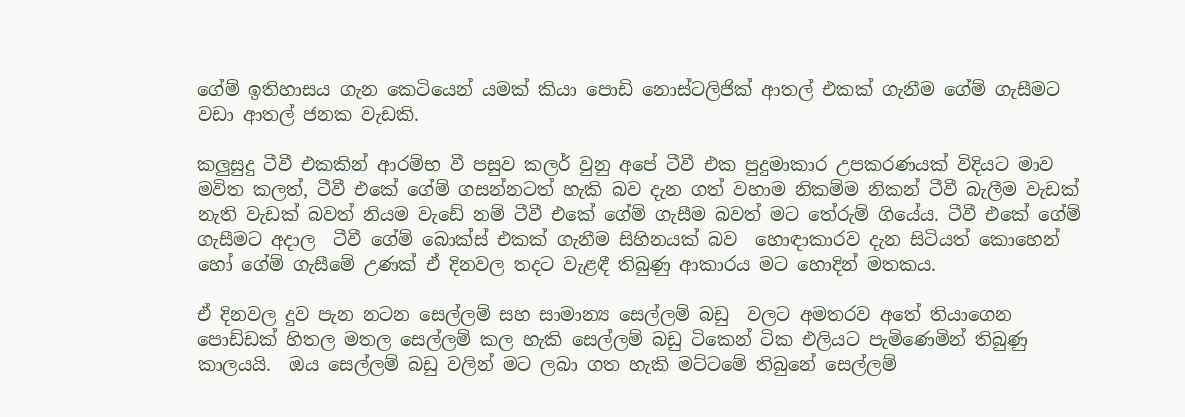ගේම් ඉතිහාසය ගැන කෙටියෙන් යමක් කියා පොඩි නොස්ටලිජික් ආතල් එකක් ගැනීම ගේම් ගැසීමට වඩා ආතල් ජනක වැඩකි.

කලුසුදු ටීවී එකකින් ආරම්භ වී පසුව කලර් වුනු අපේ ටීවී එක පුදුමාකාර උපකරණයක් විදියට මාව මවිත කලත්, ටීවී එකේ ගේම් ගසන්නටත් හැකි බව දැන ගත් වහාම නිකම්ම නිකන් ටීවී බැලීම වැඩක් නැති වැඩක් බවත් නියම වැඩේ නම් ටීවී එකේ ගේම් ගැසීම බවත් මට තේරුම් ගියේය. ටීවී එකේ ගේම් ගැසීමට අදාල  ටීවී ගේම් බොක්ස් එකක් ගැනීම සිහිනයක් බව  හොඳාකාරව දැන සිටියත් කොහෙන් හෝ ගේම් ගැසීමේ උණක් ඒ දිනවල තදට වැළඳී තිබුණු ආකාරය මට හොදින් මතකය.

ඒ දිනවල දුව පැන නටන සෙල්ලම් සහ සාමාන්‍ය සෙල්ලම් බඩු  වලට අමතරව අතේ තියාගෙන පොඩ්ඩක් හිතල මතල සෙල්ලම් කල හැකි සෙල්ලම් බඩු ටිකෙන් ටික එලියට පැමිණෙමින් තිබුණු කාලයයි.  ඔය සෙල්ලම් බඩු වලින් මට ලබා ගත හැකි මට්ටමේ තිබුනේ සෙල්ලම්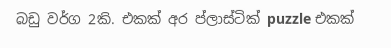බඩු වර්ග 2කි. එකක් අර ප්ලාස්ටික් puzzle එකක්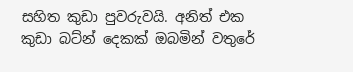සහිත කුඩා පුවරුවයි. අනිත් එක කුඩා බට්න් දෙකක් ඔබමින් වතුරේ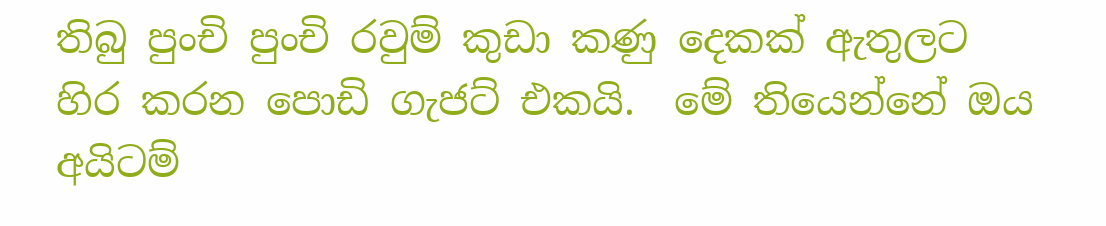තිබු පුංචි පුංචි රවුම් කුඩා කණු දෙකක් ඇතුලට හිර කරන පොඩි ගැජට් එකයි.  මේ තියෙන්නේ ඔය අයිටම්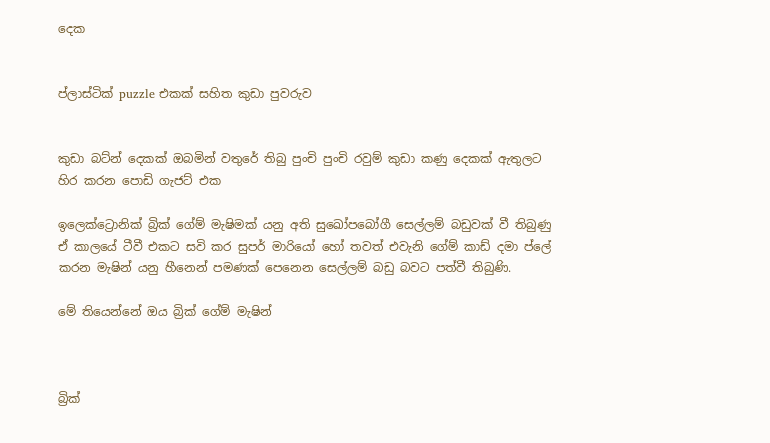දෙක


ප්ලාස්ටික් puzzle එකක් සහිත කුඩා පුවරුව


කුඩා බට්න් දෙකක් ඔබමින් වතුරේ තිබු පුංචි පුංචි රවුම් කුඩා කණු දෙකක් ඇතුලට හිර කරන පොඩි ගැජට් එක

ඉලෙක්ට්‍රොනික් බ්‍රික් ගේම් මැෂිමක් යනු අති සුඛෝපබෝගී සෙල්ලම් බඩුවක් වී තිබුණු ඒ කාලයේ ටීවී එකට සවි කර සුපර් මාරියෝ හෝ තවත් එවැනි ගේම් කාඩ් දමා ප්ලේ කරන මැෂින් යනු හීනෙන් පමණක් පෙනෙන සෙල්ලම් බඩු බවට පත්වී තිබුණි.

මේ තියෙන්නේ ඔය බ්‍රික් ගේම් මැෂින්



බ්‍රික්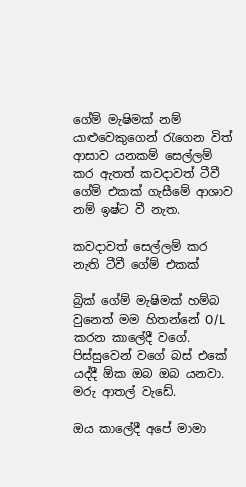ගේම් මැෂිමක් නම් යාළුවෙකුගෙන් රැගෙන විත් ආසාව යනකම් සෙල්ලම් කර ඇතත් කවදාවත් ටීවී ගේම් එකක් ගැසීමේ ආශාව නම් ඉෂ්ට වී නැත.

කවදාවත් සෙල්ලම් කර නැති ටීවී ගේම් එකක්

බ්‍රික් ගේම් මැෂිමක් හම්බ වුනෙත් මම හිතන්නේ O/L කරන කාලේදී වගේ. පිස්සුවෙන් වගේ බස් එකේ යද්දී ඕක ඔබ ඔබ යනවා. මරු ආතල් වැඩේ.

ඔය කාලේදී අපේ මාමා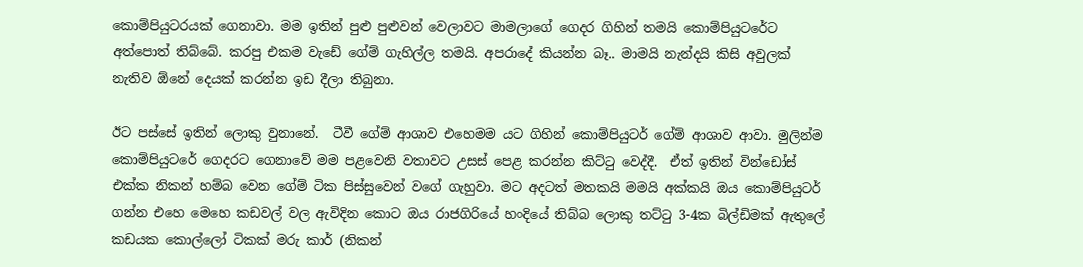කොම්පියුටරයක් ගෙනාවා. මම ඉතින් පුළු පුළුවන් වෙලාවට මාමලාගේ ගෙදර ගිහින් තමයි කොම්පියුටරේට අත්පොත් තිබ්බේ. කරපු එකම වැඩේ ගේම් ගැහිල්ල තමයි. අපරාදේ කියන්න බෑ.. මාමයි නැන්දයි කිසි අවුලක් නැතිව ඕනේ දෙයක් කරන්න ඉඩ දීලා තිබුනා.

ඊට පස්සේ ඉතින් ලොකු වුනානේ.  ටීවී ගේම් ආශාව එහෙමම යට ගිහින් කොම්පියුටර් ගේම් ආශාව ආවා. මුලින්ම කොම්පියුටරේ ගෙදරට ගෙනාවේ මම පළවෙනි වතාවට උසස් පෙළ කරන්න කිට්ටු වෙද්දී.  ඒත් ඉතින් වින්ඩෝස් එක්ක නිකන් හම්බ වෙන ගේම් ටික පිස්සුවෙන් වගේ ගැහුවා. මට අදටත් මතකයි මමයි අක්කයි ඔය කොම්පියුටර් ගන්න එහෙ මෙහෙ කඩවල් වල ඇවිදින කොට ඔය රාජගිරියේ හංදියේ තිබ්බ ලොකු තට්ටු 3-4ක බිල්ඩිමක් ඇතුලේ කඩයක කොල්ලෝ ටිකක් මරු කාර් (නිකන්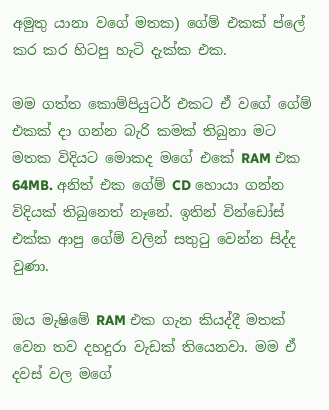අමුතු යානා වගේ මතක) ගේම් එකක් ප්ලේ කර කර හිටපු හැටි දැක්ක එක.

මම ගත්ත කොම්පියුටර් එකට ඒ වගේ ගේම් එකක් දා ගන්න බැරි කමක් තිබුනා මට මතක විදියට මොකද මගේ එකේ RAM එක 64MB. අනිත් එක ගේම් CD හොයා ගන්න විදියක් තිබුනෙත් නෑනේ. ඉතින් වින්ඩෝස් එක්ක ආපු ගේම් වලින් සතුටු වෙන්න සිද්ද වුණා.

ඔය මැෂිමේ RAM එක ගැන කියද්දී මතක් වෙන තව දහදුරා වැඩක් තියෙනවා. මම ඒ දවස් වල මගේ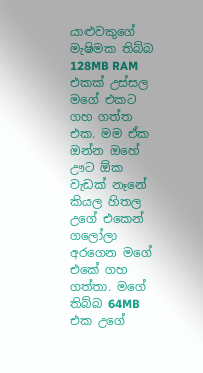යාළුවකුගේ මැෂිමක තිබ්බ 128MB RAM එකක් උස්සල මගේ එකට ගහ ගත්ත එක. මම ඒක ඔන්න ඔහේ ඌට ඕක වැඩක් නෑනේ කියල හිතල උගේ එකෙන් ගලෝලා අරගෙන මගේ එකේ ගහ ගත්තා. මගේ තිබ්බ 64MB එක උගේ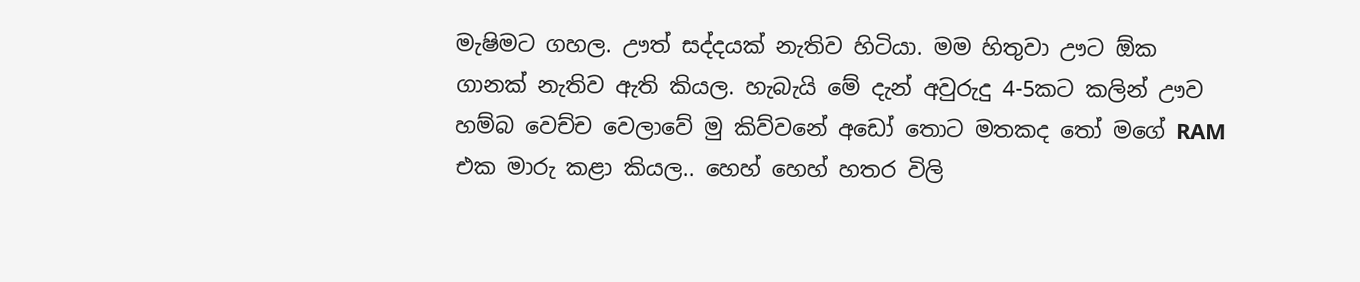මැෂිමට ගහල. ඌත් සද්දයක් නැතිව හිටියා. මම හිතුවා ඌට ඕක ගානක් නැතිව ඇති කියල. හැබැයි මේ දැන් අවුරුදු 4-5කට කලින් ඌව හම්බ වෙච්ච වෙලාවේ මු කිව්වනේ අඩෝ තොට මතකද තෝ මගේ RAM එක මාරු කළා කියල.. හෙහ් හෙහ් හතර විලි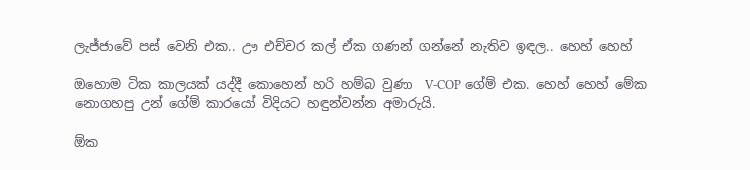ලැජ්ජාවේ පස් වෙනි එක.. ඌ එච්චර කල් ඒක ගණන් ගන්නේ නැතිව ඉඳල.. හෙහ් හෙහ්

ඔහොම ටික කාලයක් යද්දී කොහෙන් හරි හම්බ වුණා  V-COP ගේම් එක. හෙහ් හෙහ් මේක නොගහපු උන් ගේම් කාරයෝ විදියට හඳුන්වන්න අමාරුයි.

ඕක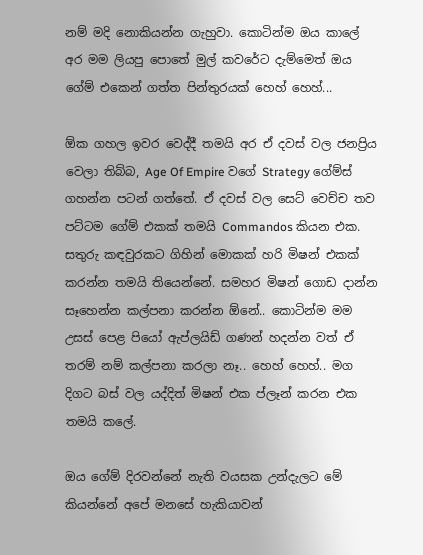නම් මදි නොකියන්න ගැහුවා. කොටින්ම ඔය කාලේ අර මම ලියපු පොතේ මුල් කවරේට දැම්මෙත් ඔය ගේම් එකෙන් ගත්ත පින්තුරයක් හෙහ් හෙහ්...

ඕක ගහල ඉවර වෙද්දී තමයි අර ඒ දවස් වල ජනප්‍රිය වෙලා තිබ්බ, Age Of Empire වගේ Strategy ගේම්ස් ගහන්න පටන් ගත්තේ. ඒ දවස් වල සෙට් වෙච්ච තව පට්ටම ගේම් එකක් තමයි Commandos කියන එක. සතුරු කඳවුරකට ගිහින් මොකක් හරි මිෂන් එකක් කරන්න තමයි තියෙන්නේ. සමහර මිෂන් ගොඩ දාන්න සෑහෙන්න කල්පනා කරන්න ඕනේ.. කොටින්ම මම උසස් පෙළ පියෝ ඇප්ලයිඩ් ගණන් හදන්න වත් ඒ තරම් නම් කල්පනා කරලා නෑ.. හෙහ් හෙහ්.. මග දිගට බස් වල යද්දිත් මිෂන් එක ප්ලෑන් කරන එක තමයි කලේ.

ඔය ගේම් දිරවන්නේ නැති වයසක උන්දැලට මේ කියන්නේ අපේ මනසේ හැකියාවන්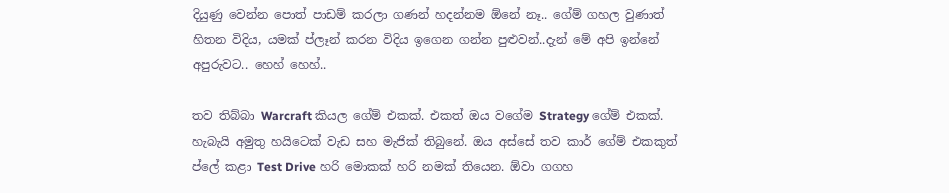දියුණු වෙන්න පොත් පාඩම් කරලා ගණන් හදන්නම ඕනේ නෑ.. ගේම් ගහල වුණාත් හිතන විදිය, යමක් ප්ලෑන් කරන විදිය ඉගෙන ගන්න පුළුවන්..දැන් මේ අපි ඉන්නේ අපුරුවට.. හෙහ් හෙහ්..

තව තිබ්බා Warcraft කියල ගේම් එකක්. එකත් ඔය වගේම Strategy ගේම් එකක්. හැබැයි අමුතු හයිටෙක් වැඩ සහ මැජික් තිබුනේ. ඔය අස්සේ තව කාර් ගේම් එකකුත් ප්ලේ කළා Test Drive හරි මොකක් හරි නමක් තියෙන. ඕවා ගගහ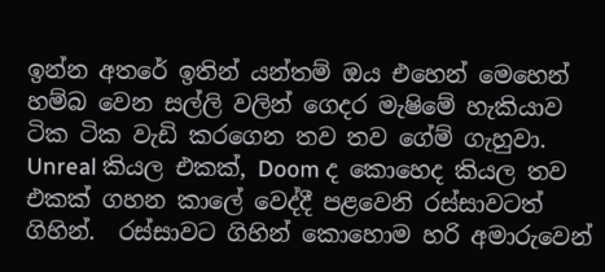ඉන්න අතරේ ඉතින් යන්තම් ඔය එහෙන් මෙහෙන් හම්බ වෙන සල්ලි වලින් ගෙදර මැෂිමේ හැකියාව ටික ටික වැඩි කරගෙන තව තව ගේම් ගැහුවා. Unreal කියල එකක්, Doom ද කොහෙද කියල තව එකක් ගහන කාලේ වෙද්දී පළවෙනි රස්සාවටත් ගිහින්.  රස්සාවට ගිහින් කොහොම හරි අමාරුවෙන්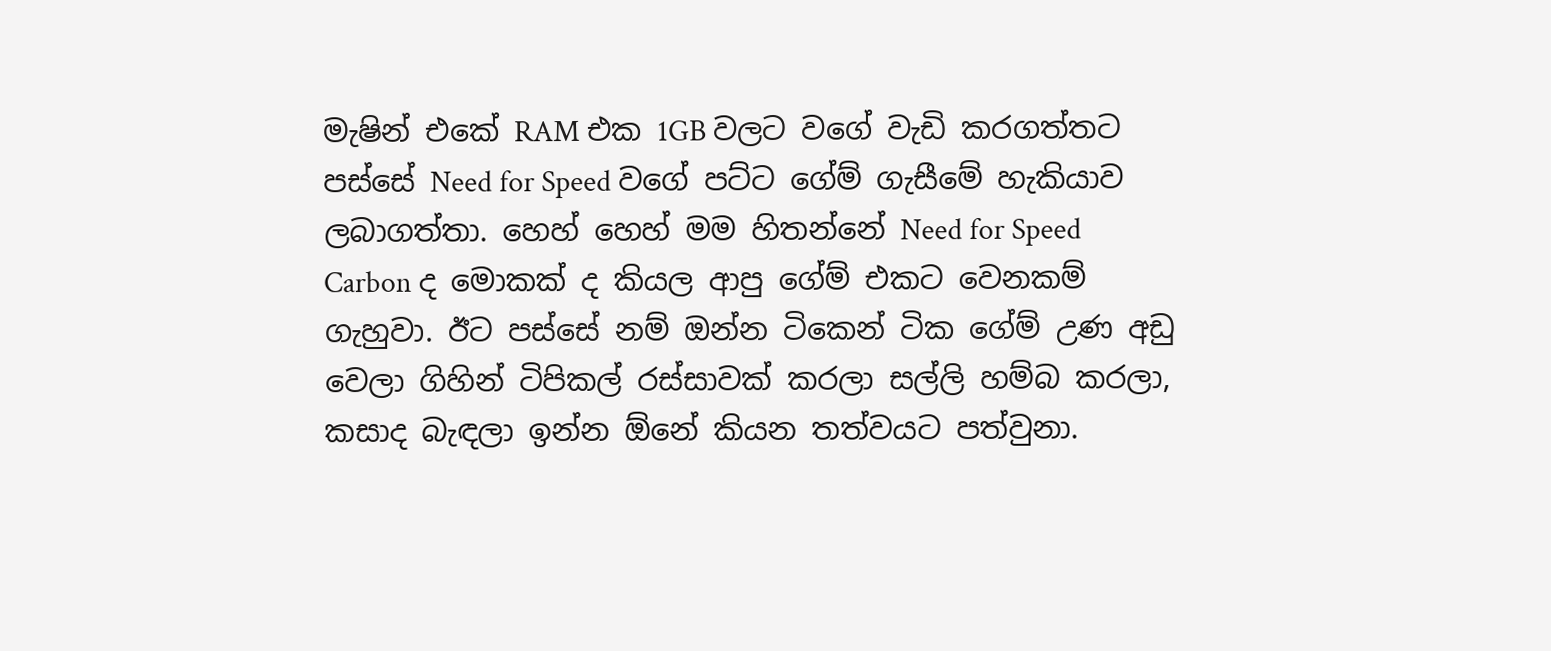මැෂින් එකේ RAM එක 1GB වලට වගේ වැඩි කරගත්තට පස්සේ Need for Speed වගේ පට්ට ගේම් ගැසීමේ හැකියාව ලබාගත්තා. හෙහ් හෙහ් මම හිතන්නේ Need for Speed Carbon ද මොකක් ද කියල ආපු ගේම් එකට වෙනකම් ගැහුවා. ඊට පස්සේ නම් ඔන්න ටිකෙන් ටික ගේම් උණ අඩු වෙලා ගිහින් ටිපිකල් රස්සාවක් කරලා සල්ලි හම්බ කරලා, කසාද බැඳලා ඉන්න ඕනේ කියන තත්වයට පත්වුනා.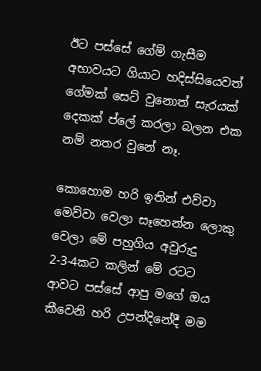ඊට පස්සේ ගේම් ගැසීම අභාවයට ගියාට හදිස්සියෙවත් ගේමක් සෙට් වුනොත් සැරයක් දෙකක් ප්ලේ කරලා බලන එක නම් නතර වුනේ නෑ.

කොහොම හරි ඉතින් එව්වා මෙව්වා වෙලා සෑහෙන්න ලොකු වෙලා මේ පහුගිය අවුරුදු 2-3-4කට කලින් මේ රටට ආවට පස්සේ ආපු මගේ ඔය කීවෙනි හරි උපන්දිනේදී මම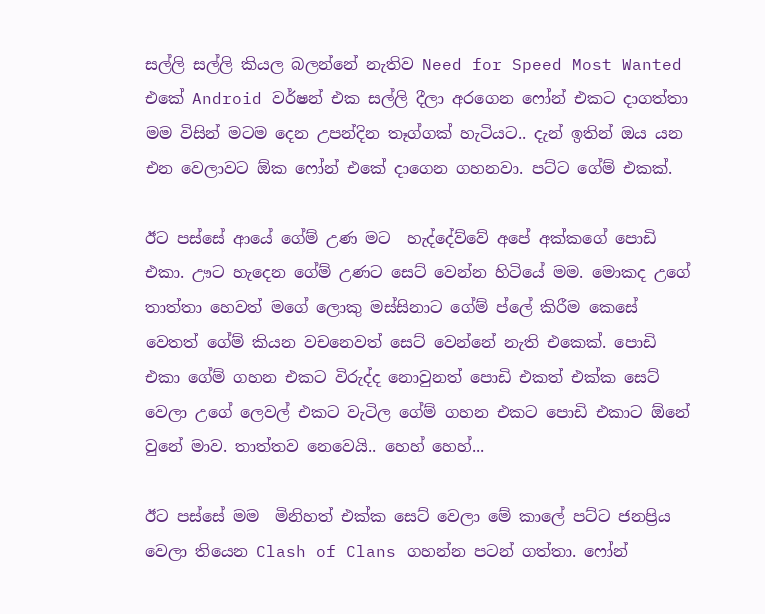සල්ලි සල්ලි කියල බලන්නේ නැතිව Need for Speed Most Wanted එකේ Android වර්ෂන් එක සල්ලි දීලා අරගෙන ෆෝන් එකට දාගත්තා මම විසින් මටම දෙන උපන්දින තෑග්ගක් හැටියට.. දැන් ඉතින් ඔය යන එන වෙලාවට ඕක ෆෝන් එකේ දාගෙන ගහනවා. පට්ට ගේම් එකක්.

ඊට පස්සේ ආයේ ගේම් උණ මට  හැද්දේව්වේ අපේ අක්කගේ පොඩි එකා. ඌට හැදෙන ගේම් උණට සෙට් වෙන්න හිටියේ මම. මොකද උගේ තාත්තා හෙවත් මගේ ලොකු මස්සිනාට ගේම් ප්ලේ කිරීම කෙසේ වෙතත් ගේම් කියන වචනෙවත් සෙට් වෙන්නේ නැති එකෙක්. පොඩි එකා ගේම් ගහන එකට විරුද්ද නොවුනත් පොඩි එකත් එක්ක සෙට් වෙලා උගේ ලෙවල් එකට වැටිල ගේම් ගහන එකට පොඩි එකාට ඕනේ වුනේ මාව. තාත්තව නෙවෙයි.. හෙහ් හෙහ්...

ඊට පස්සේ මම  මිනිහත් එක්ක සෙට් වෙලා මේ කාලේ පට්ට ජනප්‍රිය වෙලා තියෙන Clash of Clans ගහන්න පටන් ගත්තා. ෆෝන්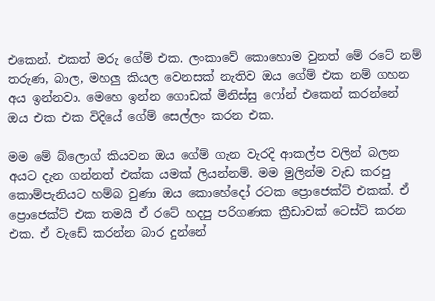එකෙන්. එකත් මරු ගේම් එක. ලංකාවේ කොහොම වුනත් මේ රටේ නම් තරුණ, බාල, මහලු කියල වෙනසක් නැතිව ඔය ගේම් එක නම් ගහන අය ඉන්නවා. මෙහෙ ඉන්න ගොඩක් මිනිස්සු ෆෝන් එකෙන් කරන්නේ ඔය එක එක විදියේ ගේම් සෙල්ලං කරන එක.

මම මේ බ්ලොග් කියවන ඔය ගේම් ගැන වැරදි ආකල්ප වලින් බලන අයට දැන ගන්නත් එක්ක යමක් ලියන්නම්. මම මුලින්ම වැඩ කරපු කොම්පැනියට හම්බ වුණා ඔය කොහේදෝ රටක ප්‍රොජෙක්ට් එකක්. ඒ ප්‍රොජෙක්ට් එක තමයි ඒ රටේ හදපු පරිගණක ක්‍රීඩාවක් ටෙස්ට් කරන එක. ඒ වැඩේ කරන්න බාර දුන්නේ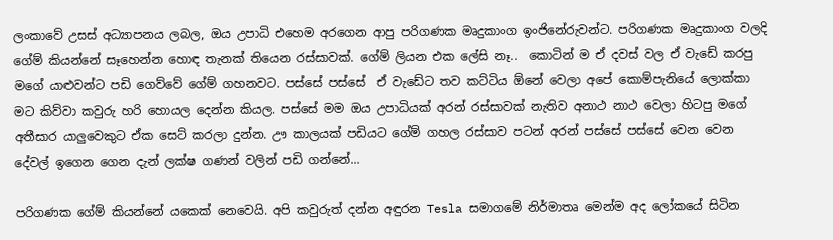ලංකාවේ උසස් අධ්‍යාපනය ලබල, ඔය උපාධි එහෙම අරගෙන ආපු පරිගණක මෘදුකාංග ඉංජිනේරුවන්ට. පරිගණක මෘදුකාංග වලදි ගේම් කියන්නේ සෑහෙන්න හොඳ තැනක් තියෙන රස්සාවක්. ගේම් ලියන එක ලේසි නෑ..  කොටින් ම ඒ දවස් වල ඒ වැඩේ කරපු මගේ යාළුවන්ට පඩි ගෙව්වේ ගේම් ගහනවට. පස්සේ පස්සේ  ඒ වැඩේට තව කට්ටිය ඕනේ වෙලා අපේ කොම්පැනියේ ලොක්කා මට කිව්වා කවුරු හරි හොයල දෙන්න කියල. පස්සේ මම ඔය උපාධියක් අරන් රස්සාවක් නැතිව අනාථ නාථ වෙලා හිටපු මගේ අතීසාර යාලුවෙකුට ඒක සෙට් කරලා දුන්න. ඌ කාලයක් පඩියට ගේම් ගහල රස්සාව පටන් අරන් පස්සේ පස්සේ වෙන වෙන දේවල් ඉගෙන ගෙන දැන් ලක්ෂ ගණන් වලින් පඩි ගන්නේ...

පරිගණක ගේම් කියන්නේ යකෙක් නෙවෙයි. අපි කවුරුත් දන්න අඳුරන Tesla සමාගමේ නිර්මාතෘ මෙන්ම අද ලෝකයේ සිටින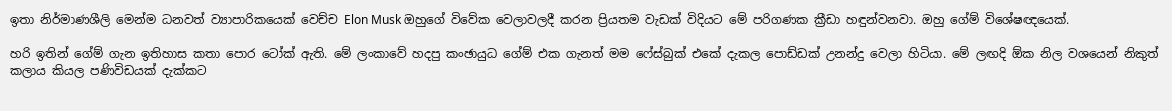ඉතා නිර්මාණශීලි මෙන්ම ධනවත් ව්‍යාපාරිකයෙක් වෙච්ච Elon Musk ඔහුගේ විවේක වෙලාවලදී කරන ප්‍රියතම වැඩක් විදියට මේ පරිගණක ක්‍රීඩා හඳුන්වනවා. ඔහු ගේම් විශේෂඥයෙක්.

හරි ඉතින් ගේම් ගැන ඉතිහාස කතා පොර ටෝක් ඇති. මේ ලංකාවේ හදපු කංඡායුධ ගේම් එක ගැනත් මම ෆේස්බුක් එකේ දැකල පොඩ්ඩක් උනන්දු වෙලා හිටියා. මේ ලඟදි ඕක නිල වශයෙන් නිකුත් කලාය කියල පණිවිඩයක් දැක්කට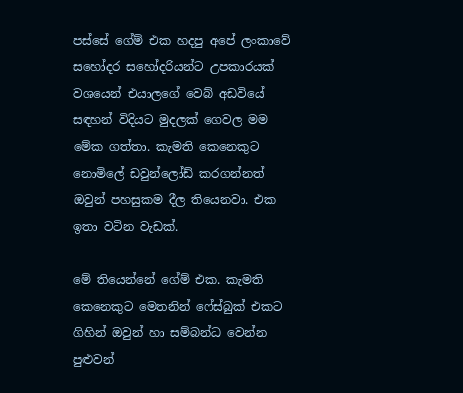පස්සේ ගේම් එක හදපු අපේ ලංකාවේ සහෝදර සහෝදරියන්ට උපකාරයක් වශයෙන් එයාලගේ වෙබ් අඩවියේ සඳහන් විදියට මුදලක් ගෙවල මම මේක ගත්තා. කැමති කෙනෙකුට නොමිලේ ඩවුන්ලෝඩ් කරගන්නත් ඔවුන් පහසුකම දීල තියෙනවා. එක ඉතා වටින වැඩක්.

මේ තියෙන්නේ ගේම් එක. කැමති කෙනෙකුට මෙතනින් ෆේස්බුක් එකට ගිහින් ඔවුන් හා සම්බන්ධ වෙන්න පුළුවන්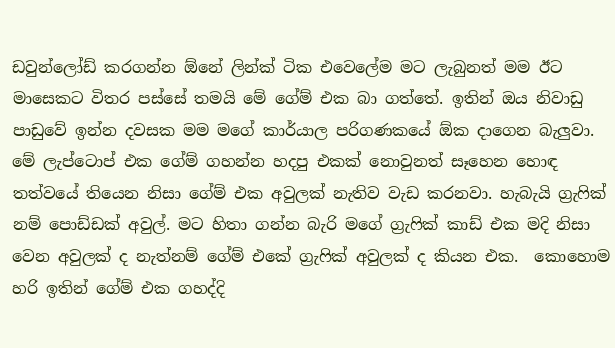ඩවුන්ලෝඩ් කරගන්න ඕනේ ලින්ක් ටික එවෙලේම මට ලැබුනත් මම ඊට මාසෙකට විතර පස්සේ තමයි මේ ගේම් එක බා ගත්තේ. ඉතින් ඔය නිවාඩු පාඩුවේ ඉන්න දවසක මම මගේ කාර්යාල පරිගණකයේ ඕක දාගෙන බැලුවා. මේ ලැප්ටොප් එක ගේම් ගහන්න හදපු එකක් නොවුනත් සෑහෙන හොඳ තත්වයේ තියෙන නිසා ගේම් එක අවුලක් නැතිව වැඩ කරනවා. හැබැයි ග්‍රැෆික් නම් පොඩ්ඩක් අවුල්. මට හිතා ගන්න බැරි මගේ ග්‍රැෆික් කාඩ් එක මදි නිසා වෙන අවුලක් ද නැත්නම් ගේම් එකේ ග්‍රැෆික් අවුලක් ද කියන එක.  කොහොම හරි ඉතින් ගේම් එක ගහද්දි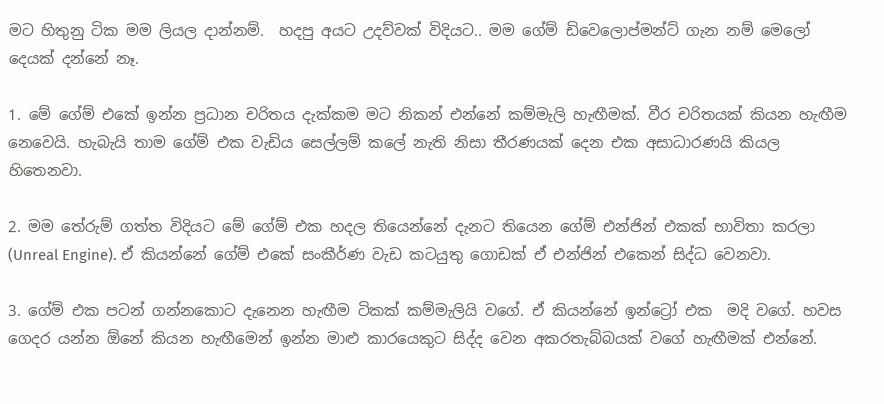මට හිතුනු ටික මම ලියල දාන්නම්.  හදපු අයට උදව්වක් විදියට.. මම ගේම් ඩිවෙලොප්මන්ට් ගැන නම් මෙලෝ දෙයක් දන්නේ නෑ.

1. මේ ගේම් එකේ ඉන්න ප්‍රධාන චරිතය දැක්කම මට නිකන් එන්නේ කම්මැලි හැඟීමක්. වීර චරිතයක් කියන හැඟීම නෙවෙයි. හැබැයි තාම ගේම් එක වැඩිය සෙල්ලම් කලේ නැති නිසා තීරණයක් දෙන එක අසාධාරණයි කියල හිතෙනවා.

2. මම තේරුම් ගත්ත විදියට මේ ගේම් එක හදල තියෙන්නේ දැනට තියෙන ගේම් එන්ජින් එකක් භාවිතා කරලා (Unreal Engine). ඒ කියන්නේ ගේම් එකේ සංකීර්ණ වැඩ කටයුතු ගොඩක් ඒ එන්ජින් එකෙන් සිද්ධ වෙනවා.

3. ගේම් එක පටන් ගන්නකොට දැනෙන හැඟීම ටිකක් කම්මැලියි වගේ. ඒ කියන්නේ ඉන්ට්‍රෝ එක  මදි වගේ. හවස ගෙදර යන්න ඕනේ කියන හැඟීමෙන් ඉන්න මාළු කාරයෙකුට සිද්ද වෙන අකරතැබ්බයක් වගේ හැඟීමක් එන්නේ.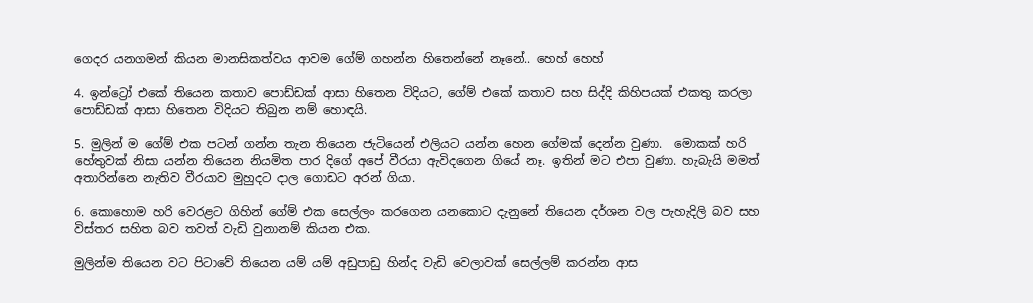ගෙදර යනගමන් කියන මානසිකත්වය ආවම ගේම් ගහන්න හිතෙන්නේ නෑනේ.. හෙහ් හෙහ්

4. ඉන්ට්‍රෝ එකේ තියෙන කතාව පොඩ්ඩක් ආසා හිතෙන විදියට, ගේම් එකේ කතාව සහ සිද්දි කිහිපයක් එකතු කරලා පොඩ්ඩක් ආසා හිතෙන විදියට තිබුන නම් හොඳයි.

5. මුලින් ම ගේම් එක පටන් ගන්න තැන තියෙන ජැටියෙන් එලියට යන්න හෙන ගේමක් දෙන්න වුණා.  මොකක් හරි හේතුවක් නිසා යන්න තියෙන නියමිත පාර දිගේ අපේ වීරයා ඇවිදගෙන ගියේ නෑ. ඉතින් මට එපා වුණා. හැබැයි මමත්  අතාරින්නෙ නැතිව වීරයාව මුහුදට දාල ගොඩට අරන් ගියා.

6. කොහොම හරි වෙරළට ගිහින් ගේම් එක සෙල්ලං කරගෙන යනකොට දැනුනේ තියෙන දර්ශන වල පැහැදිලි බව සහ විස්තර සහිත බව තවත් වැඩි වුනානම් කියන එක.

මුලින්ම තියෙන වට පිටාවේ තියෙන යම් යම් අඩුපාඩු හින්ද වැඩි වෙලාවක් සෙල්ලම් කරන්න ආස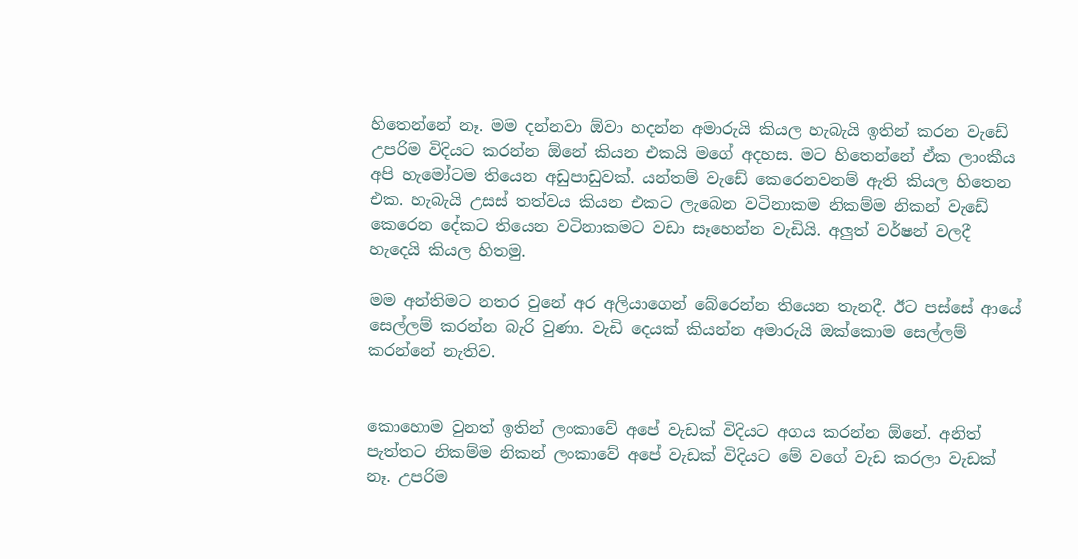හිතෙන්නේ නෑ. මම දන්නවා ඕවා හදන්න අමාරුයි කියල හැබැයි ඉතින් කරන වැඩේ උපරිම විදියට කරන්න ඕනේ කියන එකයි මගේ අදහස. මට හිතෙන්නේ ඒක ලාංකීය අපි හැමෝටම තියෙන අඩුපාඩුවක්. යන්තම් වැඩේ කෙරෙනවනම් ඇති කියල හිතෙන එක. හැබැයි උසස් තත්වය කියන එකට ලැබෙන වටිනාකම නිකම්ම නිකන් වැඩේ කෙරෙන දේකට තියෙන වටිනාකමට වඩා සෑහෙන්න වැඩියි. අලුත් වර්ෂන් වලදී හැදෙයි කියල හිතමු.

මම අන්තිමට නතර වුනේ අර අලියාගෙන් බේරෙන්න තියෙන තැනදී. ඊට පස්සේ ආයේ සෙල්ලම් කරන්න බැරි වුණා. වැඩි දෙයක් කියන්න අමාරුයි ඔක්කොම සෙල්ලම් කරන්නේ නැතිව.


කොහොම වුනත් ඉතින් ලංකාවේ අපේ වැඩක් විදියට අගය කරන්න ඕනේ. අනිත් පැත්තට නිකම්ම නිකන් ලංකාවේ අපේ වැඩක් විදියට මේ වගේ වැඩ කරලා වැඩක් නෑ. උපරිම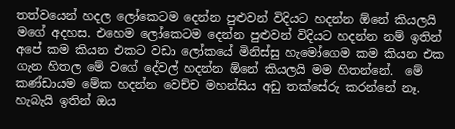තත්වයෙන් හදල ලෝකෙටම දෙන්න පුළුවන් විදියට හදන්න ඕනේ කියලයි මගේ අදහස. එහෙම ලෝකෙටම දෙන්න පුළුවන් විදියට හදන්න නම් ඉතින් අපේ කම කියන එකට වඩා ලෝකයේ මිනිස්සු හැමෝගෙම කම කියන එක ගැන හිතල මේ වගේ දේවල් හදන්න ඕනේ කියලයි මම හිතන්නේ.  මේ කණ්ඩායම මේක හදන්න වෙච්ච මහන්සිය අඩු තක්සේරු කරන්නේ නෑ. හැබැයි ඉතින් ඔය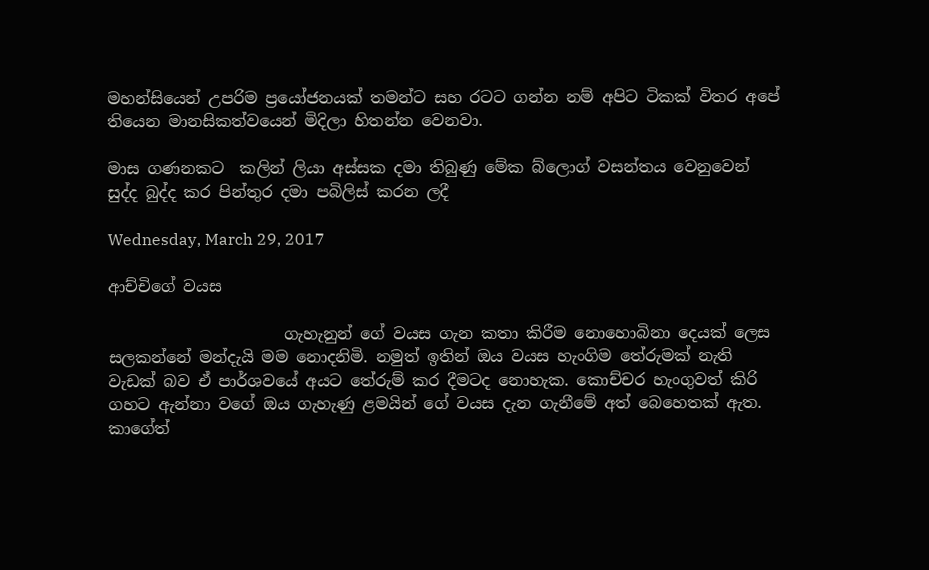මහන්සියෙන් උපරිම ප්‍රයෝජනයක් තමන්ට සහ රටට ගන්න නම් අපිට ටිකක් විතර අපේ තියෙන මානසිකත්වයෙන් මිදිලා හිතන්න වෙනවා.

මාස ගණනකට  කලින් ලියා අස්සක දමා තිබුණු මේක බ්ලොග් වසන්තය වෙනුවෙන් සුද්ද බුද්ද කර පින්තුර දමා පබිලිස් කරන ලදී

Wednesday, March 29, 2017

ආච්චිගේ වයස

                      ගැහැනුන් ගේ වයස ගැන කතා කිරීම නොහොබිනා දෙයක් ලෙස සලකන්නේ මන්දැයි මම නොදනිමි. නමුත් ඉතින් ඔය වයස හැංගිම තේරුමක් නැති වැඩක් බව ඒ පාර්ශවයේ අයට තේරුම් කර දීමටද නොහැක. කොච්චර හැංගුවත් කිරි ගහට ඇන්නා වගේ ඔය ගැහැණු ළමයින් ගේ වයස දැන ගැනීමේ අත් බෙහෙතක් ඇත. කාගේත්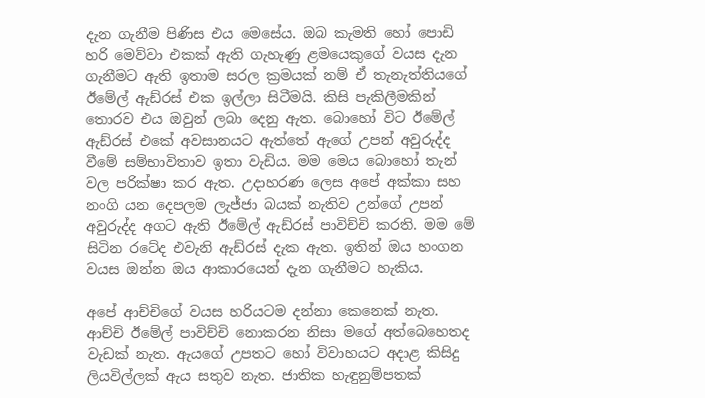දැන ගැනීම පිණිස එය මෙසේය. ඔබ කැමති හෝ පොඩි හරි මෙව්වා එකක් ඇති ගැහැණු ළමයෙකුගේ වයස දැන ගැනීමට ඇති ඉතාම සරල ක්‍රමයක් නම් ඒ තැනැත්තියගේ ඊමේල් ඇඩ්රස් එක ඉල්ලා සිටීමයි. කිසි පැකිලීමකින් තොරව එය ඔවුන් ලබා දෙනු ඇත. බොහෝ විට ඊමේල් ඇඩ්රස් එකේ අවසානයට ඇත්තේ ඇගේ උපන් අවුරුද්ද වීමේ සම්භාවිතාව ඉතා වැඩිය. මම මෙය බොහෝ තැන් වල පරික්ෂා කර ඇත. උදාහරණ ලෙස අපේ අක්කා සහ නංගි යන දෙපලම ලැජ්ජා බයක් නැතිව උන්ගේ උපන් අවුරුද්ද අගට ඇති ඊමේල් ඇඩ්රස් පාවිච්චි කරති. මම මේ සිටින රටේද එවැනි ඇඩ්රස් දැක ඇත. ඉතින් ඔය හංගන වයස ඔන්න ඔය ආකාරයෙන් දැන ගැනීමට හැකිය.

අපේ ආච්චිගේ වයස හරියටම දන්නා කෙනෙක් නැත. ආච්චි ඊමේල් පාවිච්චි නොකරන නිසා මගේ අත්බෙහෙතද වැඩක් නැත. ඇයගේ උපතට හෝ විවාහයට අදාළ කිසිදු ලියවිල්ලක් ඇය සතුව නැත. ජාතික හැඳුනුම්පතක්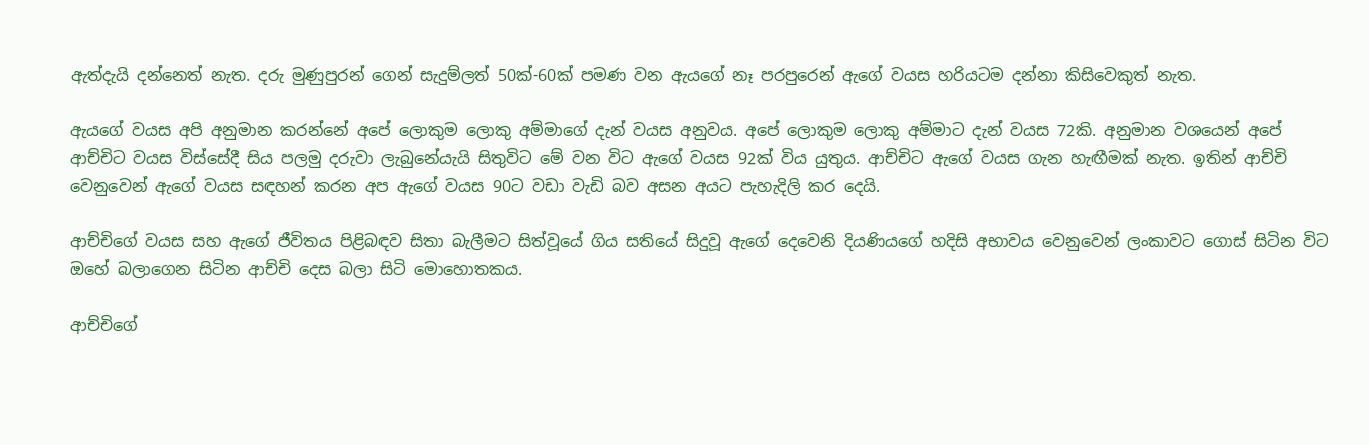ඇත්දැයි දන්නෙත් නැත. දරු මුණුපුරන් ගෙන් සැදුම්ලත් 50ක්-60ක් පමණ වන ඇයගේ නෑ පරපුරෙන් ඇගේ වයස හරියටම දන්නා කිසිවෙකුත් නැත.

ඇයගේ වයස අපි අනුමාන කරන්නේ අපේ ලොකුම ලොකු අම්මාගේ දැන් වයස අනුවය. අපේ ලොකුම ලොකු අම්මාට දැන් වයස 72කි. අනුමාන වශයෙන් අපේ ආච්චිට වයස විස්සේදී සිය පලමු දරුවා ලැබුනේයැයි සිතුවිට මේ වන විට ඇගේ වයස 92ක් විය යුතුය. ආච්චිට ඇගේ වයස ගැන හැඟීමක් නැත. ඉතින් ආච්චි වෙනුවෙන් ඇගේ වයස සඳහන් කරන අප ඇගේ වයස 90ට වඩා වැඩි බව අසන අයට පැහැදිලි කර දෙයි.

ආච්චිගේ වයස සහ ඇගේ ජීවිතය පිළිබඳව සිතා බැලීමට සිත්වූයේ ගිය සතියේ සිදුවූ ඇගේ දෙවෙනි දියණියගේ හදිසි අභාවය වෙනුවෙන් ලංකාවට ගොස් සිටින විට ඔහේ බලාගෙන සිටින ආච්චි දෙස බලා සිටි මොහොතකය.

ආච්චිගේ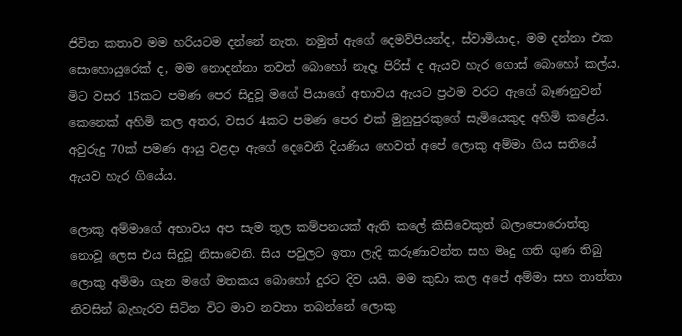ජිවිත කතාව මම හරියටම දන්නේ නැත. නමුත් ඇගේ දෙමව්පියන්ද, ස්වාමියාද, මම දන්නා එක සොහොයුරෙක් ද, මම නොදන්නා තවත් බොහෝ නෑදෑ පිරිස් ද ඇයව හැර ගොස් බොහෝ කල්ය. මිට වසර 15කට පමණ පෙර සිදුවූ මගේ පියාගේ අභාවය ඇයට ප්‍රථම වරට ඇගේ බෑණනුවන් කෙනෙක් අහිමි කල අතර, වසර 4කට පමණ පෙර එක් මුනුපුරකුගේ සැමියෙකුද අහිමි කළේය. අවුරුදු 70ක් පමණ ආයු වළදා ඇගේ දෙවෙනි දියණිය හෙවත් අපේ ලොකු අම්මා ගිය සතියේ ඇයව හැර ගියේය.

ලොකු අම්මාගේ අභාවය අප සැම තුල කම්පනයක් ඇති කලේ කිසිවෙකුත් බලාපොරොත්තු නොවූ ලෙස එය සිදුවූ නිසාවෙනි. සිය පවුලට ඉතා ලැදි කරුණාවන්ත සහ මෘදු ගති ගුණ තිබු ලොකු අම්මා ගැන මගේ මතකය බොහෝ දුරට දිව යයි. මම කුඩා කල අපේ අම්මා සහ තාත්තා නිවසින් බැහැරව සිටින විට මාව නවතා තබන්නේ ලොකු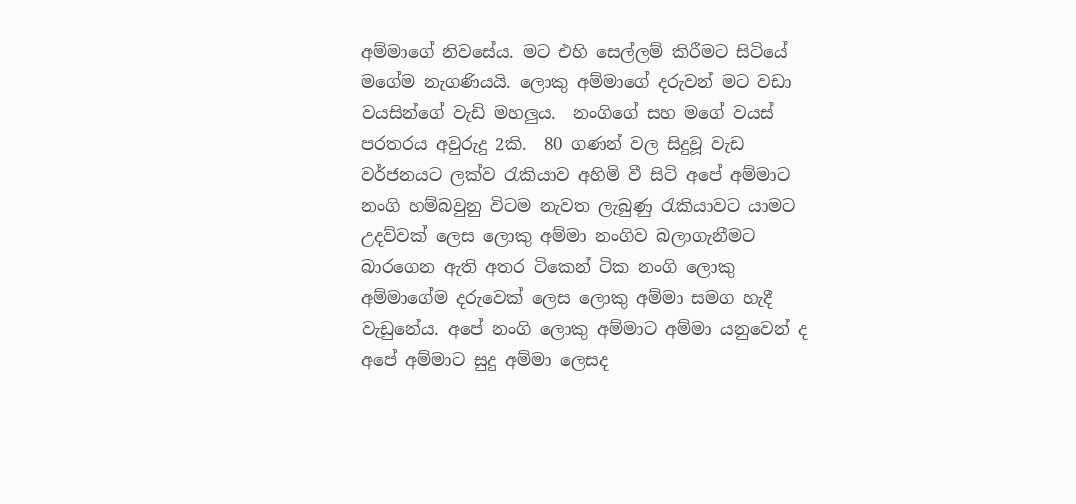අම්මාගේ නිවසේය. මට එහි සෙල්ලම් කිරීමට සිටියේ මගේම නැගණියයි. ලොකු අම්මාගේ දරුවන් මට වඩා වයසින්ගේ වැඩි මහලුය.  නංගිගේ සහ මගේ වයස් පරතරය අවුරුදු 2කි.  80 ගණන් වල සිදුවූ වැඩ වර්ජනයට ලක්ව රැකියාව අහිමි වී සිටි අපේ අම්මාට නංගි හම්බවුනු විටම නැවත ලැබුණු රැකියාවට යාමට උදව්වක් ලෙස ලොකු අම්මා නංගිව බලාගැනීමට බාරගෙන ඇති අතර ටිකෙන් ටික නංගි ලොකු අම්මාගේම දරුවෙක් ලෙස ලොකු අම්මා සමග හැදී වැඩුනේය. අපේ නංගි ලොකු අම්මාට අම්මා යනුවෙන් ද අපේ අම්මාට සුදු අම්මා ලෙසද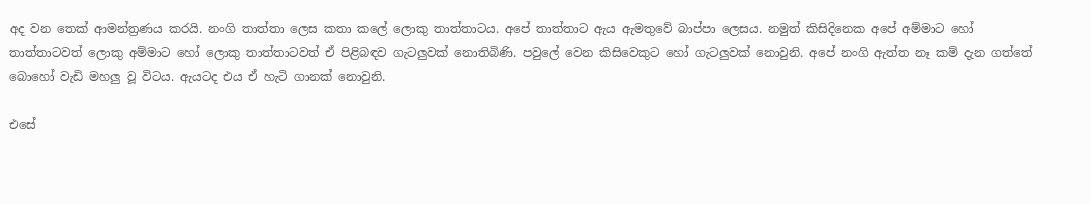අද වන තෙක් ආමන්ත්‍රණය කරයි. නංගි තාත්තා ලෙස කතා කලේ ලොකු තාත්තාටය. අපේ තාත්තාට ඇය ඇමතුවේ බාප්පා ලෙසය. නමුත් කිසිදිනෙක අපේ අම්මාට හෝ තාත්තාටවත් ලොකු අම්මාට හෝ ලොකු තාත්තාටවත් ඒ පිළිබඳව ගැටලුවක් නොතිබිණි. පවුලේ වෙන කිසිවෙකුට හෝ ගැටලුවක් නොවුනි. අපේ නංගි ඇත්ත නෑ කම් දැන ගත්තේ බොහෝ වැඩි මහලු වූ විටය. ඇයටද එය ඒ හැටි ගානක් නොවුනි.

එසේ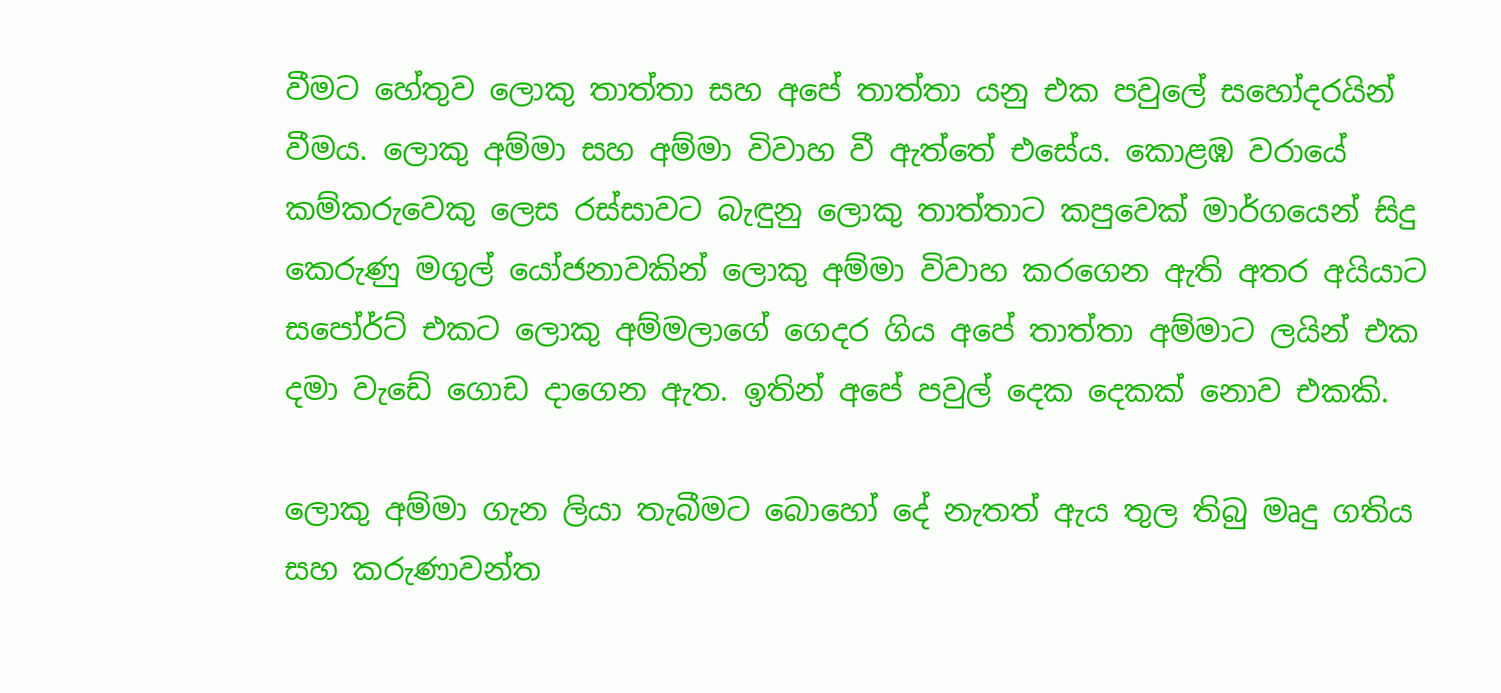වීමට හේතුව ලොකු තාත්තා සහ අපේ තාත්තා යනු එක පවුලේ සහෝදරයින් වීමය. ලොකු අම්මා සහ අම්මා විවාහ වී ඇත්තේ එසේය. කොළඹ වරායේ කම්කරුවෙකු ලෙස රස්සාවට බැඳුනු ලොකු තාත්තාට කපුවෙක් මාර්ගයෙන් සිදු කෙරුණු මගුල් යෝජනාවකින් ලොකු අම්මා විවාහ කරගෙන ඇති අතර අයියාට සපෝර්ට් එකට ලොකු අම්මලාගේ ගෙදර ගිය අපේ තාත්තා අම්මාට ලයින් එක දමා වැඩේ ගොඩ දාගෙන ඇත. ඉතින් අපේ පවුල් දෙක දෙකක් නොව එකකි.

ලොකු අම්මා ගැන ලියා තැබීමට බොහෝ දේ නැතත් ඇය තුල තිබු මෘදු ගතිය සහ කරුණාවන්ත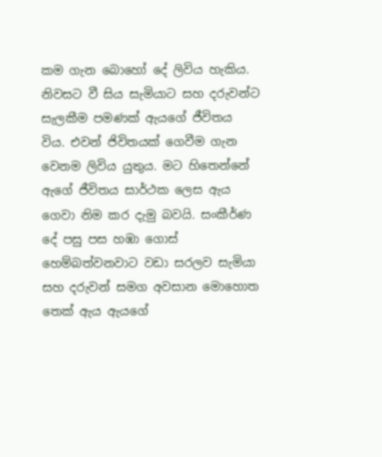කම ගැන බොහෝ දේ ලිවිය හැකිය. නිවසට වී සිය සැමියාට සහ දරුවන්ට සැලකීම පමණක් ඇයගේ ජීවිතය විය. එවන් ජිවිතයක් ගෙවීම ගැන වෙනම ලිවිය යුතුය. මට හිතෙන්නේ ඇගේ ජීවිතය සාර්ථක ලෙස ඇය ගෙවා නිම කර දැමු බවයි. සංකීර්ණ දේ පසු පස හඹා ගොස් හෙම්බත්වනවාට වඩා සරලව සැමියා සහ දරුවන් සමග අවසාන මොහොත තෙක් ඇය ඇයගේ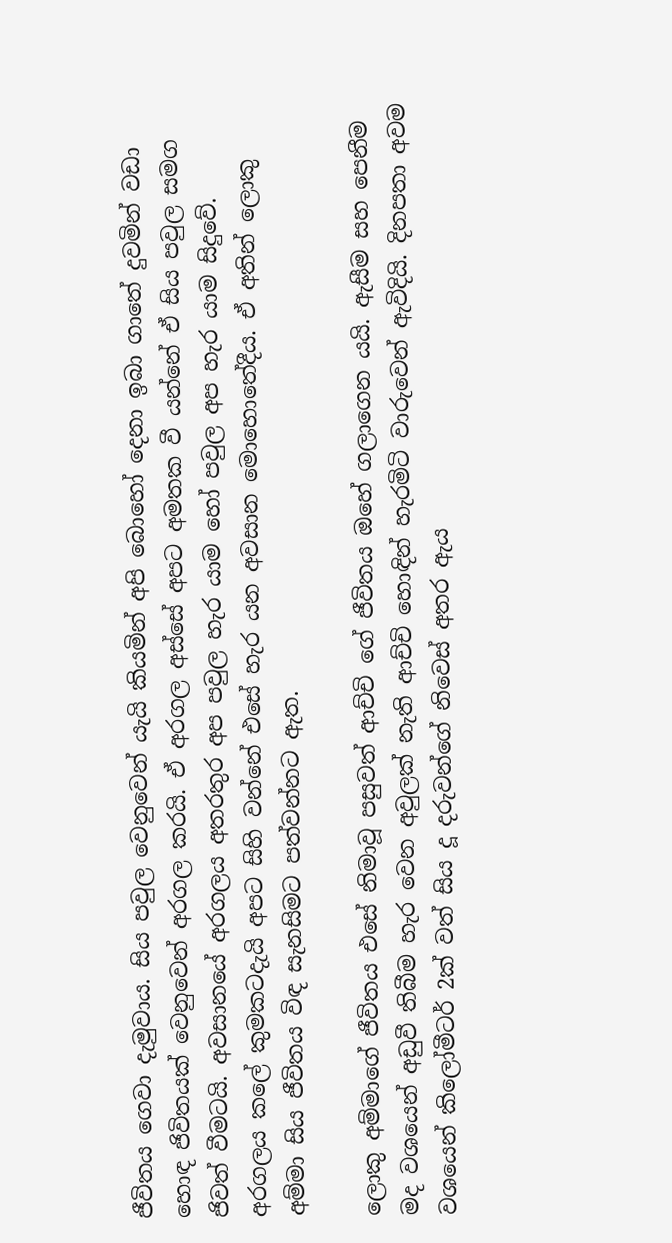ජීවිතය ගෙවා දැමුවාය. සිය පවුල වෙනුවෙන් යැයි කියමින් අපි බොහෝ දෙනා ඉබා ගාතේ දුවමින් වඩා හොඳ ජිවිතයක් වෙනුවෙන් අරගල කරයි. ඒ අරගල අස්සේ අපට අමතක වී යන්නේ ඒ සිය පවුල සමග ජිවත් වීමටයි. අවසානයේ අරගලය අතරතුර අප පවුල හැර යාම හෝ පවුල අප හැර යාම සිදුවේ. අරගලය කලේ කුමකටදැයි අපට සිහි වන්නේ එසේ හැර යන අවසාන මොහොතේදීය. ඒ අතින් ලොකු අම්මා සිය ජීවිතය විඳ සැනසිමට පත්වන්නට ඇත.

ලොකු අම්මාගේ ජීවිතය එසේ නිමාවූ පසුවත් ආච්චි ගේ ජීවිතය ඔහේ ගලාගෙන යයි. ඇසීම සහ පෙනීම මද වශයෙන් අඩුවී තිබීම හැර වෙන අවුලක් නැති ආච්චි හොඳින් හැරමිටි වාරුවෙන් ඇවිදියි. දිනපතා අවම වශයෙන් කිලෝමීටර් 2ක් වත් සිය දූ දරුවන්ගේ නිවෙස් අතර ඇය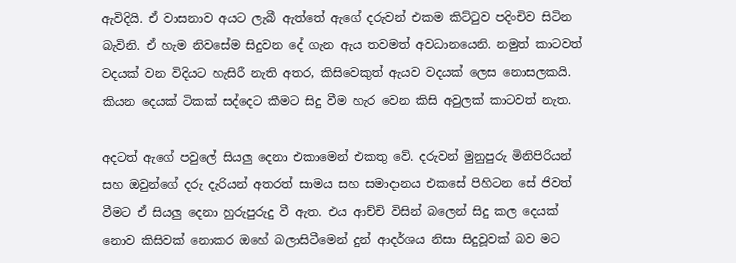ඇවිදියි. ඒ වාසනාව අයට ලැබී ඇත්තේ ඇගේ දරුවන් එකම කිට්ටුව පදිංචිව සිටින බැවිනි. ඒ හැම නිවසේම සිදුවන දේ ගැන ඇය තවමත් අවධානයෙනි. නමුත් කාටවත් වදයක් වන විදියට හැසිරී නැති අතර, කිසිවෙකුත් ඇයව වදයක් ලෙස නොසලකයි. කියන දෙයක් ටිකක් සද්දෙට කීමට සිදු වීම හැර වෙන කිසි අවුලක් කාටවත් නැත.

අදටත් ඇගේ පවුලේ සියලු දෙනා එකාමෙන් එකතු වේ. දරුවන් මුනුපුරු මිනිපිරියන් සහ ඔවුන්ගේ දරු දැරියන් අතරත් සාමය සහ සමාදානය එකසේ පිහිටන සේ ජිවත් වීමට ඒ සියලු දෙනා හුරුපුරුදු වී ඇත. එය ආච්චි විසින් බලෙන් සිදු කල දෙයක් නොව කිසිවක් නොකර ඔහේ බලාසිටීමෙන් දුන් ආදර්ශය නිසා සිදුවූවක් බව මට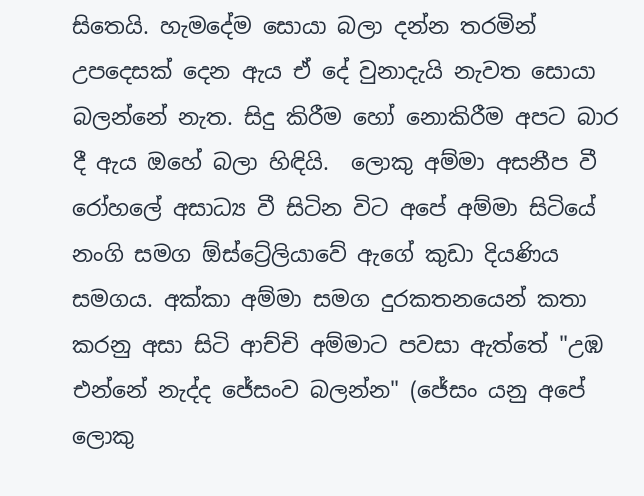සිතෙයි. හැමදේම සොයා බලා දන්න තරමින් උපදෙසක් දෙන ඇය ඒ දේ වුනාදැයි නැවත සොයා බලන්නේ නැත. සිදු කිරීම හෝ නොකිරීම අපට බාර දී ඇය ඔහේ බලා හිඳියි.  ලොකු අම්මා අසනීප වී රෝහලේ අසාධ්‍ය වී සිටින විට අපේ අම්මා සිටියේ නංගි සමග ඕස්ට්‍රේලියාවේ ඇගේ කුඩා දියණිය සමගය. අක්කා අම්මා සමග දුරකතනයෙන් කතා කරනු අසා සිටි ආච්චි අම්මාට පවසා ඇත්තේ "උඹ එන්නේ නැද්ද ජේසංව බලන්න" (ජේසං යනු අපේ ලොකු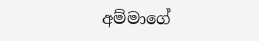අම්මාගේ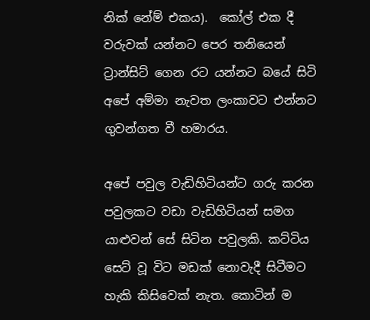නික් නේම් එකය).  කෝල් එක දී වරුවක් යන්නට පෙර තනියෙන් ට්‍රාන්සිට් ගෙන රට යන්නට බයේ සිටි අපේ අම්මා නැවත ලංකාවට එන්නට ගුවන්ගත වී හමාරය.

අපේ පවුල වැඩිහිටියන්ට ගරු කරන පවුලකට වඩා වැඩිහිටියන් සමග යාළුවන් සේ සිටින පවුලකි. කට්ටිය සෙට් වූ විට මඩක් නොවැදී සිටීමට හැකි කිසිවෙක් නැත. කොටින් ම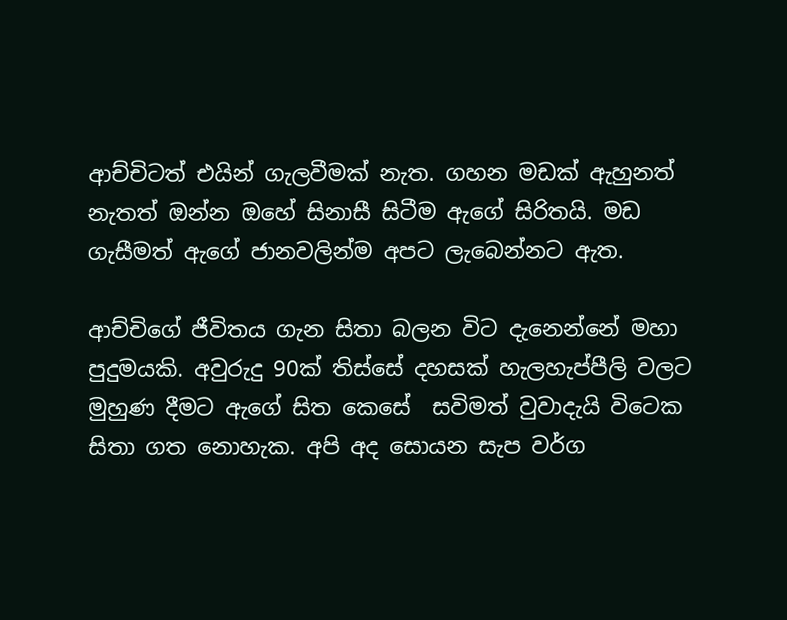ආච්චිටත් එයින් ගැලවීමක් නැත. ගහන මඩක් ඇහුනත් නැතත් ඔන්න ඔහේ සිනාසී සිටීම ඇගේ සිරිතයි. මඩ ගැසීමත් ඇගේ ජානවලින්ම අපට ලැබෙන්නට ඇත.

ආච්චිගේ ජීවිතය ගැන සිතා බලන විට දැනෙන්නේ මහා පුදුමයකි. අවුරුදු 90ක් තිස්සේ දහසක් හැලහැප්පීලි වලට මුහුණ දීමට ඇගේ සිත කෙසේ  සවිමත් වුවාදැයි විටෙක සිතා ගත නොහැක. අපි අද සොයන සැප වර්ග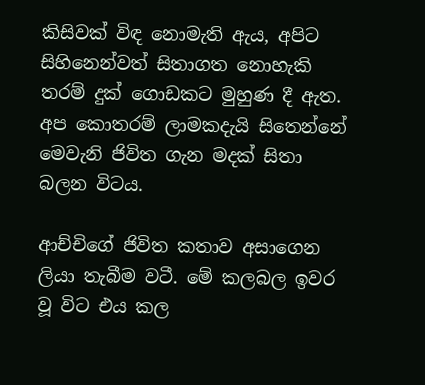කිසිවක් විඳ නොමැති ඇය, අපිට සිහිනෙන්වත් සිතාගත නොහැකි තරම් දුක් ගොඩකට මුහුණ දී ඇත. අප කොතරම් ලාමකදැයි සිතෙන්නේ මෙවැනි ජිවිත ගැන මදක් සිතා බලන විටය.

ආච්චිගේ ජිවිත කතාව අසාගෙන ලියා තැබීම වටී. මේ කලබල ඉවර වූ විට එය කල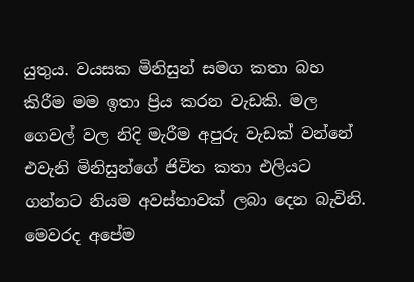යුතුය. වයසක මිනිසුන් සමග කතා බහ කිරීම මම ඉතා ප්‍රිය කරන වැඩකි. මල ගෙවල් වල නිදි මැරීම අපුරු වැඩක් වන්නේ එවැනි මිනිසුන්ගේ ජිවිත කතා එලියට ගන්නට නියම අවස්තාවක් ලබා දෙන බැවිනි. මෙවරද අපේම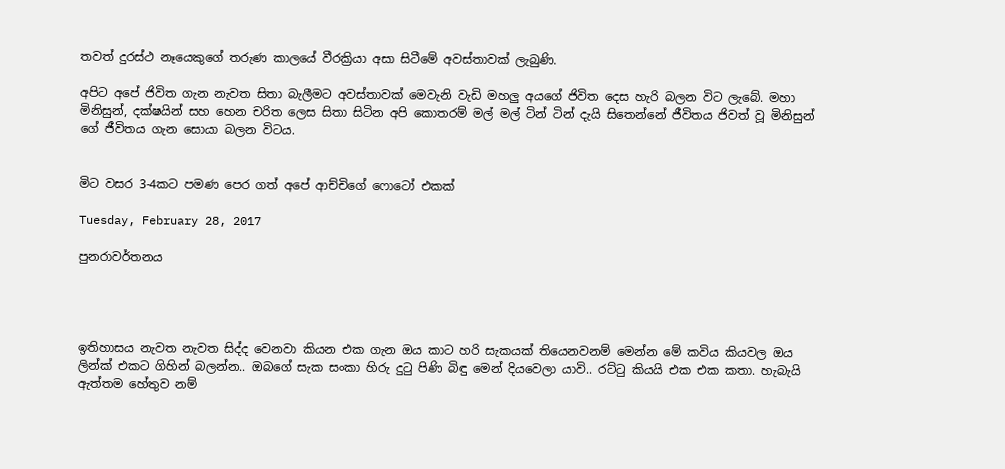තවත් දුරස්ථ නෑයෙකුගේ තරුණ කාලයේ වීරක්‍රියා අසා සිටීමේ අවස්තාවක් ලැබුණි.

අපිට අපේ ජිවිත ගැන නැවත සිතා බැලීමට අවස්තාවක් මෙවැනි වැඩි මහලු අයගේ ජිවිත දෙස හැරි බලන විට ලැබේ. මහා මිනිසුන්, දක්ෂයින් සහ හෙන චරිත ලෙස සිතා සිටින අපි කොතරම් මල් මල් ටින් ටින් දැයි සිතෙන්නේ ජීවිතය ජිවත් වූ මිනිසුන් ගේ ජීවිතය ගැන සොයා බලන විටය.


මිට වසර 3-4කට පමණ පෙර ගත් අපේ ආච්චිගේ ෆොටෝ එකක්

Tuesday, February 28, 2017

පුනරාවර්තනය




ඉතිහාසය නැවත නැවත සිද්ද වෙනවා කියන එක ගැන ඔය කාට හරි සැකයක් තියෙනවනම් මෙන්න මේ කවිය කියවල ඔය ලින්ක් එකට ගිහින් බලන්න.. ඔබගේ සැක සංකා හිරු දුටු පිණි බිඳු මෙන් දියවෙලා යාවි.. රට්ටු කියයි එක එක කතා. හැබැයි ඇත්තම හේතුව නම්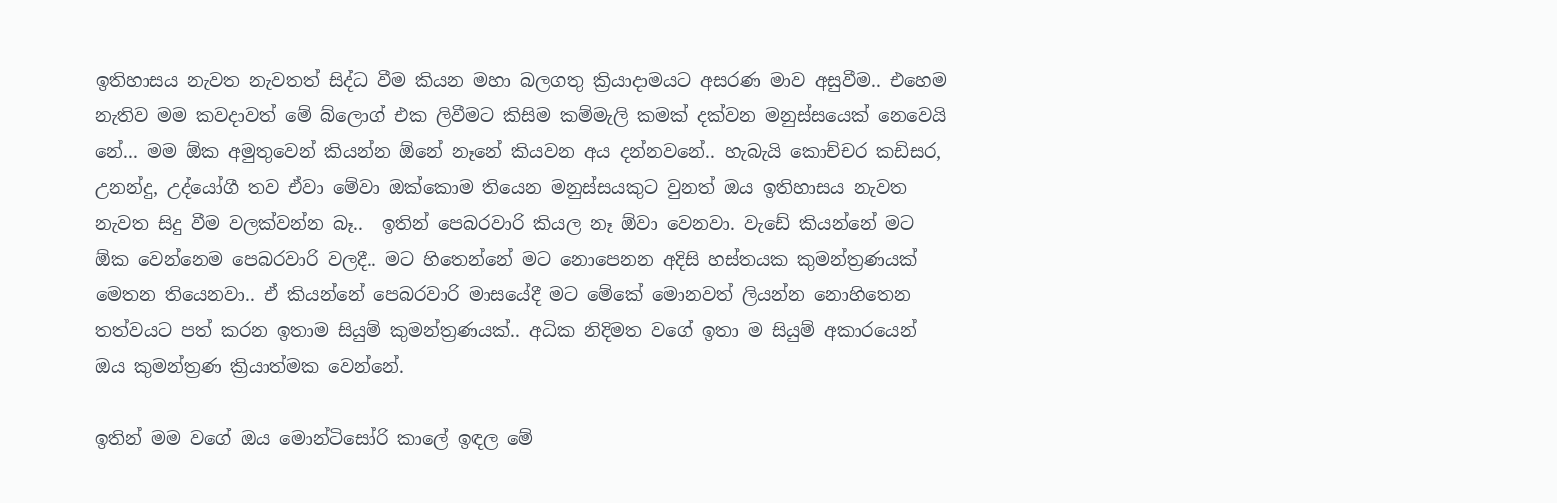ඉතිහාසය නැවත නැවතත් සිද්ධ වීම කියන මහා බලගතු ක්‍රියාදාමයට අසරණ මාව අසුවීම.. එහෙම නැතිව මම කවදාවත් මේ බ්ලොග් එක ලිවීමට කිසිම කම්මැලි කමක් දක්වන මනුස්සයෙක් නෙවෙයි නේ... මම ඕක අමුතුවෙන් කියන්න ඕනේ නෑනේ කියවන අය දන්නවනේ.. හැබැයි කොච්චර කඩිසර, උනන්දු, උද්යෝගී තව ඒවා මේවා ඔක්කොම තියෙන මනුස්සයකුට වුනත් ඔය ඉතිහාසය නැවත නැවත සිදු වීම වලක්වන්න බෑ..  ඉතින් පෙබරවාරි කියල නෑ ඕවා වෙනවා. වැඩේ කියන්නේ මට ඕක වෙන්නෙම පෙබරවාරි වලදී.. මට හිතෙන්නේ මට නොපෙනන අදිසි හස්තයක කුමන්ත්‍රණයක් මෙතන තියෙනවා.. ඒ කියන්නේ පෙබරවාරි මාසයේදී මට මේකේ මොනවත් ලියන්න නොහිතෙන තත්වයට පත් කරන ඉතාම සියුම් කුමන්ත්‍රණයක්.. අධික නිදිමත වගේ ඉතා ම සියුම් අකාරයෙන් ඔය කුමන්ත්‍රණ ක්‍රියාත්මක වෙන්නේ.

ඉතින් මම වගේ ඔය මොන්ටිසෝරි කාලේ ඉඳල මේ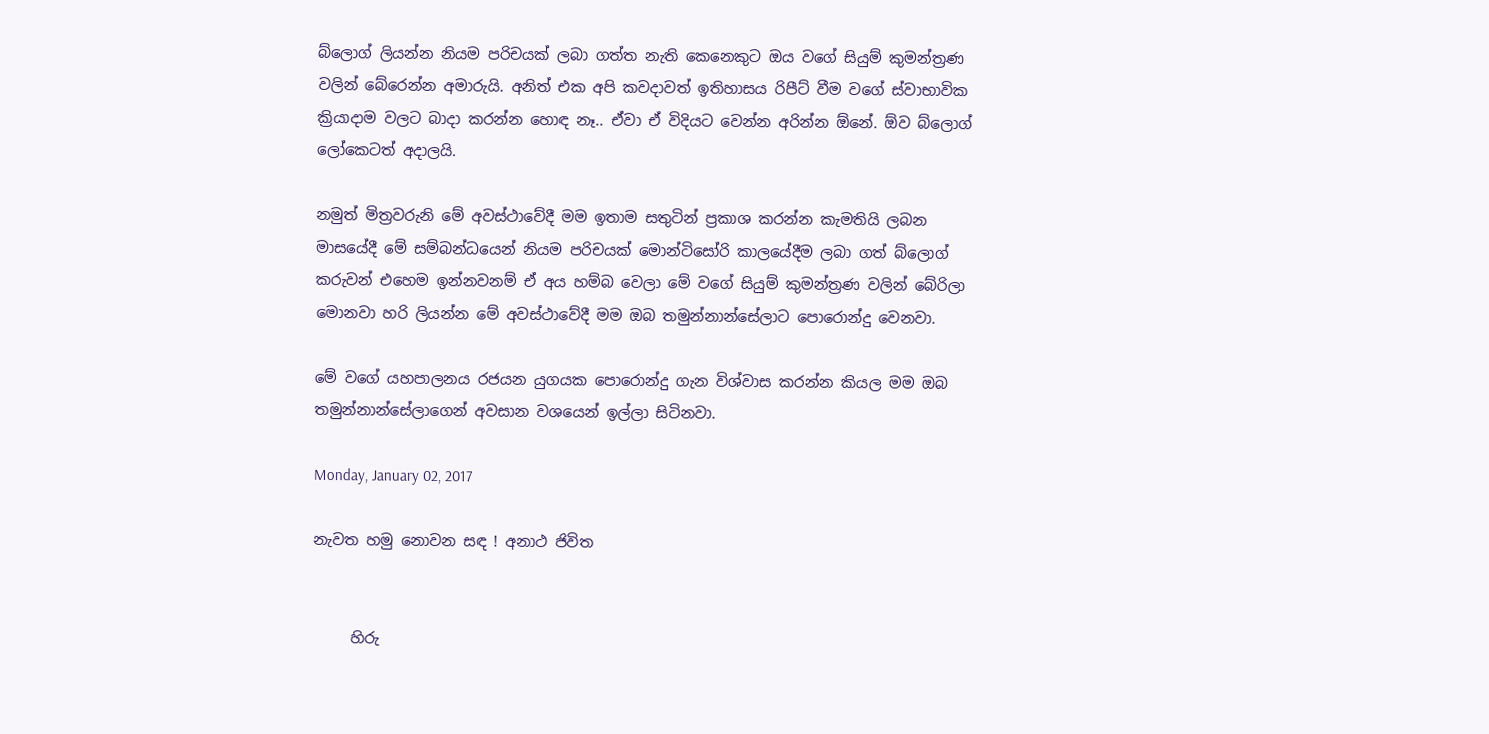බ්ලොග් ලියන්න නියම පරිචයක් ලබා ගත්ත නැති කෙනෙකුට ඔය වගේ සියුම් කුමන්ත්‍රණ වලින් බේරෙන්න අමාරුයි. අනිත් එක අපි කවදාවත් ඉතිහාසය රිපීට් වීම වගේ ස්වාභාවික ක්‍රියාදාම වලට බාදා කරන්න හොඳ නෑ.. ඒවා ඒ විදියට වෙන්න අරින්න ඕනේ. ඕව බ්ලොග් ලෝකෙටත් අදාලයි.

නමුත් මිත්‍රවරුනි මේ අවස්ථාවේදී මම ඉතාම සතුටින් ප්‍රකාශ කරන්න කැමතියි ලබන මාසයේදී මේ සම්බන්ධයෙන් නියම පරිචයක් මොන්ටිසෝරි කාලයේදීම ලබා ගත් බ්ලොග් කරුවන් එහෙම ඉන්නවනම් ඒ අය හම්බ වෙලා මේ වගේ සියුම් කුමන්ත්‍රණ වලින් බේරිලා මොනවා හරි ලියන්න මේ අවස්ථාවේදී මම ඔබ තමුන්නාන්සේලාට පොරොන්දු වෙනවා.

මේ වගේ යහපාලනය රජයන යුගයක පොරොන්දු ගැන විශ්වාස කරන්න කියල මම ඔබ තමුන්නාන්සේලාගෙන් අවසාන වශයෙන් ඉල්ලා සිටිනවා.

Monday, January 02, 2017

නැවත හමු නොවන සඳ ! අනාථ ජිවිත


     හිරු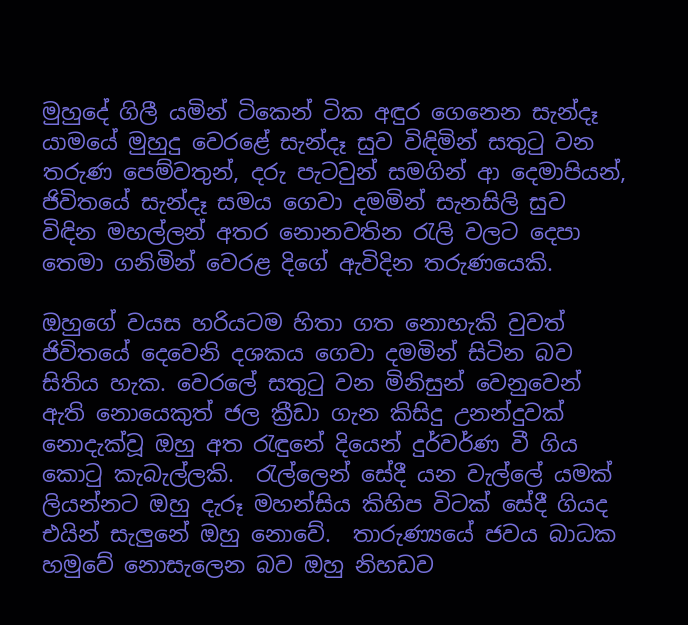මුහුදේ ගිලී යමින් ටිකෙන් ටික අඳුර ගෙනෙන සැන්දෑ යාමයේ මුහුදු වෙරළේ සැන්දෑ සුව විඳිමින් සතුටු වන තරුණ පෙම්වතුන්, දරු පැටවුන් සමගින් ආ දෙමාපියන්, ජිවිතයේ සැන්දෑ සමය ගෙවා දමමින් සැනසිලි සුව විඳින මහල්ලන් අතර නොනවතින රැලි වලට දෙපා තෙමා ගනිමින් වෙරළ දිගේ ඇවිදින තරුණයෙකි.

ඔහුගේ වයස හරියටම හිතා ගත නොහැකි වුවත් ජිවිතයේ දෙවෙනි දශකය ගෙවා දමමින් සිටින බව සිතිය හැක. වෙරලේ සතුටු වන මිනිසුන් වෙනුවෙන් ඇති නොයෙකුත් ජල ක්‍රීඩා ගැන කිසිදු උනන්දුවක් නොදැක්වූ ඔහු අත රැඳුනේ දියෙන් දුර්වර්ණ වී ගිය කොටු කැබැල්ලකි.  රැල්ලෙන් සේදී යන වැල්ලේ යමක් ලියන්නට ඔහු දැරූ මහන්සිය කිහිප විටක් සේදී ගියද එයින් සැලුනේ ඔහු නොවේ.  තාරුණ්‍යයේ ජවය බාධක හමුවේ නොසැලෙන බව ඔහු නිහඩව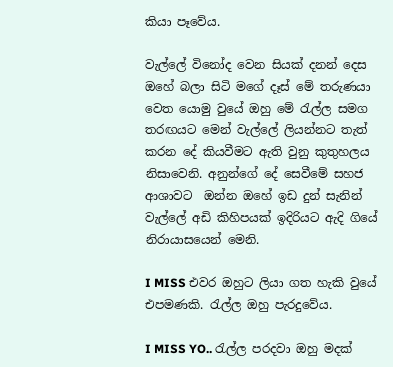කියා පෑවේය.

වැල්ලේ විනෝද වෙන සියක් දනන් දෙස ඔහේ බලා සිටි මගේ දෑස් මේ තරුණයා වෙත යොමු වුයේ ඔහු මේ රැල්ල සමග තරඟයට මෙන් වැල්ලේ ලියන්නට තැත් කරන දේ කියවීමට ඇති වුනු කුතුහලය නිසාවෙනි. අනුන්ගේ දේ සෙවීමේ සහජ ආශාවට  ඔන්න ඔහේ ඉඩ දුන් සැනින් වැල්ලේ අඩි කිහිපයක් ඉදිරියට ඇදි ගියේ නිරායාසයෙන් මෙනි.

I MISS එවර ඔහුට ලියා ගත හැකි වුයේ එපමණකි. රැල්ල ඔහු පැරදුවේය.

I MISS YO.. රැල්ල පරදවා ඔහු මදක්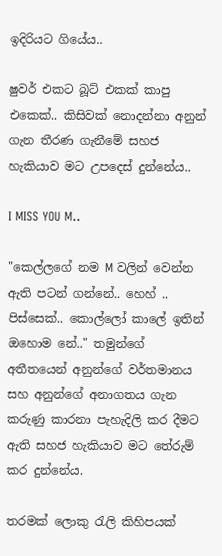ඉදිරියට ගියේය..

ෂුවර් එකට බූට්‌ එකක් කාපු එකෙක්.. කිසිවක් නොදන්නා අනුන් ගැන තීරණ ගැනීමේ සහජ හැකියාව මට උපදෙස් දුන්නේය..

I MISS YOU M..

"කෙල්ලගේ නම M වලින් වෙන්න ඇති පටන් ගන්නේ.. හෙහ් ..  පිස්සෙක්.. කොල්ලෝ කාලේ ඉතින් ඔහොම නේ.." තමුන්ගේ අතීතයෙන් අනුන්ගේ වර්තමානය සහ අනුන්ගේ අනාගතය ගැන කරුණු කාරනා පැහැදිලි කර දීමට ඇති සහජ හැකියාව මට තේරුම් කර දුන්නේය.

තරමක් ලොකු රැලි කිහිපයක්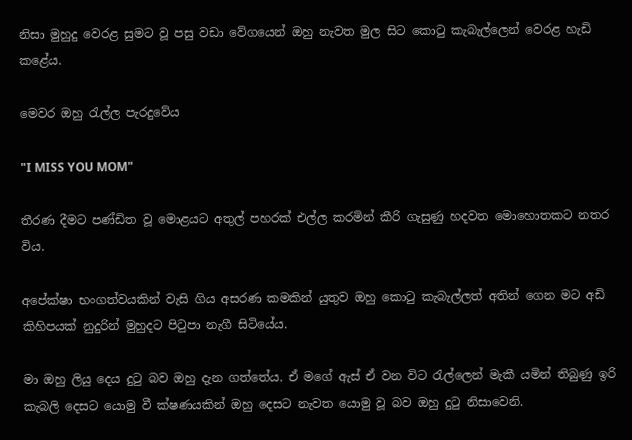නිසා මුහුදු වෙරළ සුමට වූ පසු වඩා වේගයෙන් ඔහු නැවත මුල සිට කොටු කැබැල්ලෙන් වෙරළ හැඩි කළේය.

මෙවර ඔහු රැල්ල පැරදුවේය

"I MISS YOU MOM"

තීරණ දීමට පණ්ඩිත වූ මොළයට අතුල් පහරක් එල්ල කරමින් කීරි ගැසුණු හදවත මොහොතකට නතර විය.

අපේක්ෂා භංගත්වයකින් වැසි ගිය අසරණ කමකින් යුතුව ඔහු කොටු කැබැල්ලත් අතින් ගෙන මට අඩි කිහිපයක් නුදුරින් මුහුදට පිටුපා නැගී සිටියේය.

මා ඔහු ලියු දෙය දුටු බව ඔහු දැන ගත්තේය. ඒ මගේ ඇස් ඒ වන විට රැල්ලෙන් මැකී යමින් තිබුණු ඉරි කැබලි දෙසට යොමු වී ක්ෂණයකින් ඔහු දෙසට නැවත යොමු වූ බව ඔහු දුටු නිසාවෙනි.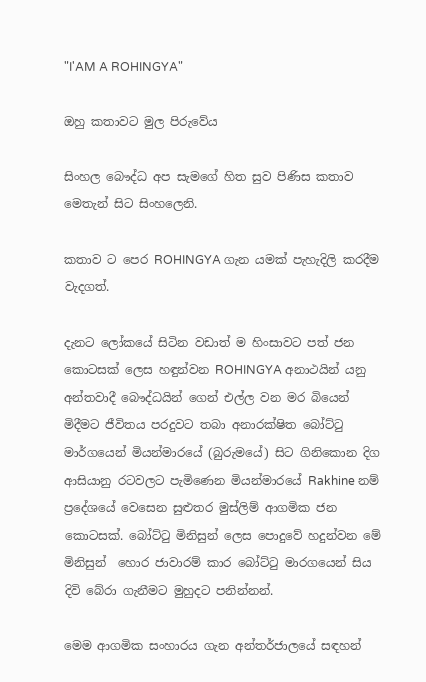"I'AM A ROHINGYA"

ඔහු කතාවට මුල පිරුවේය

සිංහල බෞද්ධ අප සැමගේ හිත සුව පිණිස කතාව මෙතැන් සිට සිංහලෙනි.

කතාව ට පෙර ROHINGYA ගැන යමක් පැහැදිලි කරදීම වැදගත්.

දැනට ලෝකයේ සිටින වඩාත් ම හිංසාවට පත් ජන කොටසක් ලෙස හඳුන්වන ROHINGYA අනාථයින් යනු අන්තවාදී බෞද්ධයින් ගෙන් එල්ල වන මර බියෙන් මිදීමට ජීවිතය පරදුවට තබා අනාරක්ෂිත බෝට්ටු මාර්ගයෙන් මියන්මාරයේ (බුරුමයේ) සිට ගිනිකොන දිග ආසියානු රටවලට පැමිණෙන මියන්මාරයේ Rakhine නම් ප්‍රදේශයේ වෙසෙන සුළුතර මුස්ලිම් ආගමික ජන කොටසක්. බෝට්ටු මිනිසුන් ලෙස පොදුවේ හදුන්වන මේ මිනිසුන්  හොර ජාවාරම් කාර බෝට්ටු මාරගයෙන් සිය දිවි බේරා ගැනීමට මුහුදට පනින්නන්.

මෙම ආගමික සංහාරය ගැන අන්තර්ජාලයේ සඳහන්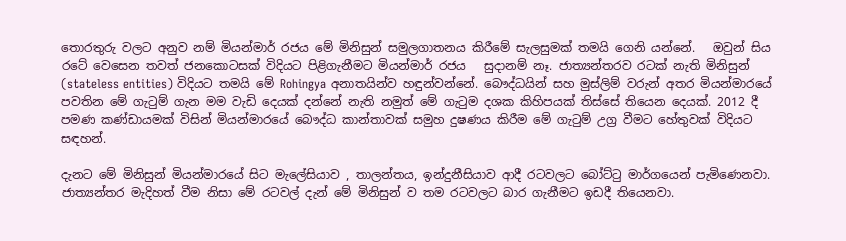තොරතුරු වලට අනුව නම් මියන්මාර් රජය මේ මිනිසුන් සමුලගාතනය කිරීමේ සැලසුමක් තමයි ගෙනි යන්නේ.   ඔවුන් සිය රටේ වෙසෙන තවත් ජනකොටසක් විදියට පිළිගැනීමට මියන්මාර් රජය   සුදානම් නෑ. ජාත්‍යන්තරව රටක් නැති මිනිසුන් (stateless entities) විදියට තමයි මේ Rohingya අනාතයින්ව හඳුන්වන්නේ. බෞද්ධයින් සහ මුස්ලිම් වරුන් අතර මියන්මාරයේ පවතින මේ ගැටුම් ගැන මම වැඩි දෙයක් දන්නේ නැති නමුත් මේ ගැටුම දශක කිහිපයක් තිස්සේ තියෙන දෙයක්. 2012 දී පමණ කණ්ඩායමක් විසින් මියන්මාරයේ බෞද්ධ කාන්තාවක් සමුහ දුෂණය කිරීම මේ ගැටුම් උග්‍ර වීමට හේතුවක් විදියට සඳහන්.

දැනට මේ මිනිසුන් මියන්මාරයේ සිට මැලේසියාව , තාලන්තය, ඉන්දුනීසියාව ආදී රටවලට බෝට්ටු මාර්ගයෙන් පැමිණෙනවා. ජාත්‍යන්තර මැදිහත් වීම නිසා මේ රටවල් දැන් මේ මිනිසුන් ව තම රටවලට බාර ගැනීමට ඉඩදී තියෙනවා.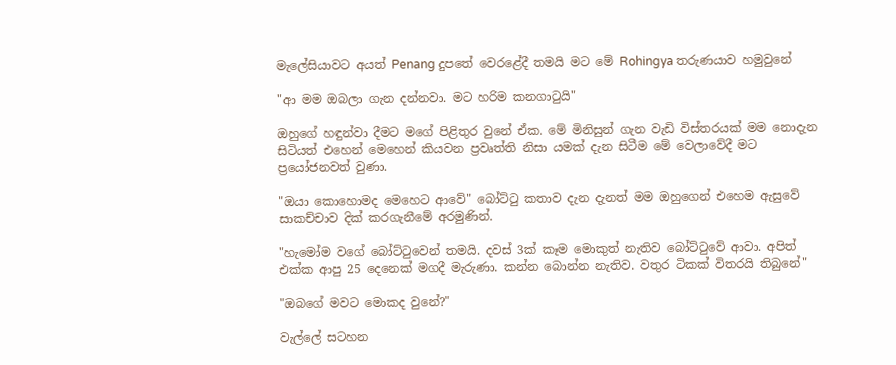මැලේසියාවට අයත් Penang දුපතේ වෙරළේදී තමයි මට මේ Rohingya තරුණයාව හමුවුනේ

"ආ මම ඔබලා ගැන දන්නවා. මට හරිම කනගාටුයි"

ඔහුගේ හඳුන්වා දීමට මගේ පිළිතුර වුනේ ඒක. මේ මිනිසුන් ගැන වැඩි විස්තරයක් මම නොදැන සිටියත් එහෙන් මෙහෙන් කියවන ප්‍රවෘත්ති නිසා යමක් දැන සිටීම මේ වෙලාවේදී මට ප්‍රයෝජනවත් වුණා.

"ඔයා කොහොමද මෙහෙට ආවේ" බෝට්ටු කතාව දැන දැනත් මම ඔහුගෙන් එහෙම ඇසුවේ සාකච්චාව දික් කරගැනීමේ අරමුණින්.

"හැමෝම වගේ බෝට්ටුවෙන් තමයි. දවස් 3ක් කෑම මොකුත් නැතිව බෝට්ටුවේ ආවා. අපිත් එක්ක ආපු 25 දෙනෙක් මගදී මැරුණා. කන්න බොන්න නැතිව. වතුර ටිකක් විතරයි තිබුනේ"

"ඔබගේ මවට මොකද වුනේ?"

වැල්ලේ සටහන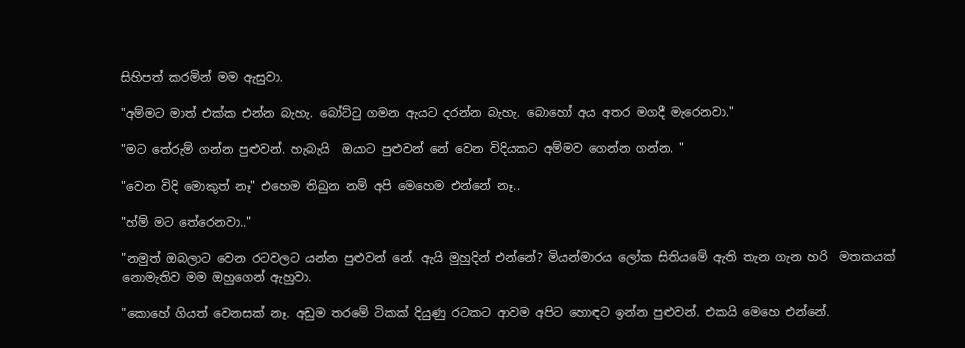සිහිපත් කරමින් මම ඇසුවා.

"අම්මට මාත් එක්ක එන්න බැහැ. බෝට්ටු ගමන ඇයට දරන්න බැහැ. බොහෝ අය අතර මගදී මැරෙනවා."

"මට තේරුම් ගන්න පුළුවන්. හැබැයි  ඔයාට පුළුවන් නේ වෙන විදියකට අම්මව ගෙන්න ගන්න. "

"වෙන විදි මොකුත් නෑ" එහෙම තිබුන නම් අපි මෙහෙම එන්නේ නෑ..

"හ්ම් මට තේරෙනවා.."

"නමුත් ඔබලාට වෙන රටවලට යන්න පුළුවන් නේ. ඇයි මුහුදින් එන්නේ? මියන්මාරය ලෝක සිතියමේ ඇති තැන ගැන හරි  මතකයක් නොමැතිව මම ඔහුගෙන් ඇහුවා.

"කොහේ ගියත් වෙනසක් නෑ. අඩුම තරමේ ටිකක් දියුණු රටකට ආවම අපිට හොඳට ඉන්න පුළුවන්. එකයි මෙහෙ එන්නේ.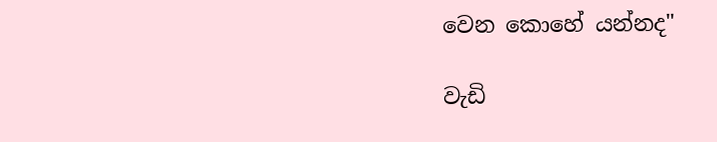වෙන කොහේ යන්නද"

වැඩි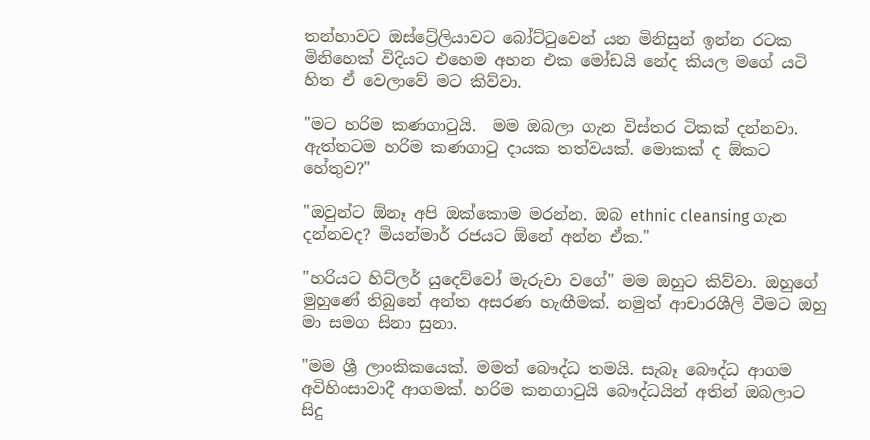තන්හාවට ඔස්ට්‍රේලියාවට බෝට්ටුවෙන් යන මිනිසුන් ඉන්න රටක මිනිහෙක් විදියට එහෙම අහන එක මෝඩයි නේද කියල මගේ යටි හිත ඒ වෙලාවේ මට කිව්වා.

"මට හරිම කණගාටුයි.  මම ඔබලා ගැන විස්තර ටිකක් දන්නවා. ඇත්තටම හරිම කණගාටු දායක තත්වයක්. මොකක් ද ඕකට හේතුව?"

"ඔවුන්ට ඕනෑ අපි ඔක්කොම මරන්න. ඔබ ethnic cleansing ගැන දන්නවද? මියන්මාර් රජයට ඕනේ අන්න ඒක."

"හරියට හිට්ලර් යුදෙව්වෝ මැරුවා වගේ" මම ඔහුට කිව්වා. ඔහුගේ මුහුණේ තිබුනේ අන්ත අසරණ හැඟීමක්. නමුත් ආචාරශීලි වීමට ඔහු මා සමග සිනා සුනා.

"මම ශ්‍රී ලාංකිකයෙක්. මමත් බෞද්ධ තමයි. සැබෑ බෞද්ධ ආගම අවිහිංසාවාදී ආගමක්. හරිම කනගාටුයි බෞද්ධයින් අතින් ඔබලාට සිදු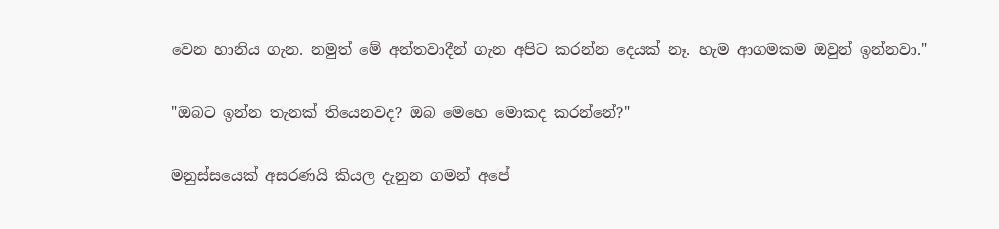වෙන හානිය ගැන. නමුත් මේ අන්තවාදීන් ගැන අපිට කරන්න දෙයක් නෑ. හැම ආගමකම ඔවුන් ඉන්නවා."

"ඔබට ඉන්න තැනක් තියෙනවද? ඔබ මෙහෙ මොකද කරන්නේ?"

මනුස්සයෙක් අසරණයි කියල දැනුන ගමන් අපේ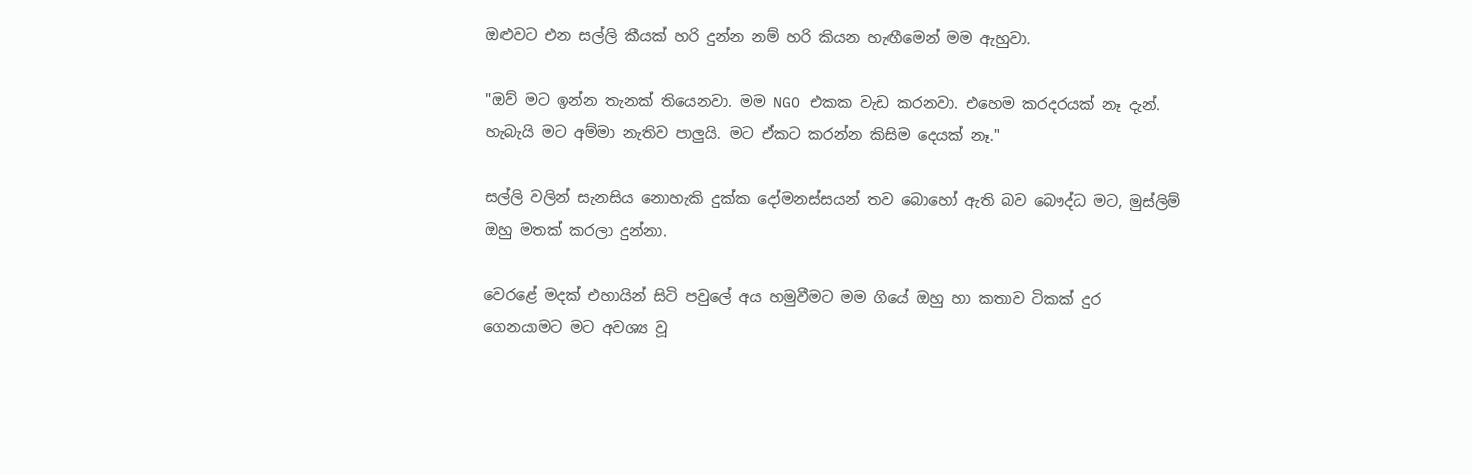ඔළුවට එන සල්ලි කීයක් හරි දුන්න නම් හරි කියන හැඟීමෙන් මම ඇහුවා.

"ඔව් මට ඉන්න තැනක් තියෙනවා. මම NGO එකක වැඩ කරනවා. එහෙම කරදරයක් නෑ දැන්. හැබැයි මට අම්මා නැතිව පාලුයි. මට ඒකට කරන්න කිසිම දෙයක් නෑ."

සල්ලි වලින් සැනසිය නොහැකි දුක්ක දෝමනස්සයන් තව බොහෝ ඇති බව බෞද්ධ මට, මුස්ලිම් ඔහු මතක් කරලා දුන්නා.

වෙරළේ මදක් එහායින් සිටි පවුලේ අය හමුවීමට මම ගියේ ඔහු හා කතාව ටිකක් දුර ගෙනයාමට මට අවශ්‍ය වූ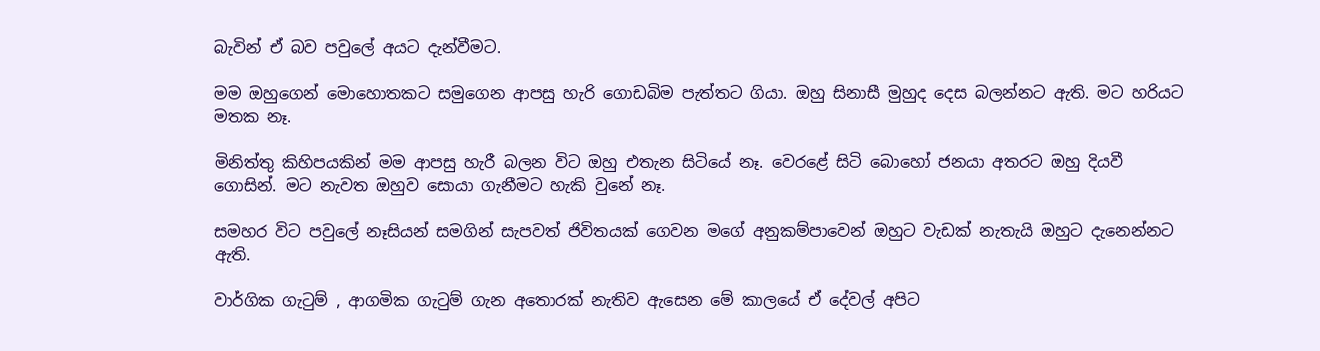බැවින් ඒ බව පවුලේ අයට දැන්වීමට.

මම ඔහුගෙන් මොහොතකට සමුගෙන ආපසු හැරි ගොඩබිම පැත්තට ගියා. ඔහු සිනාසී මුහුද දෙස බලන්නට ඇති. මට හරියට මතක නෑ.

මිනිත්තු කිහිපයකින් මම ආපසු හැරී බලන විට ඔහු එතැන සිටියේ නෑ. වෙරළේ සිටි බොහෝ ජනයා අතරට ඔහු දියවී ගොසින්. මට නැවත ඔහුව සොයා ගැනීමට හැකි වුනේ නෑ.

සමහර විට පවුලේ නෑසියන් සමගින් සැපවත් ජිවිතයක් ගෙවන මගේ අනුකම්පාවෙන් ඔහුට වැඩක් නැතැයි ඔහුට දැනෙන්නට ඇති.

වාර්ගික ගැටුම් , ආගමික ගැටුම් ගැන අතොරක් නැතිව ඇසෙන මේ කාලයේ ඒ දේවල් අපිට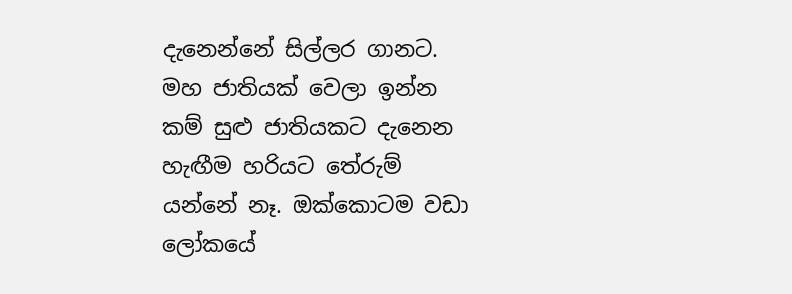දැනෙන්නේ සිල්ලර ගානට. මහ ජාතියක් වෙලා ඉන්න කම් සුළු ජාතියකට දැනෙන හැඟීම හරියට තේරුම් යන්නේ නෑ. ඔක්කොටම වඩා ලෝකයේ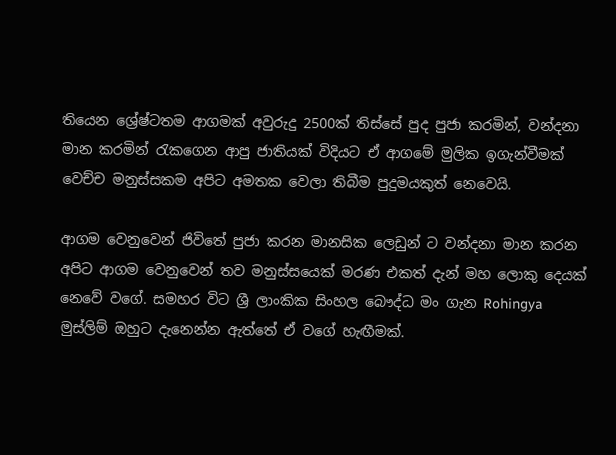තියෙන ශ්‍රේෂ්ටතම ආගමක් අවුරුදු 2500ක් තිස්සේ පුද පුජා කරමින්, වන්දනා මාන කරමින් රැකගෙන ආපු ජාතියක් විදියට ඒ ආගමේ මුලික ඉගැන්වීමක් වෙච්ච මනුස්සකම අපිට අමතක වෙලා තිබීම පුදුමයකුත් නෙවෙයි.

ආගම වෙනුවෙන් ජිවිතේ පුජා කරන මානසික ලෙඩුන් ට වන්දනා මාන කරන අපිට ආගම වෙනුවෙන් තව මනුස්සයෙක් මරණ එකත් දැන් මහ ලොකු දෙයක් නෙවේ වගේ. සමහර විට ශ්‍රී ලාංකික සිංහල බෞද්ධ මං ගැන Rohingya  මුස්ලිම් ඔහුට දැනෙන්න ඇත්තේ ඒ වගේ හැඟීමක්.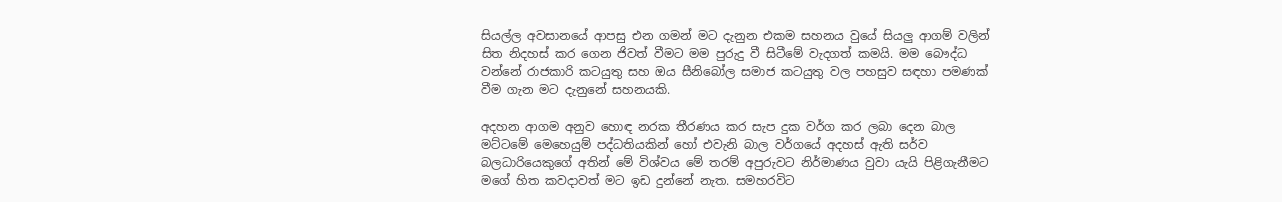සියල්ල අවසානයේ ආපසු එන ගමන් මට දැනුන එකම සහනය වුයේ සියලු ආගම් වලින් සිත නිදහස් කර ගෙන ජිවත් වීමට මම පුරුදු වී සිටීමේ වැදගත් කමයි. මම බෞද්ධ වන්නේ රාජකාරි කටයුතු සහ ඔය සීනිබෝල සමාජ කටයුතු වල පහසුව සඳහා පමණක් වීම ගැන මට දැනුනේ සහනයකි.

අදහන ආගම අනුව හොඳ නරක තීරණය කර සැප දුක වර්ග කර ලබා දෙන බාල මට්ටමේ මෙහෙයුම් පද්ධතියකින් හෝ එවැනි බාල වර්ගයේ අදහස් ඇති සර්ව බලධාරියෙකුගේ අතින් මේ විශ්වය මේ තරම් අපුරුවට නිර්මාණය වුවා යැයි පිළිගැනීමට මගේ හිත කවදාවත් මට ඉඩ දුන්නේ නැත. සමහරවිට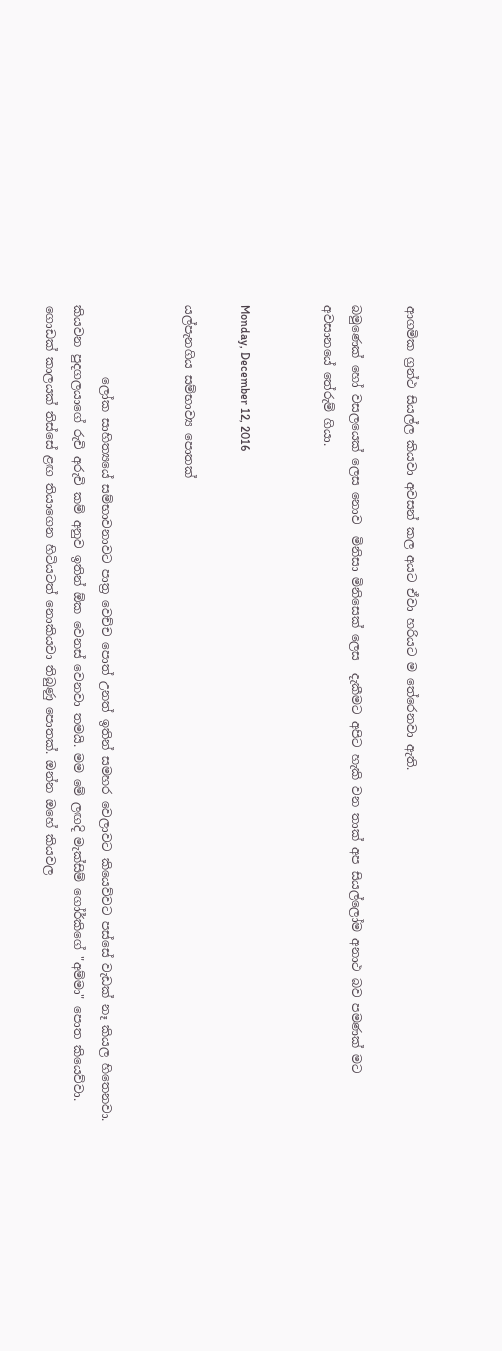ආගමික ග්‍රන්ථ සියල්ල කියවා අවසන් කල අයට ඒවා හරියට ම තේරෙනවා ඇති.

බමුණෙක් හෝ වසලයෙක් ලෙස නොව  මිනිසා මිනිසෙක් ලෙස  දැකීමට අපිට හැකි වන තාක් අප සියල්ලෝම අනාථ බව පමණක් මට අවසානයේ තේරුම් ගියා.


Monday, December 12, 2016

යල්පැනගිය සම්භාව්‍ය පොතක්


            ලෝක සාහිත්‍යයේ සම්භාවනාවට පාත්‍ර වෙච්ච පොත් උනත් ඉතින් සමහර වෙලාවට කියෙව්වට පස්සේ වැඩක් නෑ කියල හිතෙනවා. කියවන පුදගලයාගේ රුචි අරුචි කම් අනුව ඉතින් ඕක වෙනස් වෙනවා තමයි. මම මේ ලඟදි මැක්සිම් ගෝර්කිගේ "අම්මා" පොත කියෙව්වා. ගොඩක් කාලයක් තිස්සේ ළඟ තියාගෙන හිටියටත් නොකියවා තිබුණු පොතක්. ඔන්න ඔහේ කියවල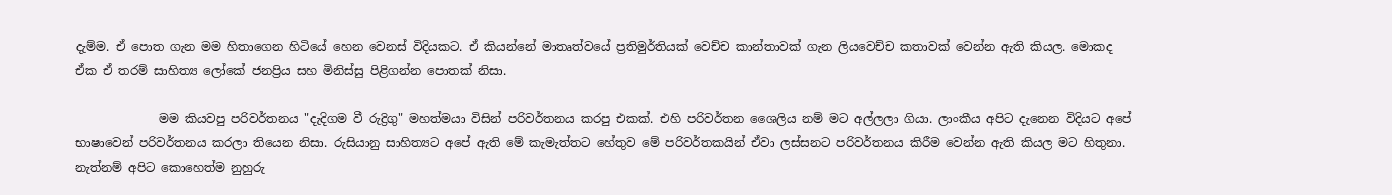දැම්ම. ඒ පොත ගැන මම හිතාගෙන හිටියේ හෙන වෙනස් විදියකට. ඒ කියන්නේ මාතෘත්වයේ ප්‍රතිමුර්තියක් වෙච්ච කාන්තාවක් ගැන ලියවෙච්ච කතාවක් වෙන්න ඇති කියල. මොකද ඒක ඒ තරම් සාහිත්‍ය ලෝකේ ජනප්‍රිය සහ මිනිස්සු පිළිගන්න පොතක් නිසා.

              මම කියවපු පරිවර්තනය "දැදිගම වී රුද්‍රිගු" මහත්මයා විසින් පරිවර්තනය කරපු එකක්. එහි පරිවර්තන ශෛලිය නම් මට අල්ලලා ගියා. ලාංකීය අපිට දැනෙන විදියට අපේ භාෂාවෙන් පරිවර්තනය කරලා තියෙන නිසා. රුසියානු සාහිත්‍යට අපේ ඇති මේ කැමැත්තට හේතුව මේ පරිවර්තකයින් ඒවා ලස්සනට පරිවර්තනය කිරීම වෙන්න ඇති කියල මට හිතුනා. නැත්නම් අපිට කොහෙත්ම නුහුරු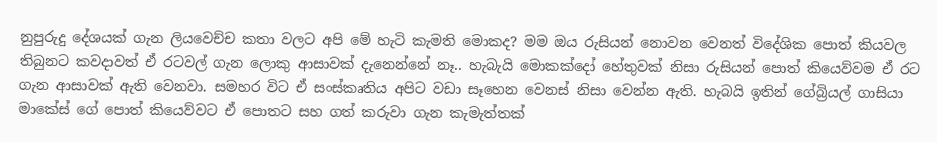නුපුරුදු දේශයක් ගැන ලියවෙච්ච කතා වලට අපි මේ හැටි කැමති මොකද? මම ඔය රුසියන් නොවන වෙනත් විදේශික පොත් කියවල තිබුනට කවදාවත් ඒ රටවල් ගැන ලොකු ආසාවක් දැනෙන්නේ නෑ.. හැබැයි මොකක්දෝ හේතුවක් නිසා රුසියන් පොත් කියෙව්වම ඒ රට ගැන ආසාවක් ඇති වෙනවා. සමහර විට ඒ සංස්කෘතිය අපිට වඩා සෑහෙන වෙනස් නිසා වෙන්න ඇති. හැබයි ඉතින් ගේබ්‍රියල් ගාසියා මාකේස් ගේ පොත් කියෙව්වට ඒ පොතට සහ ගත් කරුවා ගැන කැමැත්තක්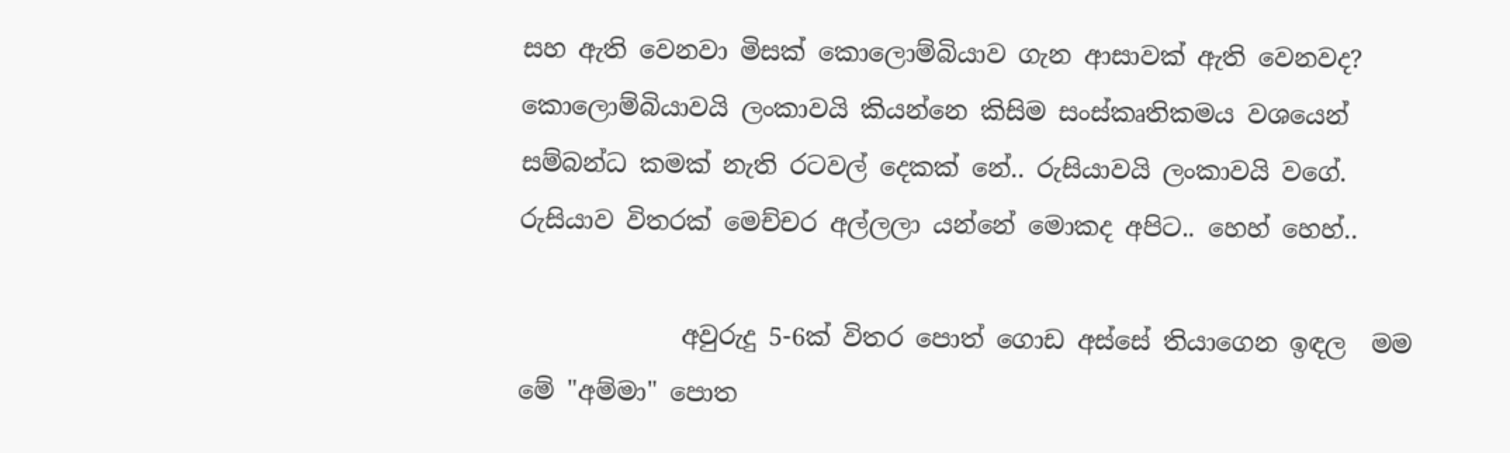සහ ඇති වෙනවා මිසක් කොලොම්බියාව ගැන ආසාවක් ඇති වෙනවද? කොලොම්බියාවයි ලංකාවයි කියන්නෙ කිසිම සංස්කෘතිකමය වශයෙන් සම්බන්ධ කමක් නැති රටවල් දෙකක් නේ.. රුසියාවයි ලංකාවයි වගේ. රුසියාව විතරක් මෙච්චර අල්ලලා යන්නේ මොකද අපිට.. හෙහ් හෙහ්..

             අවුරුදු 5-6ක් විතර පොත් ගොඩ අස්සේ තියාගෙන ඉඳල  මම මේ "අම්මා" පොත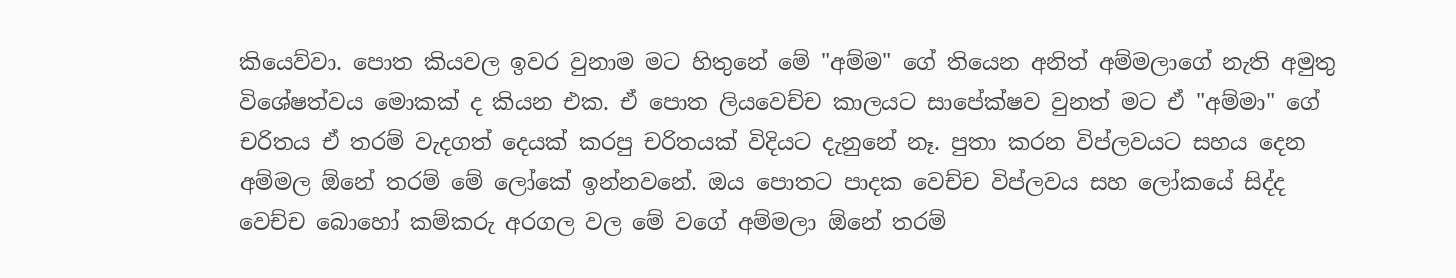කියෙව්වා. පොත කියවල ඉවර වුනාම මට හිතුනේ මේ "අම්ම" ගේ තියෙන අනිත් අම්මලාගේ නැති අමුතු විශේෂත්වය මොකක් ද කියන එක. ඒ පොත ලියවෙච්ච කාලයට සාපේක්ෂව වුනත් මට ඒ "අම්මා" ගේ චරිතය ඒ තරම් වැදගත් දෙයක් කරපු චරිතයක් විදියට දැනුනේ නෑ. පුතා කරන විප්ලවයට සහය දෙන අම්මල ඕනේ තරම් මේ ලෝකේ ඉන්නවනේ. ඔය පොතට පාදක වෙච්ච විප්ලවය සහ ලෝකයේ සිද්ද වෙච්ච බොහෝ කම්කරු අරගල වල මේ වගේ අම්මලා ඕනේ තරම්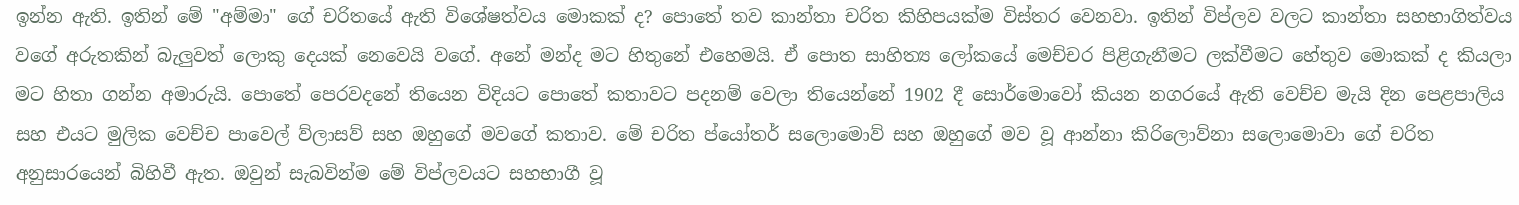ඉන්න ඇති. ඉතින් මේ "අම්මා" ගේ චරිතයේ ඇති විශේෂත්වය මොකක් ද? පොතේ තව කාන්තා චරිත කිහිපයක්ම විස්තර වෙනවා. ඉතින් විප්ලව වලට කාන්තා සහභාගිත්වය වගේ අරුතකින් බැලුවත් ලොකු දෙයක් නෙවෙයි වගේ. අනේ මන්ද මට හිතුනේ එහෙමයි. ඒ පොත සාහිත්‍ය ලෝකයේ මෙච්චර පිළිගැනීමට ලක්වීමට හේතුව මොකක් ද කියලා මට හිතා ගන්න අමාරුයි. පොතේ පෙරවදනේ තියෙන විදියට පොතේ කතාවට පදනම් වෙලා තියෙන්නේ 1902 දී සොර්මොවෝ කියන නගරයේ ඇති වෙච්ච මැයි දින පෙළපාලිය සහ එයට මුලික වෙච්ච පාවෙල් ව්ලාසව් සහ ඔහුගේ මවගේ කතාව. මේ චරිත ප්යෝතර් සලොමොව් සහ ඔහුගේ මව වූ ආන්නා කිරිලොව්නා සලොමොවා ගේ චරිත අනුසාරයෙන් බිහිවී ඇත. ඔවුන් සැබවින්ම මේ විප්ලවයට සහභාගී වූ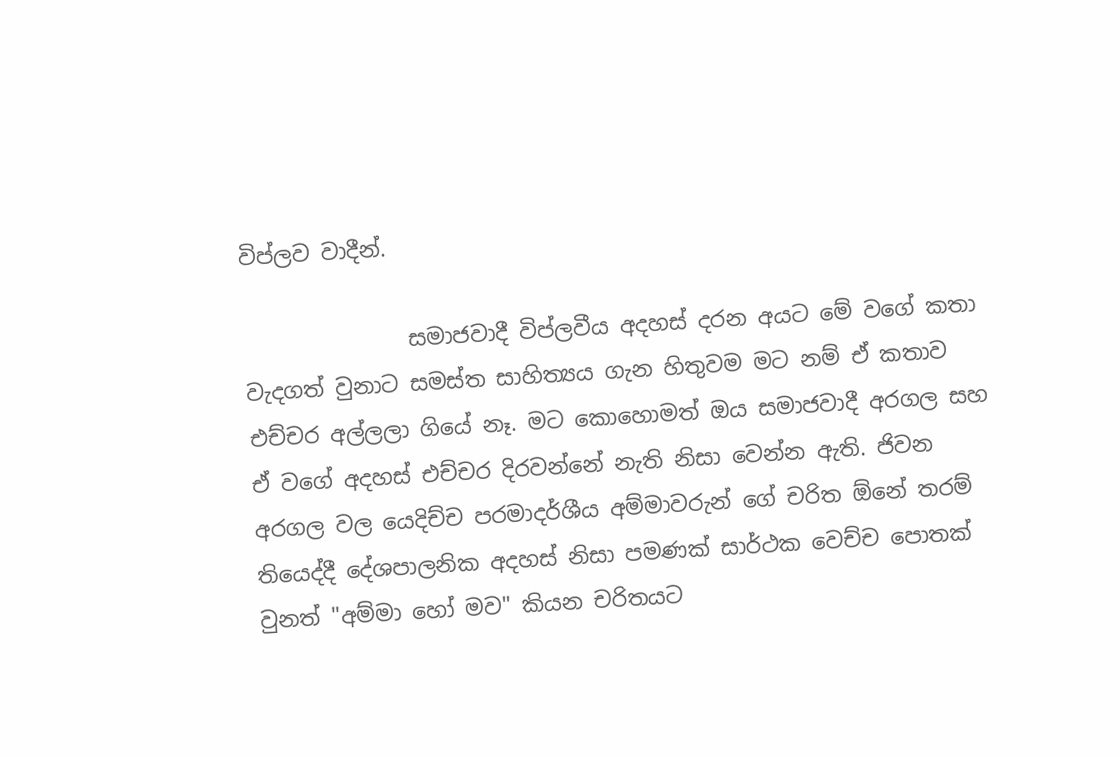විප්ලව වාදීන්.

               සමාජවාදී විප්ලවීය අදහස් දරන අයට මේ වගේ කතා  වැදගත් වුනාට සමස්ත සාහිත්‍යය ගැන හිතුවම මට නම් ඒ කතාව එච්චර අල්ලලා ගියේ නෑ. මට කොහොමත් ඔය සමාජවාදී අරගල සහ ඒ වගේ අදහස් එච්චර දිරවන්නේ නැති නිසා වෙන්න ඇති. ජිවන අරගල වල යෙදිච්ච පරමාදර්ශීය අම්මාවරුන් ගේ චරිත ඕනේ තරම් තියෙද්දී දේශපාලනික අදහස් නිසා පමණක් සාර්ථක වෙච්ච පොතක් වුනත් "අම්මා හෝ මව" කියන චරිතයට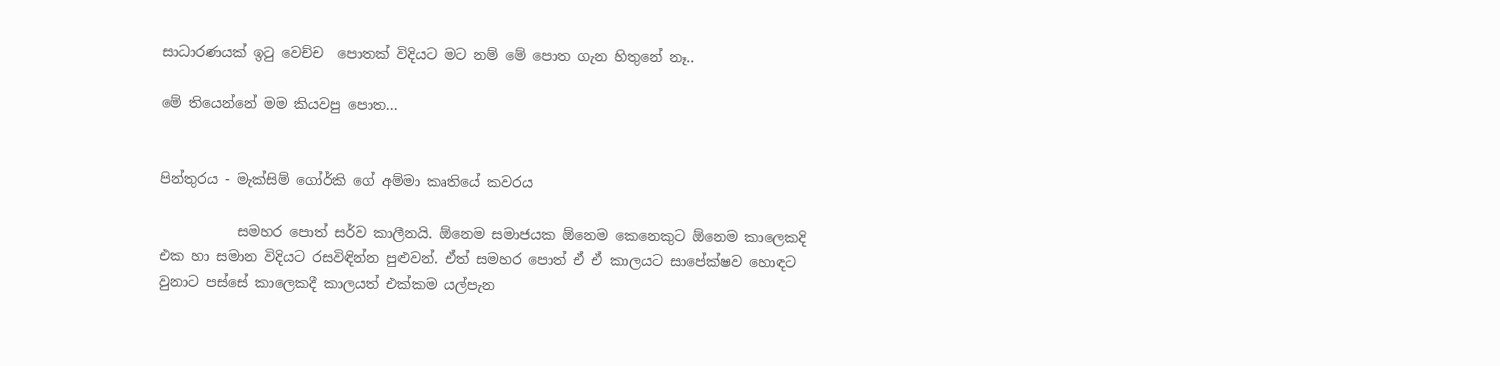සාධාරණයක් ඉටු වෙච්ච  පොතක් විදියට මට නම් මේ පොත ගැන හිතුනේ නෑ..

මේ තියෙන්නේ මම කියවපු පොත...


පින්තුරය - මැක්සිම් ගෝර්කි ගේ අම්මා කෘතියේ කවරය

           සමහර පොත් සර්ව කාලීනයි. ඕනෙම සමාජයක ඕනෙම කෙනෙකුට ඕනෙම කාලෙකදි එක හා සමාන විදියට රසවිඳින්න පුළුවන්. ඒත් සමහර පොත් ඒ ඒ කාලයට සාපේක්ෂව හොඳට වුනාට පස්සේ කාලෙකදී කාලයත් එක්කම යල්පැන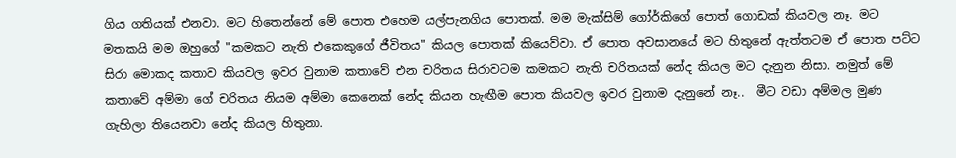ගිය ගතියක් එනවා. මට හිතෙන්නේ මේ පොත එහෙම යල්පැනගිය පොතක්. මම මැක්සිම් ගෝර්කිගේ පොත් ගොඩක් කියවල නෑ. මට මතකයි මම ඔහුගේ "කමකට නැති එකෙකුගේ ජීවිතය" කියල පොතක් කියෙව්වා. ඒ පොත අවසානයේ මට හිතුනේ ඇත්තටම ඒ පොත පට්ට සිරා මොකද කතාව කියවල ඉවර වුනාම කතාවේ එන චරිතය සිරාවටම කමකට නැති චරිතයක් නේද කියල මට දැනුන නිසා. නමුත් මේ කතාවේ අම්මා ගේ චරිතය නියම අම්මා කෙනෙක් නේද කියන හැඟීම පොත කියවල ඉවර වුනාම දැනුනේ නෑ..  මීට වඩා අම්මල මුණ ගැහිලා තියෙනවා නේද කියල හිතුනා.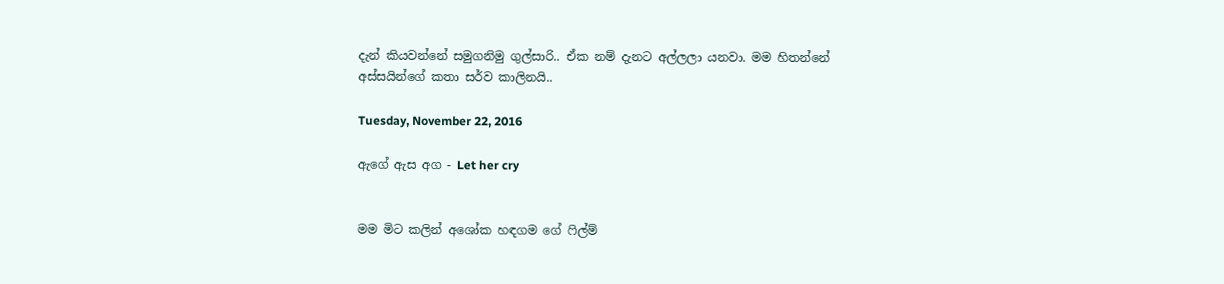දැන් කියවන්නේ සමුගනිමු ගුල්සාරි.. ඒක නම් දැනට අල්ලලා යනවා. මම හිතන්නේ අස්සයින්ගේ කතා සර්ව කාලිනයි..

Tuesday, November 22, 2016

ඇගේ ඇස අග - Let her cry


මම මිට කලින් අශෝක හඳගම ගේ ෆිල්ම්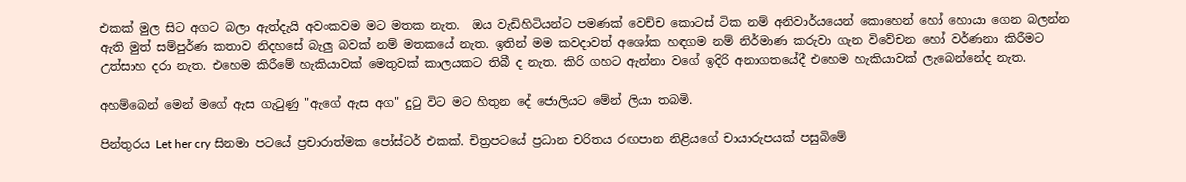එකක් මුල සිට අගට බලා ඇත්දැයි අවංකවම මට මතක නැත.  ඔය වැඩිහිටියන්ට පමණක් වෙච්ච කොටස් ටික නම් අනිවාර්යයෙන් කොහෙන් හෝ හොයා ගෙන බලන්න ඇති මුත් සම්පුර්ණ කතාව නිදහසේ බැලු බවක් නම් මතකයේ නැත. ඉතින් මම කවදාවත් අශෝක හඳගම නම් නිර්මාණ කරුවා ගැන විවේචන හෝ වර්ණනා කිරීමට උත්සාහ දරා නැත. එහෙම කිරීමේ හැකියාවක් මෙතුවක් කාලයකට තිබී ද නැත. කිරි ගහට ඇන්නා වගේ ඉදිරි අනාගතයේදී එහෙම හැකියාවක් ලැබෙන්නේද නැත.

අහම්බෙන් මෙන් මගේ ඇස ගැටුණු "ඇගේ ඇස අග" දුටු විට මට හිතුන දේ ජොලියට මේන් ලියා තබමි.

පින්තුරය Let her cry සිනමා පටයේ ප්‍රචාරාත්මක පෝස්ටර් එකක්. චිත්‍රපටයේ ප්‍රධාන චරිතය රඟපාන නිළියගේ චායාරුපයක් පසුබිමේ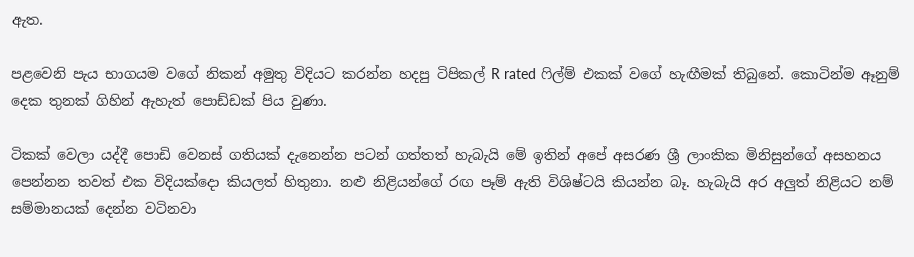ඇත.

පළවෙනි පැය භාගයම වගේ නිකන් අමුතු විදියට කරන්න හදපු ටිපිකල් R rated ෆිල්ම් එකක් වගේ හැඟීමක් තිබුනේ. කොටින්ම ඈනුම් දෙක තුනක් ගිහින් ඇහැත් පොඩ්ඩක් පිය වුණා.

ටිකක් වෙලා යද්දී පොඩි වෙනස් ගතියක් දැනෙන්න පටන් ගත්තත් හැබැයි මේ ඉතින් අපේ අසරණ ශ්‍රී ලාංකික මිනිසුන්ගේ අසහනය පෙන්නන තවත් එක විදියක්දො කියලත් හිතුනා. නළු නිළියන්ගේ රඟ පෑම් ඇති විශිෂ්ටයි කියන්න බෑ. හැබැයි අර අලුත් නිළියට නම් සම්මානයක් දෙන්න වටිනවා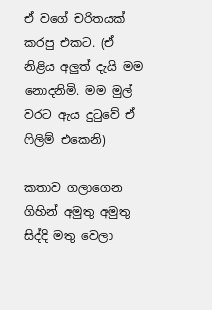ඒ වගේ චරිතයක් කරපු එකට. (ඒ නිළිය අලුත් දැයි මම නොදනිමි. මම මුල් වරට ඇය දුටුවේ ඒ ෆිලිම් එකෙනි)

කතාව ගලාගෙන ගිහින් අමුතු අමුතු සිද්දි මතු වෙලා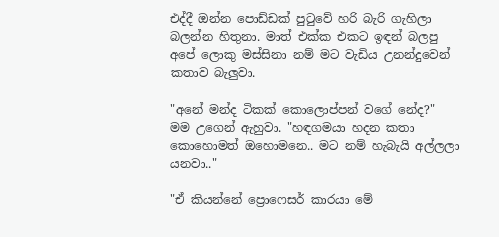එද්දී ඔන්න පොඩ්ඩක් පුටුවේ හරි බැරි ගැහිලා බලන්න හිතුනා. මාත් එක්ක එකට ඉඳන් බලපු අපේ ලොකු මස්සිනා නම් මට වැඩිය උනන්දුවෙන් කතාව බැලුවා.

"අනේ මන්ද ටිකක් කොලොප්පන් වගේ නේද?"  මම උගෙන් ඇහුවා. "හඳගමයා හදන කතා කොහොමත් ඔහොමනෙ.. මට නම් හැබැයි අල්ලලා යනවා.."

"ඒ කියන්නේ ප්‍රොෆෙසර් කාරයා මේ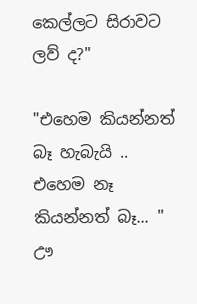කෙල්ලට සිරාවට ලව් ද?"

"එහෙම කියන්නත් බෑ හැබැයි .. එහෙම නෑ කියන්නත් බෑ... " ඌ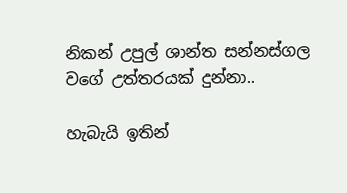නිකන් උපුල් ශාන්ත සන්නස්ගල වගේ උත්තරයක් දුන්නා..

හැබැයි ඉතින්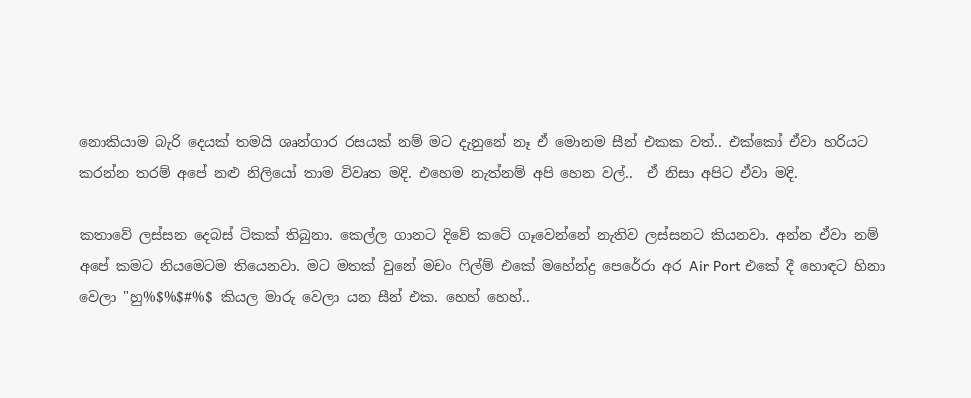නොකියාම බැරි දෙයක් තමයි ශෘන්ගාර රසයක් නම් මට දැනුනේ නෑ ඒ මොනම සීන් එකක වත්.. එක්කෝ ඒවා හරියට කරන්න තරම් අපේ නළු නිලියෝ තාම විවෘත මදි. එහෙම නැත්නම් අපි හෙන වල්..  ඒ නිසා අපිට ඒවා මදි.

කතාවේ ලස්සන දෙබස් ටිකක් තිබුනා. කෙල්ල ගානට දිවේ කටේ ගෑවෙන්නේ නැතිව ලස්සනට කියනවා. අන්න ඒවා නම් අපේ කමට නියමෙටම තියෙනවා. මට මතක් වුනේ මචං ෆිල්ම් එකේ මහේන්ද්‍ර පෙරේරා අර Air Port එකේ දී හොඳට හිනා වෙලා "හු%$%$#%$ කියල මාරු වෙලා යන සීන් එක. හෙහ් හෙහ්..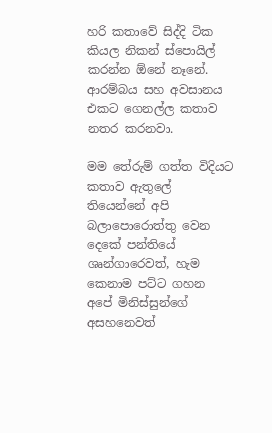හරි කතාවේ සිද්දි ටික කියල නිකන් ස්පොයිල් කරන්න ඕනේ නෑනේ.  ආරම්බය සහ අවසානය එකට ගෙනල්ල කතාව නතර කරනවා.

මම තේරුම් ගත්ත විදියට කතාව ඇතුලේ තියෙන්නේ අපි බලාපොරොත්තු වෙන දෙකේ පන්තියේ ශෘන්ගාරෙවත්, හැම කෙනාම පට්ට ගහන අපේ මිනිස්සුන්ගේ අසහනෙවත්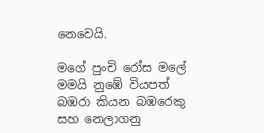නෙවෙයි.

මගේ පුංචි රෝස මලේ මමයි නුඹේ වියපත් බඹරා කියන බඹරෙකු සහ නෙලාගනු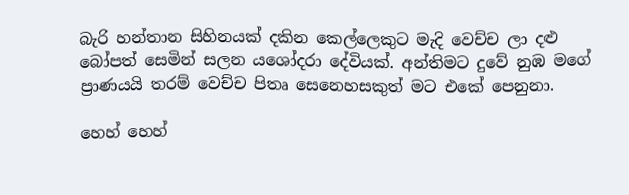බැරි හන්තාන සිහිනයක් දකින කෙල්ලෙකුට මැදි වෙච්ච ලා දළු බෝපත් සෙමින් සලන යශෝදරා දේවියක්. අන්තිමට දුවේ නුඹ මගේ ප්‍රාණයයි තරම් වෙච්ච පිතෘ සෙනෙහසකුත් මට එකේ පෙනුනා.

හෙහ් හෙහ්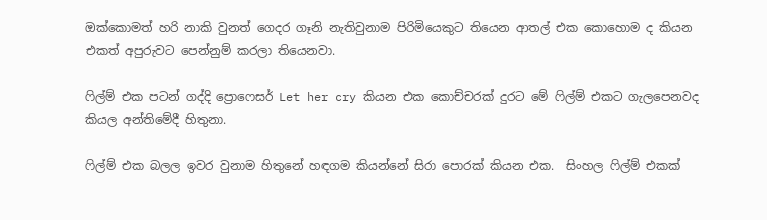ඔක්කොමත් හරි නාකි වුනත් ගෙදර ගෑනි නැතිවුනාම පිරිමියෙකුට තියෙන ආතල් එක කොහොම ද කියන එකත් අපුරුවට පෙන්නුම් කරලා තියෙනවා.

ෆිල්ම් එක පටන් ගද්දි ප්‍රොෆෙසර් Let her cry කියන එක කොච්චරක් දුරට මේ ෆිල්ම් එකට ගැලපෙනවද කියල අන්තිමේදී හිතුනා.

ෆිල්ම් එක බලල ඉවර වුනාම හිතුනේ හඳගම කියන්නේ සිරා පොරක් කියන එක.  සිංහල ෆිල්ම් එකක්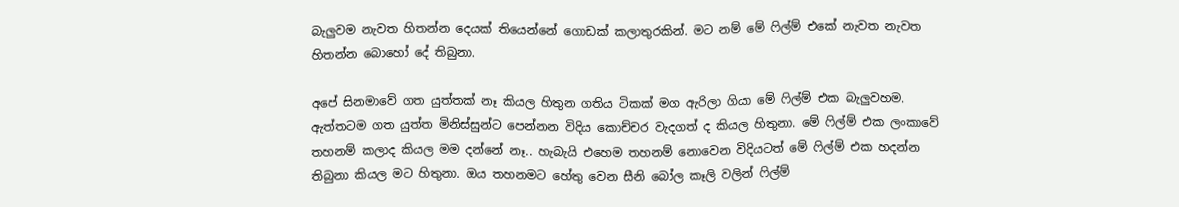බැලුවම නැවත හිතන්න දෙයක් තියෙන්නේ ගොඩක් කලාතුරකින්. මට නම් මේ ෆිල්ම් එකේ නැවත නැවත හිතන්න බොහෝ දේ තිබුනා.

අපේ සිනමාවේ ගත යුත්තක් නෑ කියල හිතුන ගතිය ටිකක් මග ඇරිලා ගියා මේ ෆිල්ම් එක බැලුවහම. ඇත්තටම ගත යුත්ත මිනිස්සුන්ට පෙන්නන විදිය කොච්චර වැදගත් ද කියල හිතුනා. මේ ෆිල්ම් එක ලංකාවේ තහනම් කලාද කියල මම දන්නේ නෑ.. හැබැයි එහෙම තහනම් නොවෙන විදියටත් මේ ෆිල්ම් එක හදන්න තිබුනා කියල මට හිතුනා. ඔය තහනමට හේතු වෙන සීනි බෝල කෑලි වලින් ෆිල්ම්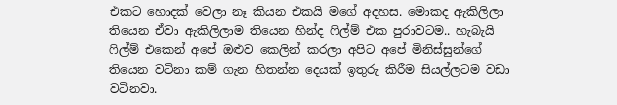එකට හොදක් වෙලා නෑ කියන එකයි මගේ අදහස. මොකද ඇකිලිලා තියෙන ඒවා ඇකිලිලාම තියෙන හින්ද ෆිල්ම් එක පුරාවටම.. හැබැයි ෆිල්ම් එකෙන් අපේ ඔළුව කෙලින් කරලා අපිට අපේ මිනිස්සුන්ගේ තියෙන වටිනා කම් ගැන හිතන්න දෙයක් ඉතුරු කිරීම සියල්ලටම වඩා වටිනවා.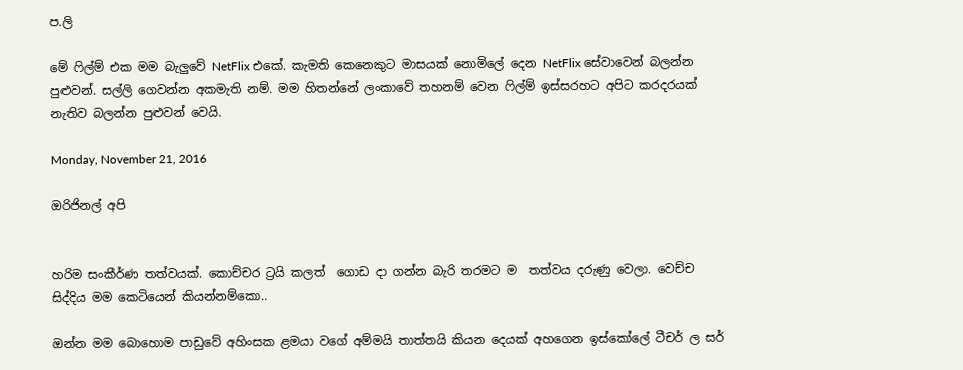ප.ලි

මේ ෆිල්ම් එක මම බැලුවේ NetFlix එකේ. කැමති කෙනෙකුට මාසයක් නොමිලේ දෙන NetFlix සේවාවෙන් බලන්න පුළුවන්. සල්ලි ගෙවන්න අකමැති නම්. මම හිතන්නේ ලංකාවේ තහනම් වෙන ෆිල්ම් ඉස්සරහට අපිට කරදරයක් නැතිව බලන්න පුළුවන් වෙයි.

Monday, November 21, 2016

ඔරිජිනල් අපි


හරිම සංකීර්ණ තත්වයක්. කොච්චර ට්‍රයි කලත්  ගොඩ දා ගන්න බැරි තරමට ම  තත්වය දරුණු වෙලා. වෙච්ච සිද්දිය මම කෙටියෙන් කියන්නම්කො..

ඔන්න මම බොහොම පාඩුවේ අහිංසක ළමයා වගේ අම්මයි තාත්තයි කියන දෙයක් අහගෙන ඉස්කෝලේ ටීචර් ල සර්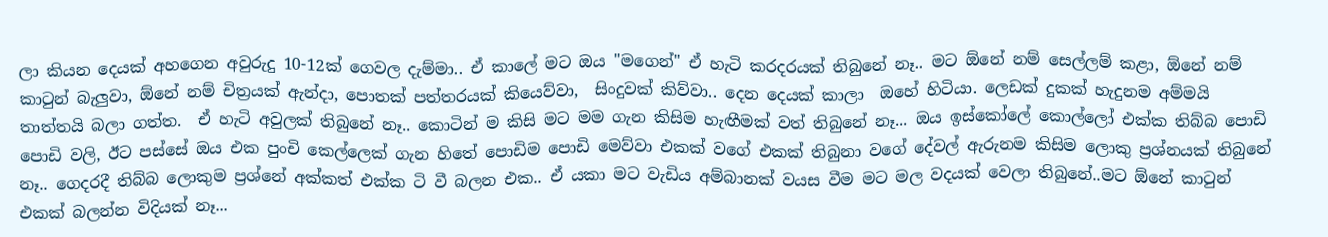ලා කියන දෙයක් අහගෙන අවුරුදු 10-12ක් ගෙවල දැම්මා.. ඒ කාලේ මට ඔය "මගෙන්" ඒ හැටි කරදරයක් තිබුනේ නෑ.. මට ඕනේ නම් සෙල්ලම් කළා, ඕනේ නම් කාටුන් බැලුවා, ඕනේ නම් චිත්‍රයක් ඇන්දා, පොතක් පත්තරයක් කියෙව්වා,  සිංදුවක් කිව්වා.. දෙන දෙයක් කාලා  ඔහේ හිටියා. ලෙඩක් දුකක් හැදුනම අම්මයි තාත්තයි බලා ගත්ත.  ඒ හැටි අවුලක් තිබුනේ නෑ.. කොටින් ම කිසි මට මම ගැන කිසිම හැඟීමක් වත් තිබුනේ නෑ... ඔය ඉස්කෝලේ කොල්ලෝ එක්ක තිබ්බ පොඩි පොඩි වලි, ඊට පස්සේ ඔය එක පුංචි කෙල්ලෙක් ගැන හිතේ පොඩිම පොඩි මෙව්වා එකක් වගේ එකක් තිබුනා වගේ දේවල් ඇරුනම කිසිම ලොකු ප්‍රශ්නයක් තිබුනේ නෑ.. ගෙදරදී තිබ්බ ලොකුම ප්‍රශ්නේ අක්කත් එක්ක ටි වී බලන එක.. ඒ යකා මට වැඩිය අම්බානක් වයස වීම මට මල වදයක් වෙලා තිබුනේ..මට ඕනේ කාටුන් එකක් බලන්න විදියක් නෑ...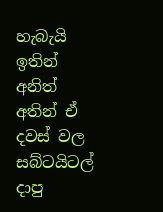හැබැයි ඉතින් අනිත් අතින් ඒ දවස් වල සබ්ටයිටල් දාපු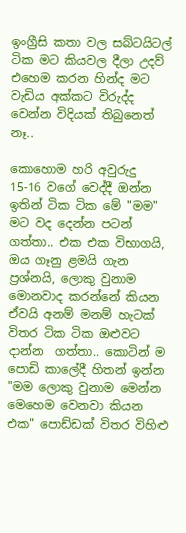ඉංග්‍රීසි කතා වල සබ්ටයිටල් ටික මට කියවල දීලා උදව් එහෙම කරන හින්ද මට වැඩිය අක්කට විරුද්ද වෙන්න විදියක් තිබුනෙත් නෑ..

කොහොම හරි අවුරුදු 15-16 වගේ වෙද්දී ඔන්න ඉතින් ටික ටික මේ "මම" මට වද දෙන්න පටන් ගත්තා.. එක එක විභාගයි, ඔය ගෑනු ළමයි ගැන ප්‍රශ්නයි, ලොකු වුනාම මොනවාද කරන්නේ කියන ඒවයි අනම් මනම් හැටක් විතර ටික ටික ඔළුවට දාන්න  ගත්තා.. කොටින් ම පොඩි කාලේදී හිතන් ඉන්න "මම ලොකු වුනාම මෙන්න මෙහෙම වෙනවා කියන එක" පොඩ්ඩක් විතර විහිළු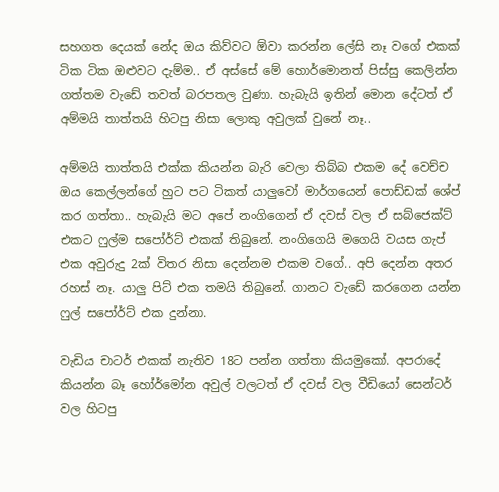සහගත දෙයක් නේද ඔය කිව්වට ඕවා කරන්න ලේසි නෑ වගේ එකක් ටික ටික ඔළුවට දැම්ම.. ඒ අස්සේ මේ හොර්මොනත් පිස්සු කෙලින්න ගත්තම වැඩේ තවත් බරපතල වුණා. හැබැයි ඉතින් මොන දේටත් ඒ අම්මයි තාත්තයි හිටපු නිසා ලොකු අවුලක් වුනේ නෑ..

අම්මයි තාත්තයි එක්ක කියන්න බැරි වෙලා තිබ්බ එකම දේ වෙච්ච ඔය කෙල්ලන්ගේ හුට පට ටිකත් යාලුවෝ මාර්ගයෙන් පොඩ්ඩක් ශේප් කර ගත්තා.. හැබැයි මට අපේ නංගිගෙන් ඒ දවස් වල ඒ සබ්ජෙක්ට් එකට ෆුල්ම සපෝර්ට් එකක් තිබුනේ. නංගිගෙයි මගෙයි වයස ගැප් එක අවුරුදු 2ක් විතර නිසා දෙන්නම එකම වගේ.. අපි දෙන්න අතර රහස් නෑ. යාලු පිට් එක තමයි තිබුනේ. ගානට වැඩේ කරගෙන යන්න ෆුල් සපෝර්ට් එක දුන්නා.

වැඩිය චාටර් එකක් නැතිව 18ට පන්න ගත්තා කියමුකෝ. අපරාදේ කියන්න බෑ හෝර්මෝන අවුල් වලටත් ඒ දවස් වල වීඩියෝ සෙන්ටර් වල හිටපු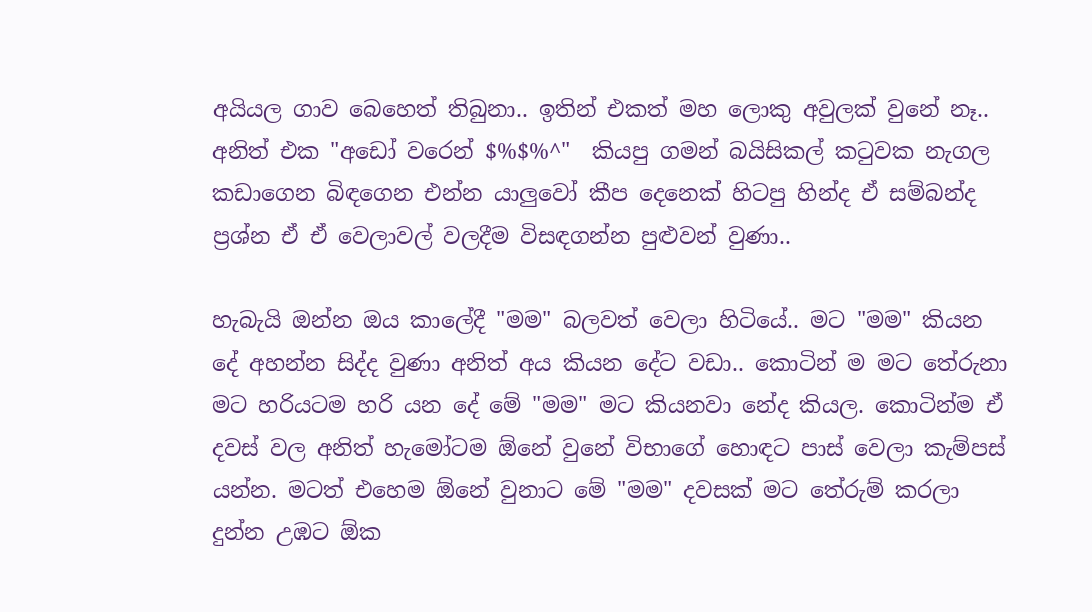අයියල ගාව බෙහෙත් තිබුනා.. ඉතින් එකත් මහ ලොකු අවුලක් වුනේ නෑ.. අනිත් එක "අඩෝ වරෙන් $%$%^"  කියපු ගමන් බයිසිකල් කටුවක නැගල කඩාගෙන බිඳගෙන එන්න යාලුවෝ කීප දෙනෙක් හිටපු හින්ද ඒ සම්බන්ද ප්‍රශ්න ඒ ඒ වෙලාවල් වලදීම විසඳගන්න පුළුවන් වුණා..

හැබැයි ඔන්න ඔය කාලේදී "මම" බලවත් වෙලා හිටියේ.. මට "මම" කියන දේ අහන්න සිද්ද වුණා අනිත් අය කියන දේට වඩා.. කොටින් ම මට තේරුනා මට හරියටම හරි යන දේ මේ "මම" මට කියනවා නේද කියල. කොටින්ම ඒ දවස් වල අනිත් හැමෝටම ඕනේ වුනේ විභාගේ හොඳට පාස් වෙලා කැම්පස් යන්න. මටත් එහෙම ඕනේ වුනාට මේ "මම" දවසක් මට තේරුම් කරලා දුන්න උඹට ඕක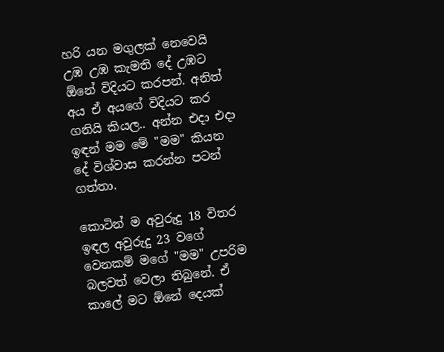හරි යන මගුලක් නෙවෙයි උඹ උඹ කැමති දේ උඹට ඕනේ විදියට කරපන්. අනිත් අය ඒ අයගේ විදියට කර ගනියි කියල.. අන්න එදා එදා ඉඳන් මම මේ "මම" කියන දේ විශ්වාස කරන්න පටන් ගත්තා.

කොටින් ම අවුරුදු 18 විතර ඉඳල අවුරුදු 23 වගේ වෙනකම් මගේ "මම" උපරිම බලවත් වෙලා තිබුනේ. ඒ කාලේ මට ඕනේ දෙයක්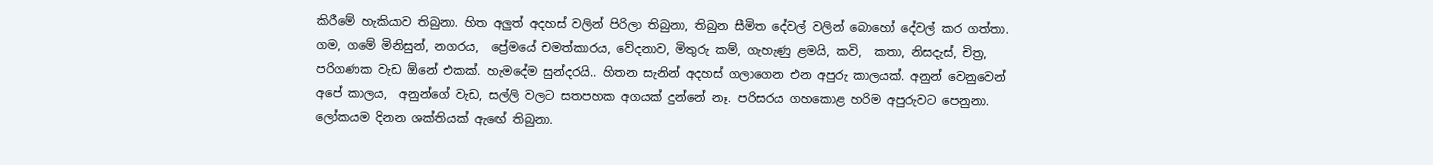කිරීමේ හැකියාව තිබුනා. හිත අලුත් අදහස් වලින් පිරිලා තිබුනා, තිබුන සීමිත දේවල් වලින් බොහෝ දේවල් කර ගත්තා. ගම, ගමේ මිනිසුන්, නගරය,  ප්‍රේමයේ චමත්කාරය, වේදනාව, මිතුරු කම්, ගැහැණු ළමයි, කවි,  කතා, නිසදැස්, චිත්‍ර, පරිගණක වැඩ ඕනේ එකක්. හැමදේම සුන්දරයි.. හිතන සැනින් අදහස් ගලාගෙන එන අපුරු කාලයක්. අනුන් වෙනුවෙන් අපේ කාලය,  අනුන්ගේ වැඩ, සල්ලි වලට සතපහක අගයක් දුන්නේ නෑ. පරිසරය ගහකොළ හරිම අපුරුවට පෙනුනා.  ලෝකයම දිනන ශක්තියක් ඇඟේ තිබුනා.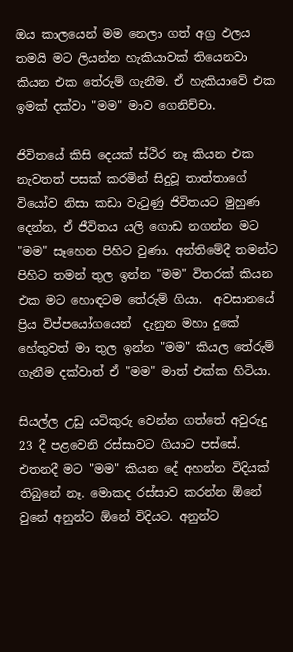ඔය කාලයෙන් මම නෙලා ගත් අග්‍ර ඵලය තමයි මට ලියන්න හැකියාවක් තියෙනවා කියන එක තේරුම් ගැනීම. ඒ හැකියාවේ එක ඉමක් දක්වා "මම" මාව ගෙනිච්චා.

ජිවිතයේ කිසි දෙයක් ස්ථිර නෑ කියන එක නැවතත් පසක් කරමින් සිදුවූ තාත්තාගේ වියෝව නිසා කඩා වැටුණු ජිවිතයට මුහුණ දෙන්න, ඒ ජීවිතය යලි ගොඩ නගන්න මට "මම" සෑහෙන පිහිට වුණා. අන්තිමේදී තමන්ට පිහිට තමන් තුල ඉන්න "මම" විතරක් කියන එක මට හොඳටම තේරුම් ගියා.  අවසානයේ ප්‍රිය විප්පයෝගයෙන්  දැනුන මහා දුකේ හේතුවත් මා තුල ඉන්න "මම" කියල තේරුම් ගැනීම දක්වාත් ඒ "මම" මාත් එක්ක හිටියා.

සියල්ල උඩු යටිකුරු වෙන්න ගත්තේ අවුරුදු 23 දී පළවෙනි රස්සාවට ගියාට පස්සේ. එතනදී මට "මම" කියන දේ අහන්න විදියක් තිබුනේ නෑ. මොකද රස්සාව කරන්න ඕනේ වුනේ අනුන්ට ඕනේ විදියට. අනුන්ට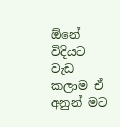ඕනේ විදියට වැඩ කලාම ඒ අනුන් මට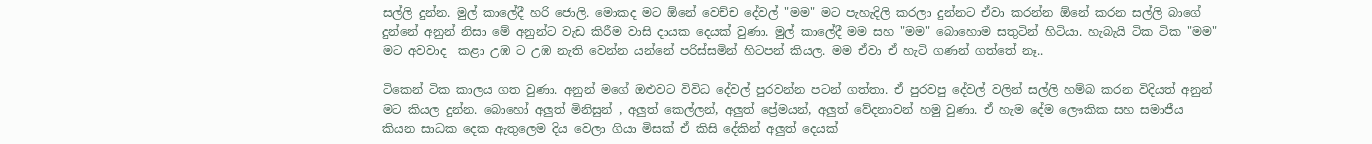සල්ලි දුන්න. මුල් කාලේදී හරි ජොලි. මොකද මට ඕනේ වෙච්ච දේවල් "මම" මට පැහැදිලි කරලා දුන්නට ඒවා කරන්න ඕනේ කරන සල්ලි බාගේ දුන්නේ අනුන් නිසා මේ අනුන්ට වැඩ කිරීම වාසි දායක දෙයක් වුණා. මුල් කාලේදී මම සහ "මම" බොහොම සතුටින් හිටියා. හැබැයි ටික ටික "මම"  මට අවවාද  කළා උඹ ට උඹ නැති වෙන්න යන්නේ පරිස්සමින් හිටපන් කියල. මම ඒවා ඒ හැටි ගණන් ගත්තේ නෑ..

ටිකෙන් ටික කාලය ගත වුණා. අනුන් මගේ ඔළුවට විවිධ දේවල් පුරවන්න පටන් ගත්තා. ඒ පුරවපු දේවල් වලින් සල්ලි හම්බ කරන විදියත් අනුන් මට කියල දුන්න. බොහෝ අලුත් මිනිසුන් , අලුත් කෙල්ලන්, අලුත් ප්‍රේමයන්, අලුත් වේදනාවන් හමු වුණා. ඒ හැම දේම ලෞකික සහ සමාජීය කියන සාධක දෙක ඇතුලෙම දිය වෙලා ගියා මිසක් ඒ කිසි දේකින් අලුත් දෙයක්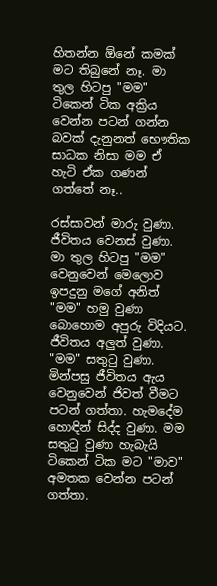හිතන්න ඕනේ කමක් මට තිබුනේ නෑ. මා තුල හිටපු "මම" ටිකෙන් ටික අක්‍රිය වෙන්න පටන් ගන්න බවක් දැනුනත් භෞතික සාධක නිසා මම ඒ හැටි ඒක ගණන් ගත්තේ නෑ..

රස්සාවන් මාරු වුණා. ජීවිතය වෙනස් වුණා. මා තුල හිටපු "මම" වෙනුවෙන් මෙලොව ඉපදුනු මගේ අනිත් "මම" හමු වුණා බොහොම අපුරු විදියට. ජීවිතය අලුත් වුණා. "මම" සතුටු වුණා. මින්පසු ජීවිතය ඇය වෙනුවෙන් ජිවත් වීමට පටන් ගත්තා. හැමදේම හොඳින් සිද්ද වුණා. මම සතුටු වුණා හැබැයි ටිකෙන් ටික මට "මාව" අමතක වෙන්න පටන් ගත්තා.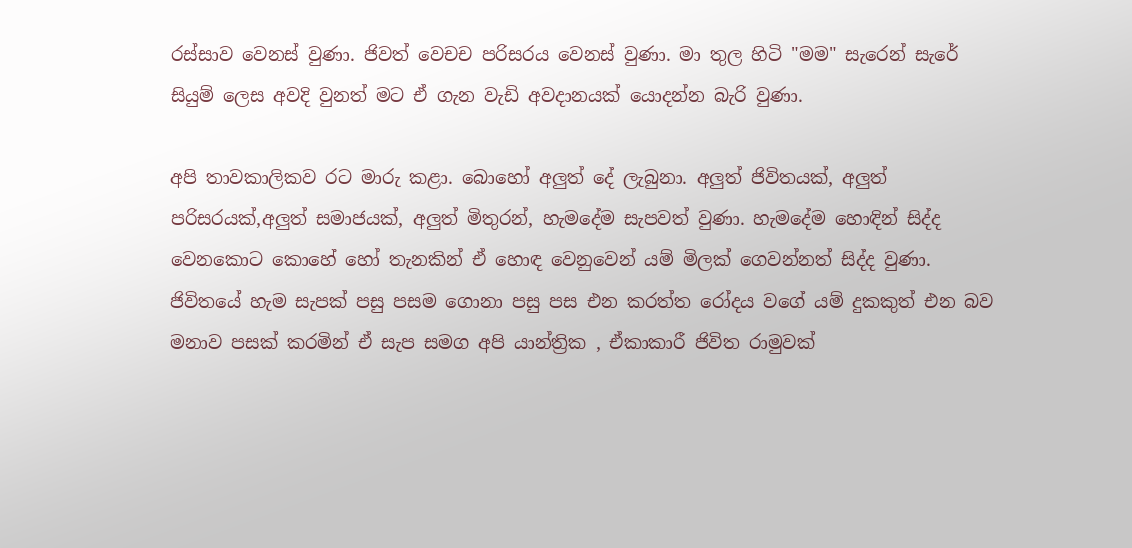රස්සාව වෙනස් වුණා. ජිවත් වෙචච පරිසරය වෙනස් වුණා. මා තුල හිටි "මම" සැරෙන් සැරේ සියුම් ලෙස අවදි වුනත් මට ඒ ගැන වැඩි අවදානයක් යොදන්න බැරි වුණා.

අපි තාවකාලිකව රට මාරු කළා. බොහෝ අලුත් දේ ලැබුනා. අලුත් ජිවිතයක්, අලුත් පරිසරයක්,අලුත් සමාජයක්, අලුත් මිතුරන්, හැමදේම සැපවත් වුණා. හැමදේම හොඳින් සිද්ද වෙනකොට කොහේ හෝ තැනකින් ඒ හොඳ වෙනුවෙන් යම් මිලක් ගෙවන්නත් සිද්ද වුණා. ජිවිතයේ හැම සැපක් පසු පසම ගොනා පසු පස එන කරත්ත රෝදය වගේ යම් දුකකුත් එන බව මනාව පසක් කරමින් ඒ සැප සමග අපි යාන්ත්‍රික , ඒකාකාරී ජිවිත රාමුවක්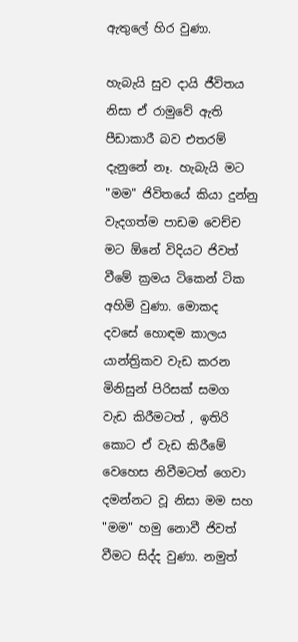ඇතුලේ හිර වුණා.

හැබැයි සුව දායි ජීවිතය නිසා ඒ රාමුවේ ඇති පීඩාකාරී බව එතරම් දැනුනේ නෑ. හැබැයි මට "මම" ජිවිතයේ කියා දුන්නු වැදගත්ම පාඩම වෙච්ච මට ඕනේ විදියට ජිවත් වීමේ ක්‍රමය ටිකෙන් ටික අහිමි වුණා. මොකද දවසේ හොඳම කාලය යාන්ත්‍රිකව වැඩ කරන මිනිසුන් පිරිසක් සමග වැඩ කිරීමටත් , ඉතිරි කොට ඒ වැඩ කිරීමේ වෙහෙස නිවීමටත් ගෙවා දමන්නට වූ නිසා මම සහ "මම" හමු නොවී ජිවත් වීමට සිද්ද වුණා. නමුත්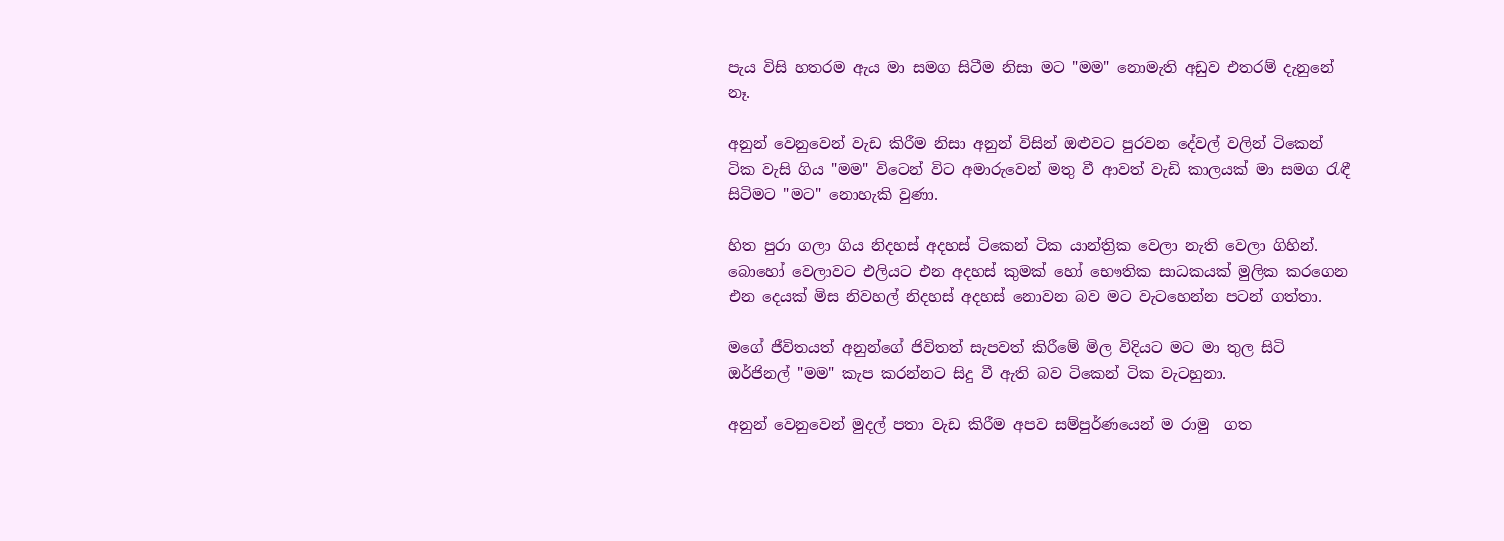පැය විසි හතරම ඇය මා සමග සිටීම නිසා මට "මම" නොමැති අඩුව එතරම් දැනුනේ නෑ.

අනුන් වෙනුවෙන් වැඩ කිරීම නිසා අනුන් විසින් ඔළුවට පුරවන දේවල් වලින් ටිකෙන් ටික වැසි ගිය "මම" විටෙන් විට අමාරුවෙන් මතු වී ආවත් වැඩි කාලයක් මා සමග රැඳී සිටිමට "මට" නොහැකි වුණා.

හිත පුරා ගලා ගිය නිදහස් අදහස් ටිකෙන් ටික යාන්ත්‍රික වෙලා නැති වෙලා ගිහින්. බොහෝ වෙලාවට එලියට එන අදහස් කුමක් හෝ භෞතික සාධකයක් මුලික කරගෙන එන දෙයක් මිස නිවහල් නිදහස් අදහස් නොවන බව මට වැටහෙන්න පටන් ගත්තා.

මගේ ජීවිතයත් අනුන්ගේ ජිවිතත් සැපවත් කිරීමේ මිල විදියට මට මා තුල සිටි ඔර්ජිනල් "මම" කැප කරන්නට සිදු වී ඇති බව ටිකෙන් ටික වැටහුනා.

අනුන් වෙනුවෙන් මුදල් පතා වැඩ කිරීම අපව සම්පුර්ණයෙන් ම රාමු  ගත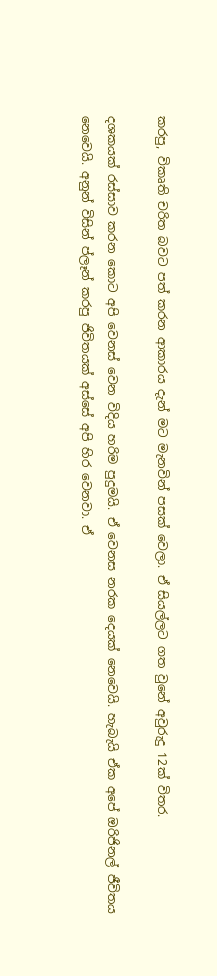කරපු, විකෘති චරිත බවට පත් කරන ආකාරය දැන් මට මැනවින් පසක් වෙලා. ඒ සියල්ලට ගත වුනේ අවුරුදු 12ක් විතර.

දශකයක් රස්සාව කරන කොට අපි වෙනස් වෙන විදිය හරිම පුදුමයි. ඒ වෙනස නරක දෙයක් නෙවෙයි. හැබැයි ඒක අපේ ඔරිජිනල් ජීවිතය නෙවෙයි. අනුන් විසින් ප්ලෑන් කරපු ජිවිතයක් අස්සේ අපි හිර වෙනවා. ඒ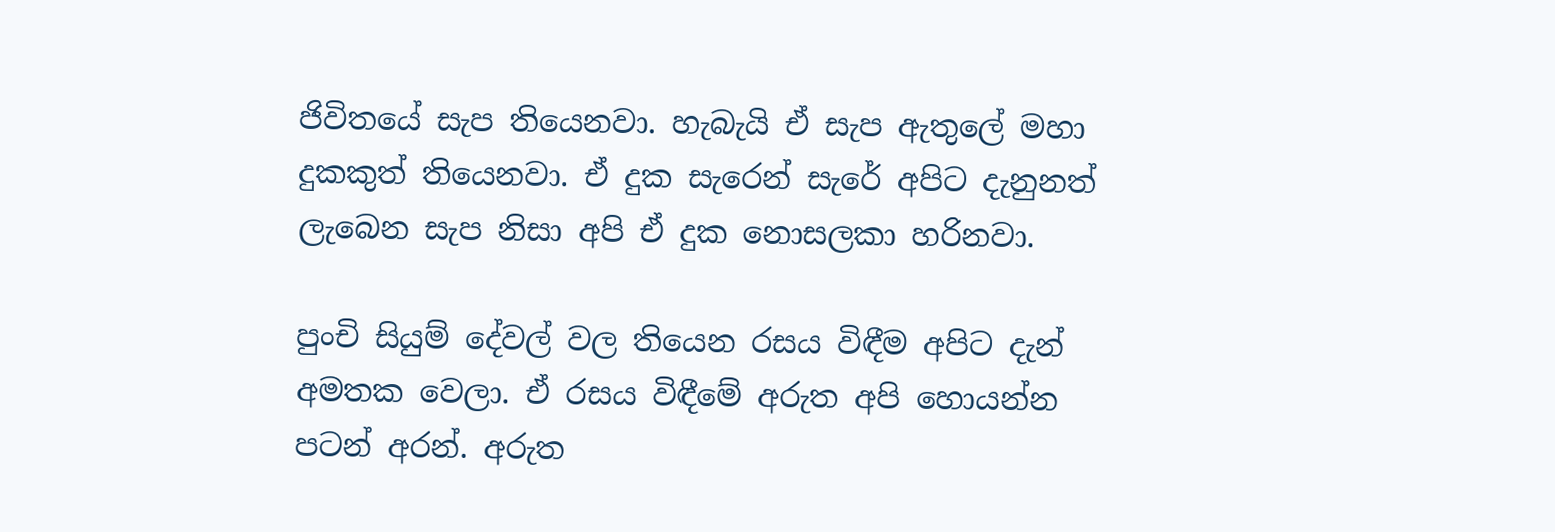ජිවිතයේ සැප තියෙනවා. හැබැයි ඒ සැප ඇතුලේ මහා දුකකුත් තියෙනවා. ඒ දුක සැරෙන් සැරේ අපිට දැනුනත් ලැබෙන සැප නිසා අපි ඒ දුක නොසලකා හරිනවා.

පුංචි සියුම් දේවල් වල තියෙන රසය විඳීම අපිට දැන් අමතක වෙලා. ඒ රසය විඳීමේ අරුත අපි හොයන්න පටන් අරන්. අරුත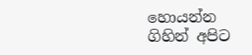හොයන්න ගිහින් අපිට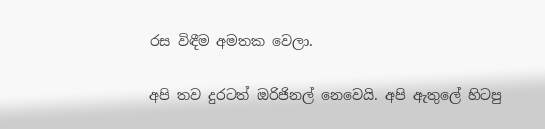රස විඳීම අමතක වෙලා.

අපි තව දුරටත් ඔරිජිනල් නෙවෙයි. අපි ඇතුලේ හිටපු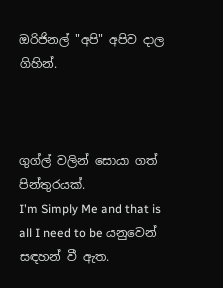ඔරිජිනල් "අපි" අපිව දාල ගිහින්.



ගුග්ල් වලින් සොයා ගත් පින්තුරයක්.
I'm Simply Me and that is all I need to be යනුවෙන් සඳහන් වී ඇත.